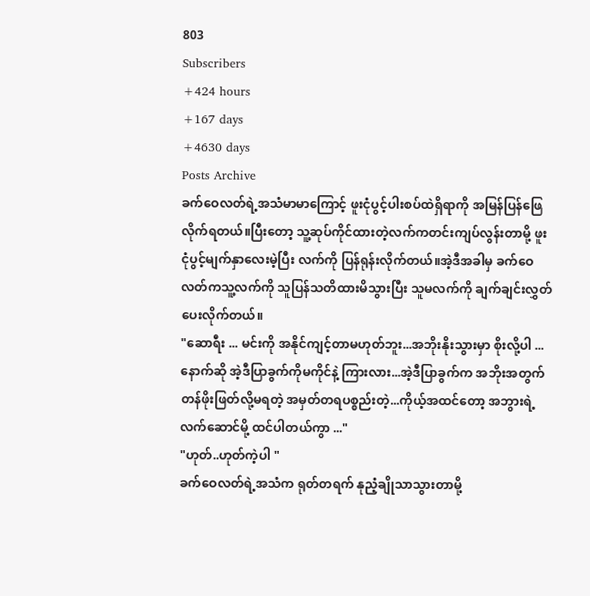803
Subscribers
+424 hours
+167 days
+4630 days
Posts Archive
ခက်ဝေလတ်ရဲ့အသံမာမာကြောင့် ဖူးငုံပွင့်ပါးစပ်ထဲရှိရာကို အမြန်ပြန်ဖြေလိုက်ရတယ်။ပြီးတော့ သူ့ဆုပ်ကိုင်ထားတဲ့လက်ကတင်းကျပ်လွန်းတာမို့ ဖူးငုံပွင့်မျက်နှာလေးမဲ့ပြီး လက်ကို ပြန်ရုန်းလိုက်တယ်။အဲ့ဒီအခါမှ ခက်ဝေလတ်ကသူ့လက်ကို သူပြန်သတိထားမိသွားပြီး သူမလက်ကို ချက်ချင်းလွှတ်ပေးလိုက်တယ်။
"ဆောရီး ... မင်းကို အနိုင်ကျင့်တာမဟုတ်ဘူး...အဘိုးနိုးသွားမှာ စိုးလို့ပါ ...နောက်ဆို အဲ့ဒီပြာခွက်ကိုမကိုင်နဲ့ ကြားလား...အဲ့ဒီပြာခွက်က အဘိုးအတွက် တန်ဖိုးဖြတ်လို့မရတဲ့ အမှတ်တရပစ္စည်းတဲ့...ကိုယ့်အထင်တော့ အဘွားရဲ့ လက်ဆောင်မို့ ထင်ပါတယ်ကွာ ..."
"ဟုတ်..ဟုတ်ကဲ့ပါ "
ခက်ဝေလတ်ရဲ့အသံက ရုတ်တရက် နုညံ့ချိုသာသွားတာမို့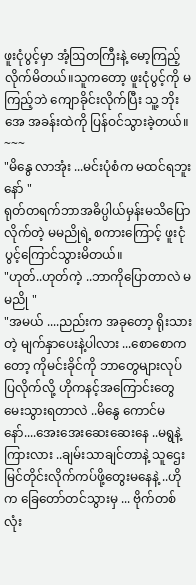ဖူးငုံပွင့်မှာ အံ့ဩတကြီးနဲ့ မော့ကြည့်လိုက်မိတယ်။သူကတော့ ဖူးငုံပွင့်ကို မကြည့်ဘဲ ကျောခိုင်းလိုက်ပြီး သူ့ ဘိုးအေ အခန်းထဲကို ပြန်ဝင်သွားခဲ့တယ်။
~~~
"မိနွေ လာအုံး ...မင်းပုံစံက မထင်ရဘူးနော် "
ရုတ်တရက်ဘာအဓိပ္ပါယ်မှန်းမသိပြောလိုက်တဲ့ မမညိုရဲ့ စကားကြောင့် ဖူးငုံပွင့်ကြောင်သွားမိတယ်။
"ဟုတ်..ဟုတ်ကဲ့ ..ဘာကိုပြောတာလဲ မမညို "
"အမယ် ....ညည်းက အခုတော့ ရိုးသားတဲ့ မျက်နှာပေးနဲ့ပါလား ...စောစောကတော့ ကိုမင်းခိုင်ကို ဘာတွေများလုပ်ပြလိုက်လို့ ဟိုကနင့်အကြောင်းတွေ မေးသွားရတာလဲ ..မိနွေ ကောင်မနော်....အေးအေးဆေးဆေးနေ ..မရွနဲ့ ကြားလား ..ချမ်းသာချင်တာနဲ့ သူဌေးမြင်တိုင်းလိုက်ကပ်ဖို့တွေးမနေနဲ့ ..ဟိုက ခြေတော်တင်သွားမှ ... ဗိုက်တစ်လုံး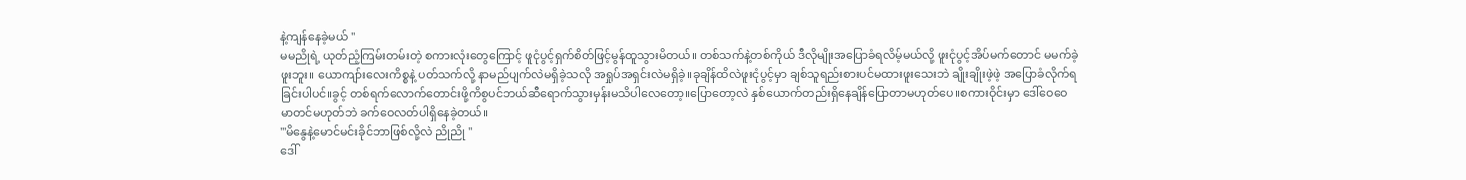နဲ့ကျန်နေခဲ့မယ် "
မမညိုရဲ့ ယုတ်ညံ့ကြမ်းတမ်းတဲ့ စကားလုံးတွေကြောင့် ဖူငုံပွင့်ရှက်စိတ်ဖြင့်မွန်ထူသွားမိတယ်။ တစ်သက်နဲ့တစ်ကိုယ် ဒီလိုမျိုးအပြောခံရလိမ့်မယ်လို့ ဖူးငုံပွင့်အိပ်မက်တောင် မမက်ခဲ့ဖူးဘူး။ ယောကျာ်းလေးကိစ္စနဲ့ ပတ်သက်လို့ နာမည်ပျက်လဲမရှိခဲ့သလို အရှုပ်အရှင်းလဲမရှိခဲ့။ခုချိန်ထိလဲဖူးငုံပွင့်မှာ ချစ်သူရည်းစားပင်မထားဖူးသေးဘဲ ချိုးချိုးဖဲ့ဖဲ့ အပြောခံလိုက်ရခြင်းပါပင်။ခွင့် တစ်ရက်လောက်တောင်းဖို့ကိစွပင်ဘယ်ဆီရောက်သွားမှန်းမသိပါလေတော့။ပြောတော့လဲ နှစ်ယောက်တည်းရှိနေချိန်ပြောတာမဟုတ်ပေ။စကားဝိုင်းမှာ ဒေါ်ဝေဝေမာတင်မဟုတ်ဘဲ ခက်ဝေလတ်ပါရှိနေခဲ့တယ်။
'"မိနွေနဲ့မောင်မင်းခိုင်ဘာဖြစ်လို့လဲ ညိုညို "
ဒေါ်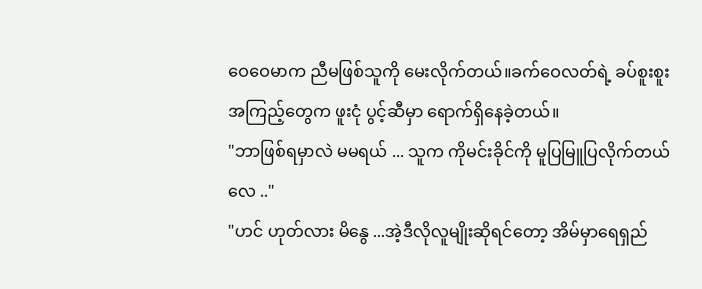ဝေဝေမာက ညီမဖြစ်သူကို မေးလိုက်တယ်။ခက်ဝေလတ်ရဲ့ ခပ်စူးစူးအကြည့်တွေက ဖူးငုံ ပွင့်ဆီမှာ ရောက်ရှိနေခဲ့တယ်။
"ဘာဖြစ်ရမှာလဲ မမရယ် ... သူက ကိုမင်းခိုင်ကို မူပြမြူပြလိုက်တယ်လေ .."
"ဟင် ဟုတ်လား မိနွေ ...အဲ့ဒီလိုလူမျိုးဆိုရင်တော့ အိမ်မှာရေရှည်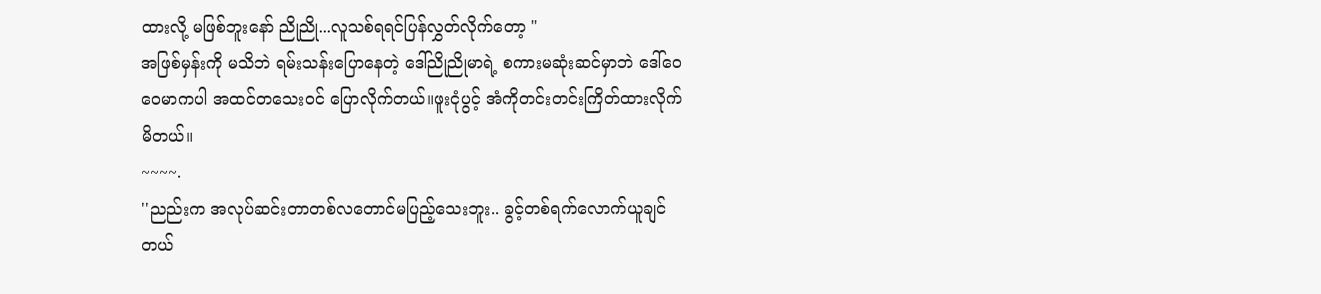ထားလို့ မဖြစ်ဘူးနော် ညိုညို...လူသစ်ရရင်ပြန်လွှတ်လိုက်တော့ "
အဖြစ်မှန်းကို မသိဘဲ ရမ်းသန်းပြောနေတဲ့ ဒေါ်ညိုညိုမာရဲ့ စကားမဆုံးဆင်မှာဘဲ ဒေါ်ဝေဝေမာကပါ အထင်တသေးဝင် ပြောလိုက်တယ်။ဖူးငုံပွင့် အံကိုတင်းတင်းကြိတ်ထားလိုက်မိတယ်။
~~~~.
''ညည်းက အလုပ်ဆင်းတာတစ်လတောင်မပြည့်သေးဘူး.. ခွင့်တစ်ရက်လောက်ယူချင်တယ်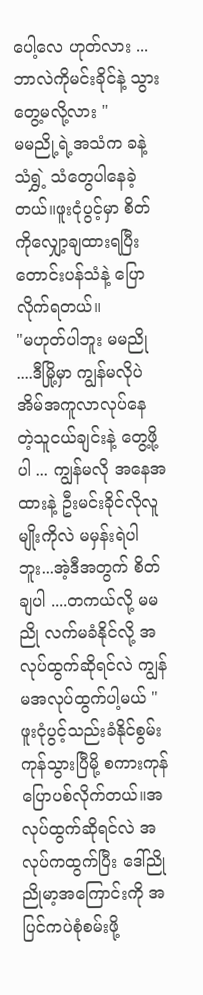ပေါ့လေ ဟုတ်လား ...ဘာလဲကိုမင်းခိုင်နဲ့ သွားတွေ့မလို့လား "
မမညို့ရဲ့အသံက ခနဲ့ သံရွှဲ့ သံတွေပါနေခဲ့တယ်။ဖူးငုံပွင့်မှာ စိတ်ကိုလျှော့ချထားရပြီး တောင်းပန်သံနဲ့ ပြောလိုက်ရတယ်။
"မဟုတ်ပါဘူး မမညို ....ဒီမြို့မှာ ကျွန်မလိုပဲ အိမ်အကူလာလုပ်နေ တဲ့သူငယ်ချင်းနဲ့ တွေ့ဖို့ပါ ... ကျွန်မလို အနေအထားနဲ့ ဦးမင်းခိုင်လိုလူမျိုးကိုလဲ မမှန်းရဲပါဘူး...အဲ့ဒီအတွက် စိတ်ချပါ ....တကယ်လို့ မမညို လက်မခံနိုင်လို့ အလုပ်ထွက်ဆိုရင်လဲ ကျွန်မအလုပ်ထွက်ပါ့မယ် "
ဖူးငုံပွင့်သည်းခံနိုင်စွမ်းကုန်သွားပြီမို့ စကားကုန်ပြောပစ်လိုက်တယ်။အလုပ်ထွက်ဆိုရင်လဲ အလုပ်ကထွက်ပြီး ဒေါ်ညိုညိုမာ့အကြောင်းကို အပြင်ကပဲစုံစမ်းဖို့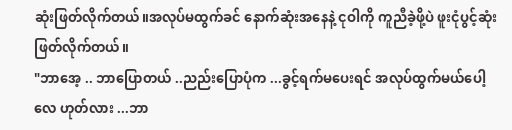ဆုံးဖြတ်လိုက်တယ်။အလုပ်မထွက်ခင် နောက်ဆုံးအနေနဲ့ ငုဝါကို ကူညီခဲ့ဖို့ပဲ ဖူးငုံပွင့်ဆုံးဖြတ်လိုက်တယ်။
"ဘာအေ့ .. ဘာပြောတယ် ..ညည်းပြောပုံက ...ခွင့်ရက်မပေးရင် အလုပ်ထွက်မယ်ပေါ့လေ ဟုတ်လား ...ဘာ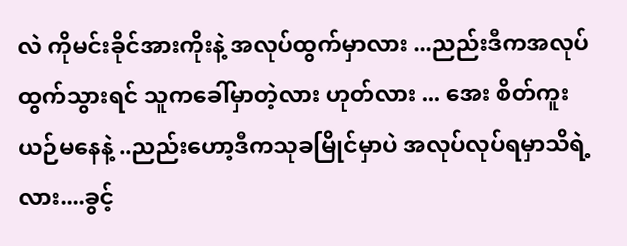လဲ ကိုမင်းခိုင်အားကိုးနဲ့ အလုပ်ထွက်မှာလား ...ညည်းဒီကအလုပ်ထွက်သွားရင် သူကခေါ်မှာတဲ့လား ဟုတ်လား ... အေး စိတ်ကူးယဉ်မနေနဲ့ ..ညည်းဟော့ဒီကသုခမြိုင်မှာပဲ အလုပ်လုပ်ရမှာသိရဲ့လား....ခွင့်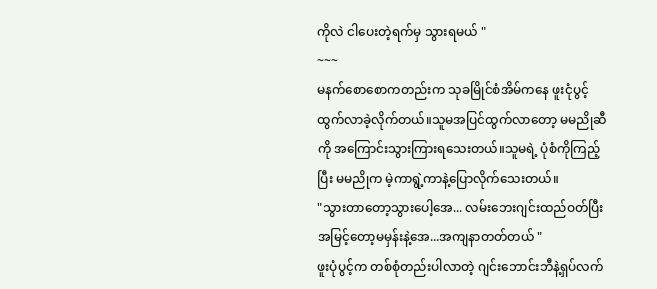ကိုလဲ ငါပေးတဲ့ရက်မှ သွားရမယ် "
~~~
မနက်စောစောကတည်းက သုခမြိုင်စံအိမ်ကနေ ဖူးငုံပွင့်ထွက်လာခဲ့လိုက်တယ်။သူမအပြင်ထွက်လာတော့ မမညိုဆီကို အကြောင်းသွားကြားရသေးတယ်။သူမရဲ့ ပုံစံကိုကြည့်ပြီး မမညိုက မဲ့ကာရွဲ့ကာနဲ့ပြောလိုက်သေးတယ်။
"သွားတာတော့သွားပေါ့အေ... လမ်းဘေးဂျင်းထည်ဝတ်ပြီး အမြင့်တော့မမှန်းနဲ့အေ...အကျနာတတ်တယ် "
ဖူးပုံပွင့်က တစ်စုံတည်းပါလာတဲ့ ဂျင်းဘောင်းဘီနဲ့ရှပ်လက်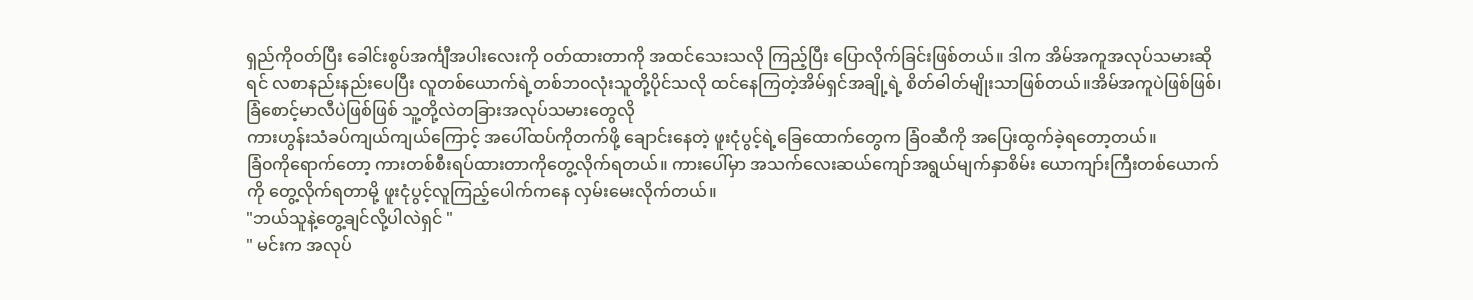ရှည်ကိုဝတ်ပြီး ခေါင်းစွပ်အင်္ကျီအပါးလေးကို ဝတ်ထားတာကို အထင်သေးသလို ကြည့်ပြီး ပြောလိုက်ခြင်းဖြစ်တယ်။ ဒါက အိမ်အကူအလုပ်သမားဆိုရင် လစာနည်းနည်းပေပြီး လူတစ်ယောက်ရဲ့တစ်ဘ၀လုံးသူတို့ပိုင်သလို ထင်နေကြတဲ့အိမ်ရှင်အချို့ရဲ့ စိတ်ဓါတ်မျိုးသာဖြစ်တယ်။အိမ်အကူပဲဖြစ်ဖြစ်၊ ခြံစောင့်မာလီပဲဖြစ်ဖြစ် သူ့တို့လဲတခြားအလုပ်သမားတွေလို
ကားဟွန်းသံခပ်ကျယ်ကျယ်ကြောင့် အပေါ်ထပ်ကိုတက်ဖို့ ချောင်းနေတဲ့ ဖူးငုံပွင့်ရဲ့ခြေထောက်တွေက ခြံဝဆီကို အပြေးထွက်ခဲ့ရတော့တယ်။
ခြံ၀ကိုရောက်တော့ ကားတစ်စီးရပ်ထားတာကိုတွေ့လိုက်ရတယ်။ ကားပေါ်မှာ အသက်လေးဆယ်ကျော်အရွယ်မျက်နှာစိမ်း ယောကျာ်းကြီးတစ်ယောက်ကို တွေ့လိုက်ရတာမို့ ဖူးငုံပွင့်လူကြည့်ပေါက်ကနေ လှမ်းမေးလိုက်တယ်။
"ဘယ်သူနဲ့တွေ့ချင်လို့ပါလဲရှင် "
" မင်းက အလုပ်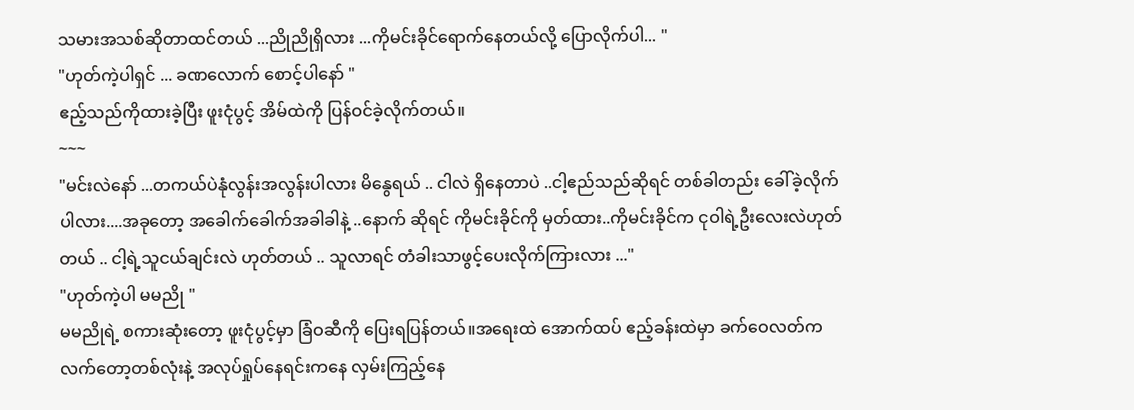သမားအသစ်ဆိုတာထင်တယ် ...ညိုညိုရှိလား ...ကိုမင်းခိုင်ရောက်နေတယ်လို့ ပြောလိုက်ပါ... "
"ဟုတ်ကဲ့ပါရှင် ... ခဏလောက် စောင့်ပါနော် "
ဧည့်သည်ကိုထားခဲ့ပြီး ဖူးငုံပွင့် အိမ်ထဲကို ပြန်ဝင်ခဲ့လိုက်တယ်။
~~~
"မင်းလဲနော် ...တကယ်ပဲနုံလွန်းအလွန်းပါလား မိနွေရယ် .. ငါလဲ ရှိနေတာပဲ ..ငါ့ဧည်သည်ဆိုရင် တစ်ခါတည်း ခေါ်ခဲ့လိုက်ပါလား....အခုတော့ အခေါက်ခေါက်အခါခါနဲ့ ..နောက် ဆိုရင် ကိုမင်းခိုင်ကို မှတ်ထား..ကိုမင်းခိုင်က ငုဝါရဲ့ဦးလေးလဲဟုတ်တယ် .. ငါ့ရဲ့သူငယ်ချင်းလဲ ဟုတ်တယ် .. သူလာရင် တံခါးသာဖွင့်ပေးလိုက်ကြားလား ..."
"ဟုတ်ကဲ့ပါ မမညို "
မမညိုရဲ့ စကားဆုံးတော့ ဖူးငုံပွင့်မှာ ခြံဝဆီကို ပြေးရပြန်တယ်။အရေးထဲ အောက်ထပ် ဧည့်ခန်းထဲမှာ ခက်ဝေလတ်က လက်တော့တစ်လုံးနဲ့ အလုပ်ရှုပ်နေရင်းကနေ လှမ်းကြည့်နေ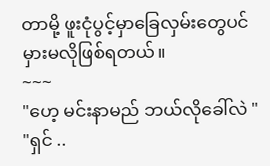တာမို့ ဖူးငုံပွင့်မှာခြေလှမ်းတွေပင် မှားမလိုဖြစ်ရတယ်။
~~~
"ဟေ့ မင်းနာမည် ဘယ်လိုခေါ်လဲ "
"ရှင် ..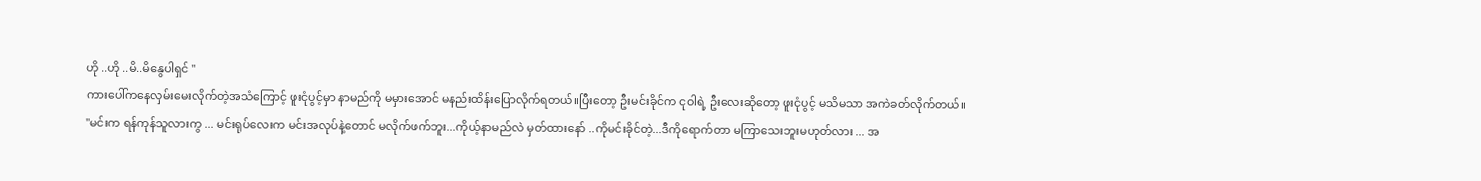ဟို ..ဟို ..မိ..မိနွေပါရှင် "
ကားပေါ်ကနေလှမ်းမေးလိုက်တဲ့အသံကြောင့် ဖူးငုံပွင့်မှာ နာမည်ကို မမှားအောင် မနည်းထိန်းပြောလိုက်ရတယ်။ပြီးတော့ ဦးမင်းခိုင်က ငုဝါရဲ့ ဦးလေးဆိုတော့ ဖူးငုံပွင့် မသိမသာ အကဲခတ်လိုက်တယ်။
"မင်းက ရန်ကုန်သူလားကွ ... မင်းရုပ်လေးက မင်းအလုပ်နဲ့တောင် မလိုက်ဖက်ဘူး...ကိုယ့်နာမည်လဲ မှတ်ထားနော် ..ကိုမင်းခိုင်တဲ့...ဒီကိုရောက်တာ မကြာသေးဘူးမဟုတ်လား ... အ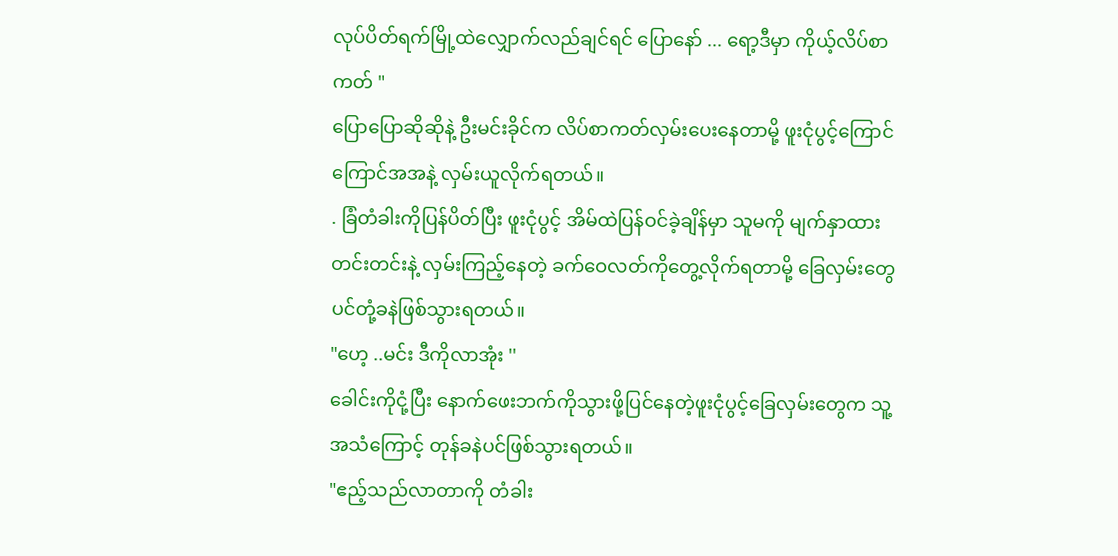လုပ်ပိတ်ရက်မြို့ထဲလျှောက်လည်ချင်ရင် ပြောနော် ... ရော့ဒီမှာ ကိုယ့်လိပ်စာကတ် "
ပြောပြောဆိုဆိုနဲ့ ဦးမင်းခိုင်က လိပ်စာကတ်လှမ်းပေးနေတာမို့ ဖူးငုံပွင့်ကြောင်ကြောင်အအနဲ့ လှမ်းယူလိုက်ရတယ်။
. ခြံတံခါးကိုပြန်ပိတ်ပြီး ဖူးငုံပွင့် အိမ်ထဲပြန်ဝင်ခဲ့ချိန်မှာ သူမကို မျက်နှာထားတင်းတင်းနဲ့ လှမ်းကြည့်နေတဲ့ ခက်ဝေလတ်ကိုတွေ့လိုက်ရတာမို့ ခြေလှမ်းတွေပင်တုံ့ခနဲဖြစ်သွားရတယ်။
"ဟေ့ ..မင်း ဒီကိုလာအုံး ''
ခေါင်းကိုငုံ့ပြီး နောက်ဖေးဘက်ကိုသွားဖို့ပြင်နေတဲ့ဖူးငုံပွင့်ခြေလှမ်းတွေက သူ့အသံကြောင့် တုန်ခနဲပင်ဖြစ်သွားရတယ်။
"ဧည့်သည်လာတာကို တံခါး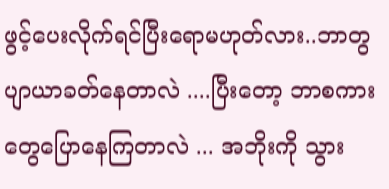ဖွင့်ပေးလိုက်ရင်ပြီးရောမဟုတ်လား..ဘာတွပျာယာခတ်နေတာလဲ ....ပြီးတော့ ဘာစကားတွေပြောနေကြတာလဲ ... အဘိုးကို သွား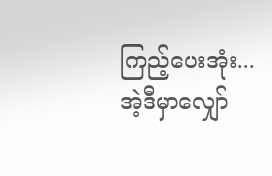ကြည့်ပေးအုံး...အဲ့ဒီမှာလျှော်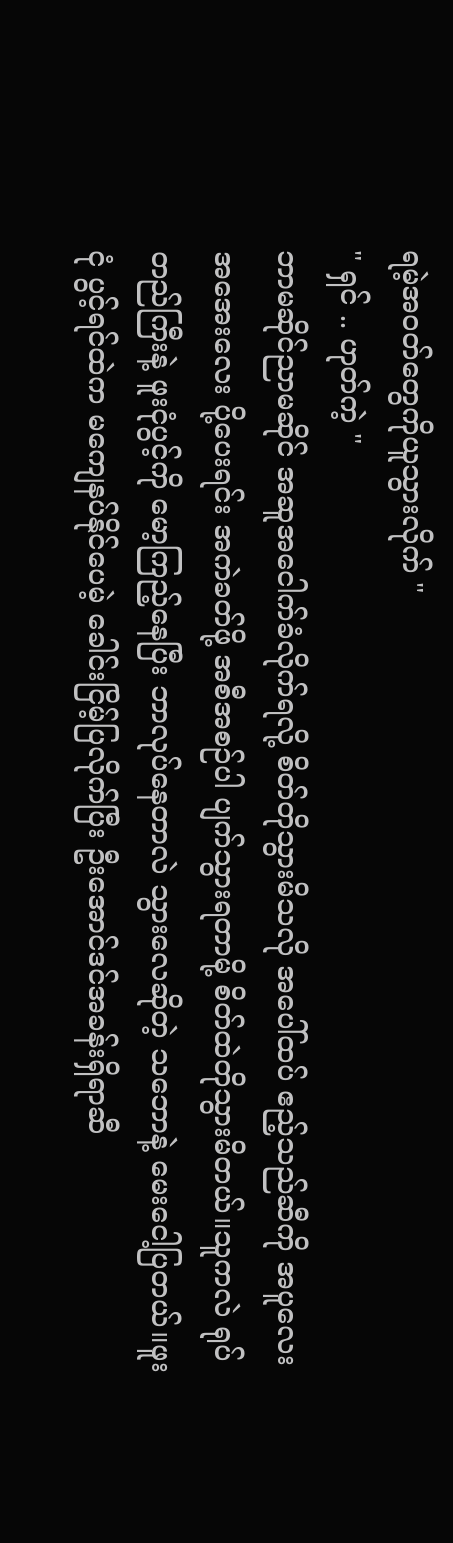ရမဲ့အဝတ်တွေကိုယူသွားလိုက် "
" ရှင် .. ဟုတ်ကဲ့ "
ဘာမဆိုင်ညာမဆိုင် အဆူအငေါက်ခံလိုက်ရလို့ စိတ်တိုသွားမိသလို အပေါ်ထပ် ဧည့်သည်ဆီကို အပူလေးအအေးလေး ပို့ပေးရင်း အကဲခတ်ဖို့ အစီအစဉ်ပါ ပျက်သွားရတာမို့ စိတ်ထဲတိုသွားမိတယ်။သူကလဲ ရုပ်တည်ကြီးနဲ့ ဖူးငုံပွင့်ကို မော့ကြည့်နေပြီး ဘာလုပ်နေတာလဲ သွားလေဆိုတဲ့ သဘောနဲ့ မေးငေါ့ပြတယ်။ဖူးငုံ ပွင့်ရင်ထဲက မကျေနပ်နိုင်ပေမဲ့ ခေါင်းငြိမ့်ပြလိုက်ပြီး ဦးအောင်ဒင်အခန်းရှိရာဆီ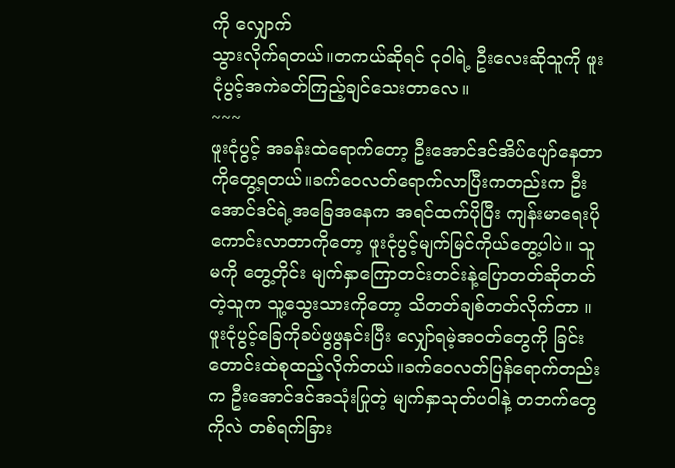ကို လျှောက်
သွားလိုက်ရတယ်။တကယ်ဆိုရင် ငုဝါရဲ့ ဦးလေးဆိုသူကို ဖူးငုံပွင့်အကဲခတ်ကြည့်ချင်သေးတာလေ။
~~~
ဖူးငုံပွင့် အခန်းထဲရောက်တော့ ဦးအောင်ဒင်အိပ်ပျော်နေတာကိုတွေ့ရတယ်။ခက်ဝေလတ်ရောက်လာပြီးကတည်းက ဦးအောင်ဒင်ရဲ့အခြေအနေက အရင်ထက်ပိုပြီး ကျန်းမာရေးပိုကောင်းလာတာကိုတော့ ဖူးငုံပွင့်မျက်မြင်ကိုယ်တွေ့ပါပဲ။ သူမကို တွေ့တိုင်း မျက်နှာကြောတင်းတင်းနဲ့ပြောတတ်ဆိုတတ်တဲ့သူက သူ့သွေးသားကိုတော့ သိတတ်ချစ်တတ်လိုက်တာ ။ ဖူးငုံပွင့်ခြေကိုခပ်ဖွဖွနင်းပြီး လျှော်ရမဲ့အဝတ်တွေကို ခြင်းတောင်းထဲစုထည့်လိုက်တယ်။ခက်ဝေလတ်ပြန်ရောက်တည်းက ဦးအောင်ဒင်အသုံးပြုတဲ့ မျက်နှာသုတ်ပဝါနဲ့ တဘက်တွေကိုလဲ တစ်ရက်ခြား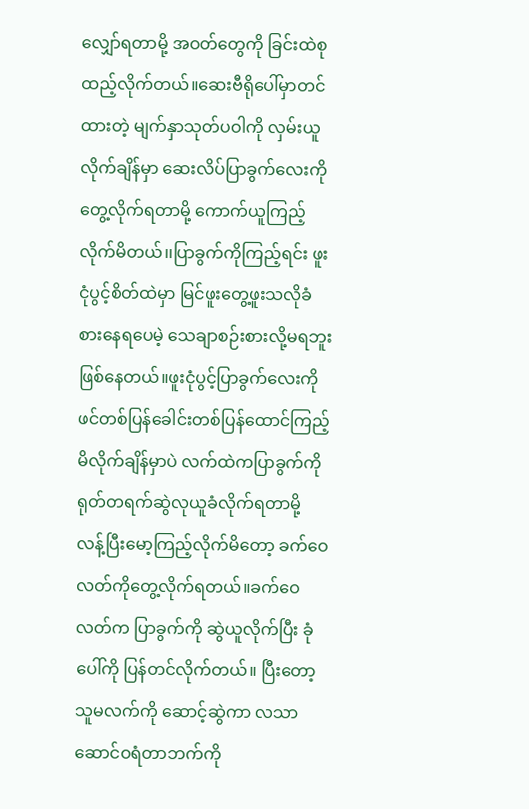လျှော်ရတာမို့ အဝတ်တွေကို ခြင်းထဲစုထည့်လိုက်တယ်။ဆေးဗီရိုပေါ်မှာတင်ထားတဲ့ မျက်နှာသုတ်ပဝါကို လှမ်းယူလိုက်ချိန်မှာ ဆေးလိပ်ပြာခွက်လေးကို တွေ့လိုက်ရတာမို့ ကောက်ယူကြည့်လိုက်မိတယ်၊၊ပြာခွက်ကိုကြည့်ရင်း ဖူးငုံပွင့်စိတ်ထဲမှာ မြင်ဖူးတွေ့ဖူးသလိုခံစားနေရပေမဲ့ သေချာစဉ်းစားလို့မရဘူးဖြစ်နေတယ်။ဖူးငုံပွင့်ပြာခွက်လေးကို ဖင်တစ်ပြန်ခေါင်းတစ်ပြန်ထောင်ကြည့်မိလိုက်ချိန်မှာပဲ လက်ထဲကပြာခွက်ကို ရုတ်တရက်ဆွဲလုယူခံလိုက်ရတာမို့ လန့်ပြီးမော့ကြည့်လိုက်မိတော့ ခက်ဝေလတ်ကိုတွေ့လိုက်ရတယ်။ခက်ဝေလတ်က ပြာခွက်ကို ဆွဲယူလိုက်ပြီး ခုံပေါ်ကို ပြန်တင်လိုက်တယ်။ ပြီးတော့ သူမလက်ကို ဆောင့်ဆွဲကာ လသာဆောင်ဝရံတာဘက်ကို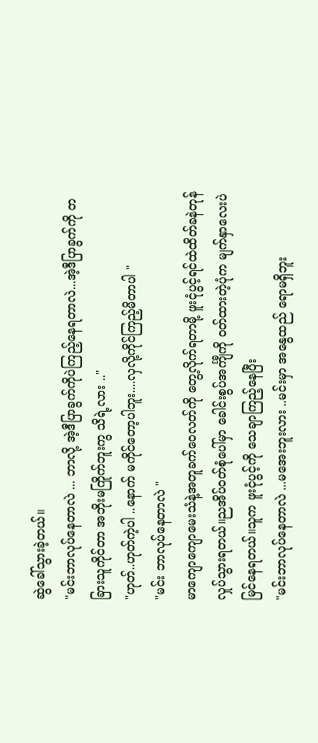ဆွဲခေါ်သွားခဲ့တယ်။
"မင်းဘာလုပ်နေတာလဲ ... ဘာလို့ အဲ့ဒီပြာခွက်ကိုပဲကြည့်နေရတာလဲ...အဲ့ဒီပြာခွက်ကို တခြားသူကိုင်တာ အဘိုးမကြိုက်ဘူးကွ သိရဲ့လား .."
"ဟုတ်..ဟုတ်ကဲ့ပါ ..နောက် မကိုင်တော့ပါဘူး....လှလို့ကိုင်ကြည့်မိတာပါ "
"မင်း ဘာလုပ်နေတာလဲ "
မာကျောကျောမေးသံနဲ့အတူခက်ဝေလတ်ကို တွေ့လိုက်ရတာမို့ ဖူးငုံပွင့်ရင်ထဲထိတ်ခနဲတုန်လှုပ်သွားရတယ်။ညအိပ်ဝတ်စုံပေါ်မှာ ခေါင်းစွပ်အင်္ကျီကို ဝတ်ထားတဲ့ပုံက မျက်နှာလေးပဲမြင်နေရတယ်။သူက ဖူးငုံပွင့်ကို သေချာကြည့်နေပြီး
"မင်းဘာလုပ်နေတာလဲ ...မအေးဘူးလား ..မင်းမှာ အနွေထည် ရောမရှိဘူး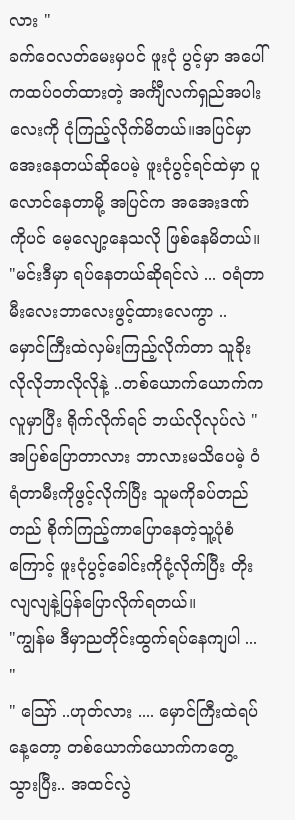လား "
ခက်ဝေလတ်မေးမှပင် ဖူးငုံ ပွင့်မှာ အပေါ်ကထပ်ဝတ်ထားတဲ့ အင်္ကျီလက်ရှည်အပါးလေးကို ငုံကြည့်လိုက်မိတယ်။အပြင်မှာအေးနေတယ်ဆိုပေမဲ့ ဖူးငုံပွင့်ရင်ထဲမှာ ပူလောင်နေတာမို့ အပြင်က အအေးဒဏ်ကိုပင် မေ့လျော့နေသလို ဖြစ်နေမိတယ်။
"မင်းဒီမှာ ရပ်နေတယ်ဆိုရင်လဲ ... ဝရံတာမီးလေးဘာလေးဖွင့်ထားလေကွာ .. မှောင်ကြီးထဲလှမ်းကြည့်လိုက်တာ သူခိုးလိုလိုဘာလိုလိုနဲ့ ..တစ်ယောက်ယောက်က လူမှာပြီး ရိုက်လိုက်ရင် ဘယ်လိုလုပ်လဲ "
အပြစ်ပြောတာလား ဘာလားမသိပေမဲ့ ဝံရံတာမီးကိုဖွင့်လိုက်ပြီး သူမကိုခပ်တည်တည် စိုက်ကြည့်ကာပြောနေတဲ့သူ့ပုံစံကြောင့် ဖူးငုံပွင့်ခေါင်းကိုငုံ့လိုက်ပြီး တိုးလျလျနဲ့ပြန်ပြောလိုက်ရတယ်။
"ကျွန်မ ဒီမှာညတိုင်းထွက်ရပ်နေကျပါ ... "
" ဪ ..ဟုတ်လား .... မှောင်ကြီးထဲရပ်နေ့တော့ တစ်ယောက်ယောက်ကတွေ့သွားပြီး.. အထင်လွဲ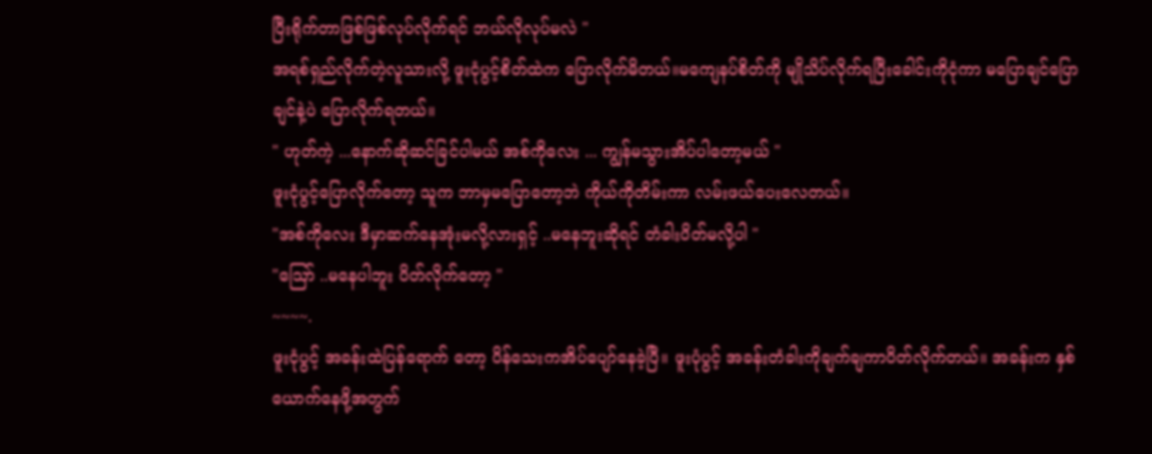ပြီးရိုက်တာဖြစ်ဖြစ်လုပ်လိုက်ရင် ဘယ်လိုလုပ်မလဲ "
အရစ်ရှည်လိုက်တဲ့လူသားလို့ ဖူးငုံပွင့်စိတ်ထဲက ပြောလိုက်မိတယ်။မကျေနပ်စိတ်ကို မျိုသိပ်လိုက်ရပြီးခေါင်းကိုငုံကာ မပြောချင်ပြောချင်နဲ့ပဲ ပြောလိုက်ရတယ်။
" ဟုတ်ကဲ့ ...နောက်ဆိုဆင်ခြင်ပါမယ် အစ်ကိုလေး ... ကျွန်မသွားအိပ်ပါတော့မယ် "
ဖူးငုံပွင့်ပြောလိုက်တော့ သူက ဘာမှမပြောတော့ဘဲ ကိုယ်ကိုတိမ်းကာ လမ်းဖယ်ပေးလေတယ်။
"အစ်ကိုလေး ဒီမှာဆက်နေအုံးမလို့လားရှင့် ..မနေဘူးဆိုရင် တံခါးပိတ်မလို့ပါ "
"ဪ ..မနေပါဘူး ပိတ်လိုက်တော့ "
~~~~.
ဖူးငုံပွင့် အခန်းထဲပြန်ရောက် တော့ ပိန်သေးကအိပ်ပျော်နေခဲ့ပြီ။ ဖူးပုံပွင့် အခန်းတံခါးကိုချက်ချကာပိတ်လိုက်တယ်။ အခန်းက နှစ်ယောက်နေဖို့အတွက်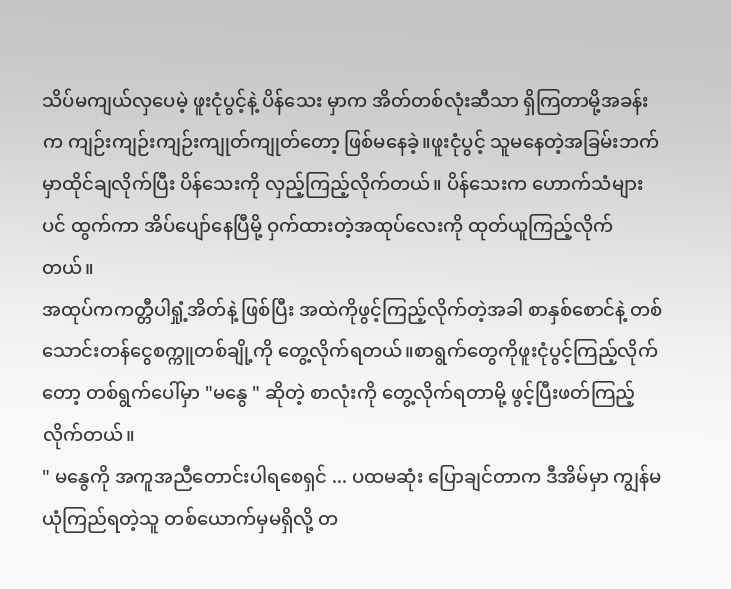သိပ်မကျယ်လှပေမဲ့ ဖူးငုံပွင့်နဲ့ ပိန်သေး မှာက အိတ်တစ်လုံးဆီသာ ရှိကြတာမို့အခန်းက ကျဉ်းကျဉ်းကျဉ်းကျုတ်ကျုတ်တော့ ဖြစ်မနေခဲ့။ဖူးငုံပွင့် သူမနေတဲ့အခြမ်းဘက်မှာထိုင်ချလိုက်ပြီး ပိန်သေးကို လှည့်ကြည့်လိုက်တယ်။ ပိန်သေးက ဟောက်သံများပင် ထွက်ကာ အိပ်ပျော်နေပြီမို့ ဝှက်ထားတဲ့အထုပ်လေးကို ထုတ်ယူကြည့်လိုက်တယ်။
အထုပ်ကကတ္တီပါရှုံ့အိတ်နဲ့ ဖြစ်ပြီး အထဲကိုဖွင့်ကြည့်လိုက်တဲ့အခါ စာနှစ်စောင်နဲ့ တစ်သောင်းတန်ငွေစက္ကူတစ်ချို့ကို တွေ့လိုက်ရတယ်။စာရွက်တွေကိုဖူးငုံပွင့်ကြည့်လိုက်တော့ တစ်ရွက်ပေါ်မှာ "မနွေ " ဆိုတဲ့ စာလုံးကို တွေ့လိုက်ရတာမို့ ဖွင့်ပြီးဖတ်ကြည့်လိုက်တယ်။
" မနွေကို အကူအညီတောင်းပါရစေရှင် ... ပထမဆုံး ပြောချင်တာက ဒီအိမ်မှာ ကျွန်မယုံကြည်ရတဲ့သူ တစ်ယောက်မှမရှိလို့ တ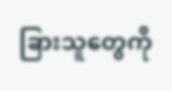ခြားသူတွေကို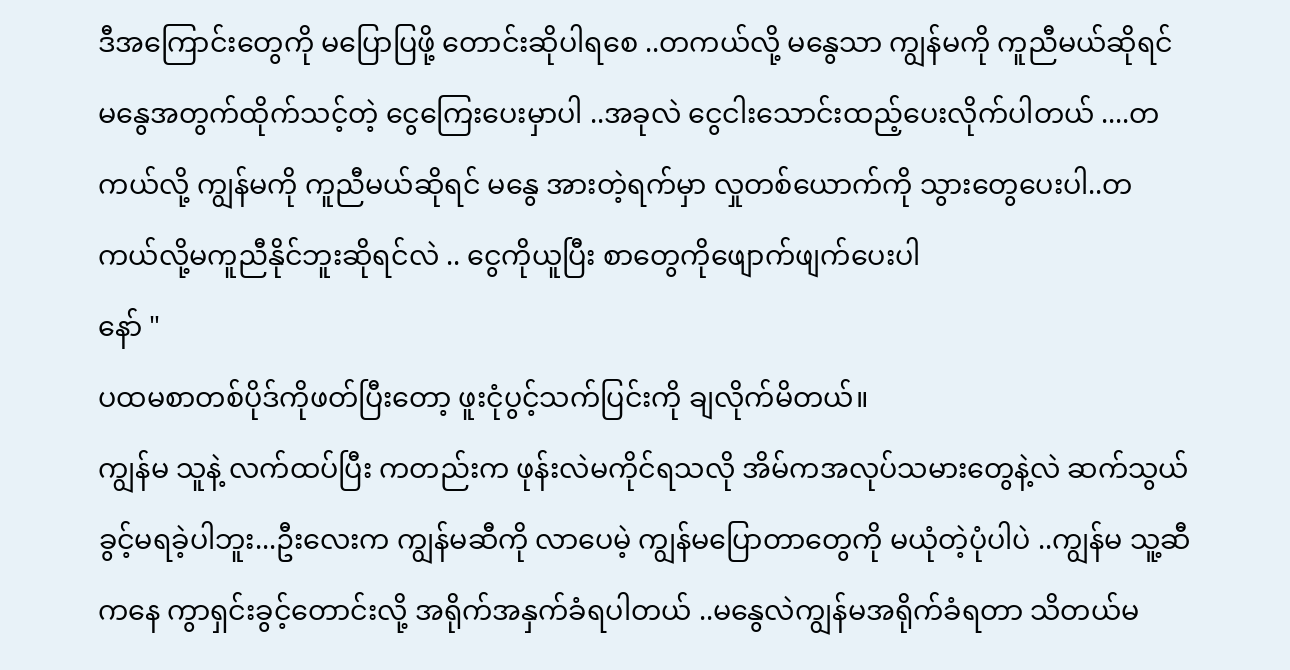ဒီအကြောင်းတွေကို မပြောပြဖို့ တောင်းဆိုပါရစေ ..တကယ်လို့ မနွေသာ ကျွန်မကို ကူညီမယ်ဆိုရင် မနွေအတွက်ထိုက်သင့်တဲ့ ငွေကြေးပေးမှာပါ ..အခုလဲ ငွေငါးသောင်းထည့်ပေးလိုက်ပါတယ် ....တကယ်လို့ ကျွန်မကို ကူညီမယ်ဆိုရင် မနွေ အားတဲ့ရက်မှာ လှုတစ်ယောက်ကို သွားတွေပေးပါ..တကယ်လို့မကူညီနိုင်ဘူးဆိုရင်လဲ .. ငွေကိုယူပြီး စာတွေကိုဖျောက်ဖျက်ပေးပါ
နော် "
ပထမစာတစ်ပိုဒ်ကိုဖတ်ပြီးတော့ ဖူးငုံပွင့်သက်ပြင်းကို ချလိုက်မိတယ်။
ကျွန်မ သူနဲ့ လက်ထပ်ပြီး ကတည်းက ဖုန်းလဲမကိုင်ရသလို အိမ်ကအလုပ်သမားတွေနဲ့လဲ ဆက်သွယ်ခွင့်မရခဲ့ပါဘူး...ဦးလေးက ကျွန်မဆီကို လာပေမဲ့ ကျွန်မပြောတာတွေကို မယုံတဲ့ပုံပါပဲ ..ကျွန်မ သူ့ဆီကနေ ကွာရှင်းခွင့်တောင်းလို့ အရိုက်အနှက်ခံရပါတယ် ..မနွေလဲကျွန်မအရိုက်ခံရတာ သိတယ်မ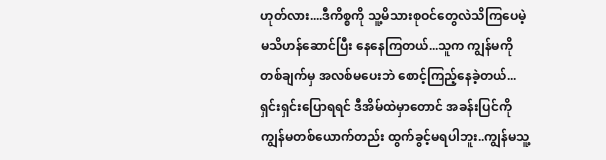ဟုတ်လား....ဒီကိစ္စကို သူ့မိသားစုဝင်တွေလဲသိကြပေမဲ့ မသိဟန်ဆောင်ပြီး နေနေကြတယ်...သူက ကျွန်မကို တစ်ချက်မှ အလစ်မပေးဘဲ စောင့်ကြည့်နေခဲ့တယ်...ရှင်းရှင်းပြောရရင် ဒီအိမ်ထဲမှာတောင် အခန်းပြင်ကို ကျွန်မတစ်ယောက်တည်း ထွက်ခွင့်မရပါဘူး..ကျွန်မသူ့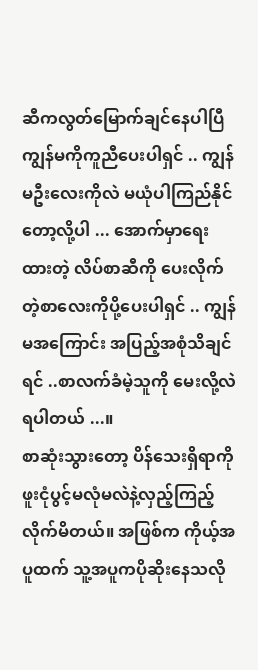ဆီကလွတ်မြောက်ချင်နေပါပြီ ကျွန်မကိုကူညီပေးပါရှင် .. ကျွန်မဦးလေးကိုလဲ မယုံပါကြည်နိုင်တော့လို့ပါ ... အောက်မှာရေးထားတဲ့ လိပ်စာဆီကို ပေးလိုက်တဲ့စာလေးကိုပို့ပေးပါရှင် .. ကျွန်မအကြောင်း အပြည့်အစုံသိချင်ရင် ..စာလက်ခံမဲ့သူကို မေးလို့လဲရပါတယ် ...။
စာဆုံးသွားတော့ ပိန်သေးရှိရာကို ဖူးငုံပွင့်မလုံမလဲနဲ့လှည့်ကြည့်လိုက်မိတယ်။ အဖြစ်က ကိုယ့်အပူထက် သူ့အပူကပိုဆိုးနေသလို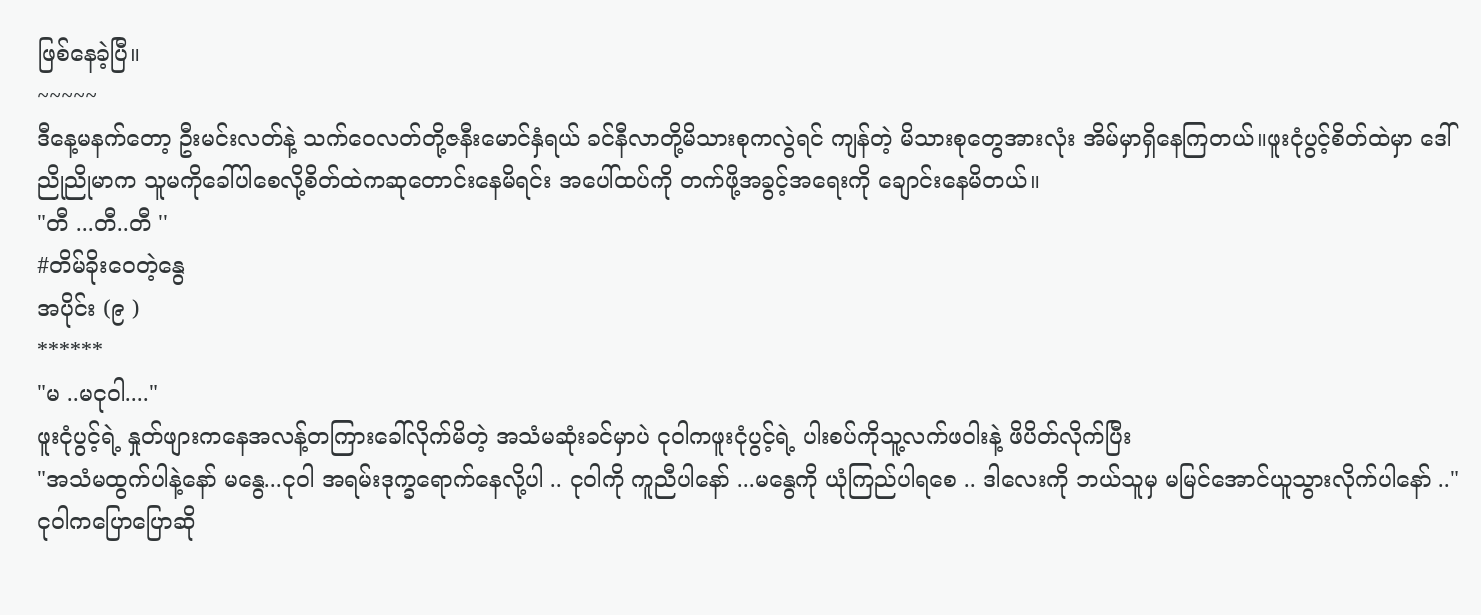ဖြစ်နေခဲ့ပြီ။
~~~~~
ဒီနေ့မနက်တော့ ဦးမင်းလတ်နဲ့ သက်ဝေလတ်တို့ဇနီးမောင်နှံရယ် ခင်နီလာတို့မိသားစုကလွဲရင် ကျန်တဲ့ မိသားစုတွေအားလုံး အိမ်မှာရှိနေကြတယ်။ဖူးငုံပွင့်စိတ်ထဲမှာ ဒေါ်ညိုညိုမာက သူမကိုခေါ်ပါစေလို့စိတ်ထဲကဆုတောင်းနေမိရင်း အပေါ်ထပ်ကို တက်ဖို့အခွင့်အရေးကို ချောင်းနေမိတယ်။
"တီ ...တီ..တီ ''
#တိမ်ခိုးဝေတဲ့နွေ
အပိုင်း (၉ )
******
"မ ..မငုဝါ...."
ဖူးငုံပွင့်ရဲ့ နှုတ်ဖျားကနေအလန့်တကြားခေါ်လိုက်မိတဲ့ အသံမဆုံးခင်မှာပဲ ငုဝါကဖူးငုံပွင့်ရဲ့ ပါးစပ်ကိုသူ့လက်ဖဝါးနဲ့ ဖိပိတ်လိုက်ပြီး
"အသံမထွက်ပါနဲ့နော် မနွေ...ငုဝါ အရမ်းဒုက္ခရောက်နေလို့ပါ .. ငုဝါကို ကူညီပါနော် ...မနွေကို ယုံကြည်ပါရစေ .. ဒါလေးကို ဘယ်သူမှ မမြင်အောင်ယူသွားလိုက်ပါနော် .."
ငုဝါကပြောပြောဆို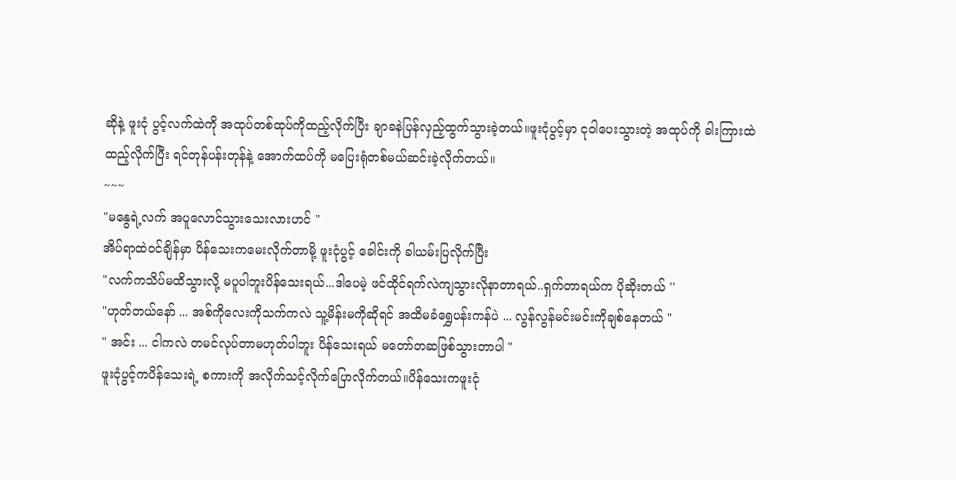ဆိုနဲ့ ဖူးငုံ ပွင့်လက်ထဲကို အထုပ်တစ်ထုပ်ကိုထည့်လိုက်ပြီး ချာခနဲပြန်လှည့်ထွက်သွားခဲ့တယ်။ဖူးငုံပွင့်မှာ ငုဝါပေးသွားတဲ့ အထုပ်ကို ခါးကြားထဲထည့်လိုက်ပြီး ရင်တုန်ပန်းတုန်နဲ့ အောက်ထပ်ကို မပြေးရုံတစ်မယ်ဆင်းခဲ့လိုက်တယ်။
~~~
"မနွေရဲ့လက် အပူလောင်သွားသေးလားဟင် "
အိပ်ရာထဲ၀င်ချိန်မှာ ပိန်သေးကမေးလိုက်တာမို့ ဖူးငုံပွင့် ခေါင်းကို ခါယမ်းပြလိုက်ပြီး
"လက်ကသိပ်မထိသွားလို့ မပူပါဘူးပိန်သေးရယ်...ဒါပေမဲ့ ဖင်ထိုင်ရက်လဲကျသွားလိုနာတာရယ်..ရှက်တာရယ်က ပိုဆိုးတယ် ''
"ဟုတ်တယ်နော် ... အစ်ကိုလေးကိုသက်ကလဲ သူ့မိန်းမကိုဆိုရင် အထိမခံရွှေပန်းကန်ပဲ ... လွန်လွန်မင်းမင်းကိုချစ်နေတယ် "
" အင်း ... ငါကလဲ တမင်လုပ်တာမဟုတ်ပါဘူး ပိန်သေးရယ် မတော်တဆဖြစ်သွားတာပါ "
ဖူးငုံပွင့်ကပိန်သေးရဲ့ စကားကို အလိုက်သင့်လိုက်ပြောလိုက်တယ်။ပိန်သေးကဖူးငုံ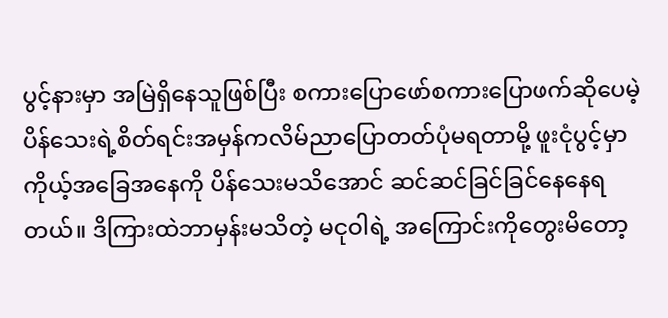ပွင့်နားမှာ အမြဲရှိနေသူဖြစ်ပြီး စကားပြောဖော်စကားပြောဖက်ဆိုပေမဲ့ ပိန်သေးရဲ့စိတ်ရင်းအမှန်ကလိမ်ညာပြောတတ်ပုံမရတာမို့ ဖူးငုံပွင့်မှာ ကိုယ့်အခြေအနေကို ပိန်သေးမသိအောင် ဆင်ဆင်ခြင်ခြင်နေနေရတယ်။ ဒိကြားထဲဘာမှန်းမသိတဲ့ မငုဝါရဲ့ အကြောင်းကိုတွေးမိတော့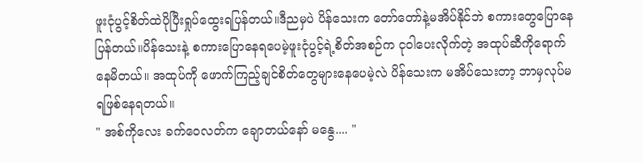ဖူးငုံပွင့်စိတ်ထဲပိုပြီးရှုပ်ထွေးရပြန်တယ်။ဒီညမှပဲ ပိန်သေးက တော်တော်နဲ့မအိပ်နိုင်ဘဲ စကားတွေပြောနေပြန်တယ်။ပိန်သေးနဲ့ စကားပြောနေရပေမဲ့ဖူးငုံပွင့်ရဲ့စိတ်အစဉ်က ငုဝါပေးလိုက်တဲ့ အထုပ်ဆီကိုရောက်နေမိတယ်။ အထုပ်ကို ဖောက်ကြည့်ချင်စိတ်တွေများနေပေမဲ့လဲ ပိန်သေးက မအိပ်သေးတာ့ ဘာမှလုပ်မရဖြစ်နေရတယ်။
" အစ်ကိုလေး ခက်ဝေလတ်က ချောတယ်နော် မနွေ.... "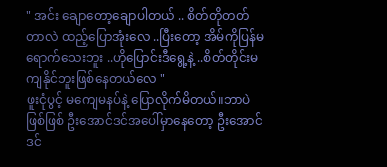" အင်း ချောတော့ချောပါတယ် .. စိတ်တိုတတ်တာလဲ ထည့်ပြောအုံးလေ ..ပြီးတော့ အိမ်ကိုပြန်မရောက်သေးဘူး ..ဟိုပြောင်းဒီရွေ့နဲ့ ..စိတ်တိုင်းမကျနိုင်ဘူးဖြစ်နေတယ်လေ "
ဖူးငုံပွင့် မကျေမနပ်နဲ့ ပြောလိုက်မိတယ်။ဘာပဲဖြစ်ဖြစ် ဦးအောင်ဒင်အပေါ်မှာနေတော့ ဦးအောင်ဒင်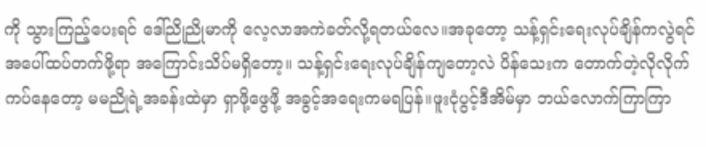ကို သွားကြည့်ပေးရင် ဒေါ်ညိုညိုမာကို လေ့လာအကဲခတ်လို့ရတယ်လေ။အခုတော့ သန့်ရှင်းရေးလုပ်ချိန်ကလွဲရင် အပေါ်ထပ်တက်ဖို့ရာ အကြောင်းသိပ်မရှိတော့။ သန့်ရှင်းရေးလုပ်ချိန်ကျတော့လဲ ပိန်သေးက တောက်တဲ့လိုလိုက်ကပ်နေတော့ မမညိုရဲ့အခန်းထဲမှာ ရှာဖို့ဖွေဖို့ အခွင့်အရေးကမရပြန်။ဖူးငုံပွင့်ဒီအိမ်မှာ ဘယ်လောက်ကြာကြာ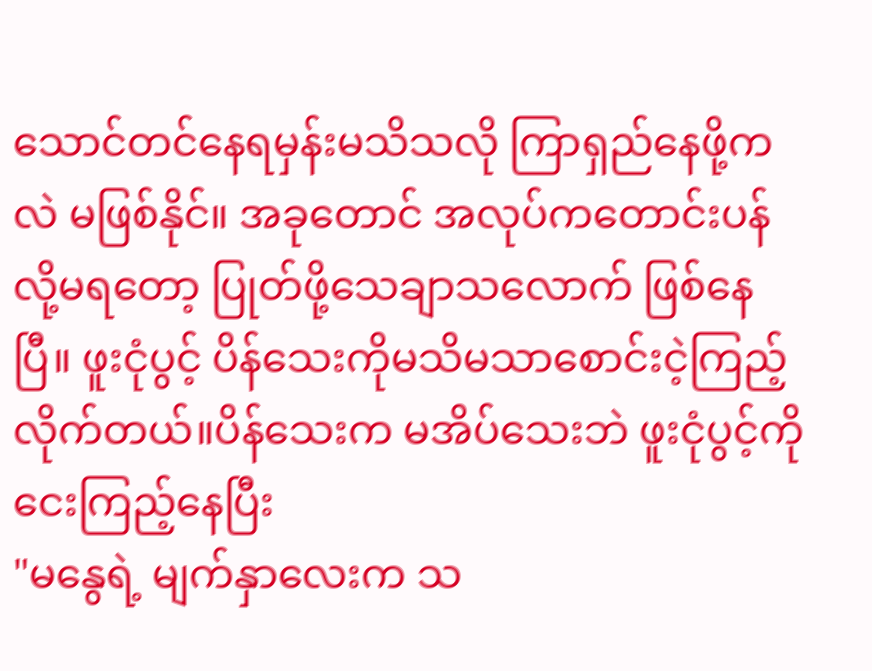သောင်တင်နေရမှန်းမသိသလို ကြာရှည်နေဖို့ကလဲ မဖြစ်နိုင်။ အခုတောင် အလုပ်ကတောင်းပန်လို့မရတော့ ပြုတ်ဖို့သေချာသလောက် ဖြစ်နေပြီ။ ဖူးငုံပွင့် ပိန်သေးကိုမသိမသာစောင်းငဲ့ကြည့်လိုက်တယ်။ပိန်သေးက မအိပ်သေးဘဲ ဖူးငုံပွင့်ကို ငေးကြည့်နေပြီး
"မနွေရဲ့ မျက်နှာလေးက သ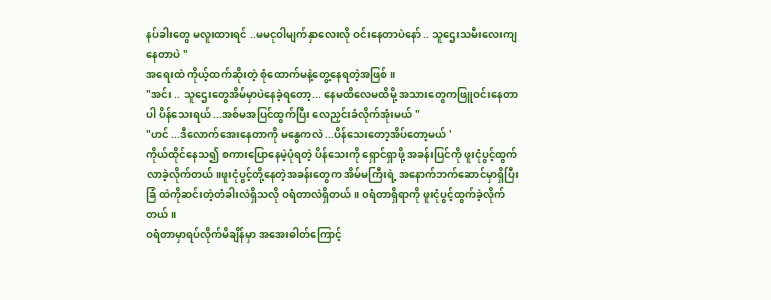နပ်ခါးတွေ မလူးထားရင် ..မမငုဝါမျက်နှာလေးလို ဝင်းနေတာပဲနော် .. သူဌေးသမီးလေးကျနေတာပဲ "
အရေးထဲ ကိုယ့်ထက်ဆိုးတဲ့ စုံထောက်မနဲ့တွေ့နေရတဲ့အဖြစ်။
"အင်း .. သူဌေးတွေအိမ်မှာပဲနေခဲ့ရတော့... နေမထိလေမထိမို့ အသားတွေကဖြူဝင်းနေတာပါ ပိန်သေးရယ် ...အစ်မအပြင်ထွက်ပြီး လေညှင်းခံလိုက်အုံးမယ် "
"ဟင် ...ဒီလောက်အေးနေတာကို မနွေကလဲ ...ပိန်သေးတော့အိပ်တော့မယ် '
ကိုယ်ထိုင်နေသ၍ စကားပြောနေမဲ့ပုံရတဲ့ ပိန်သေးကို ရှောင်ရှာဖို့ အခန်းပြင်ကို ဖူးငုံပွင့်ထွက်လာခဲ့လိုက်တယ်။ဖူးငုံပွင့်တို့နေတဲ့အခန်းတွေက အိမ်မကြီးရဲ့ အနောက်ဘက်ဆောင်မှာရှိပြီး ခြံ ထဲကိုဆင်းတဲ့တံခါးလဲရှိသလို ဝရံတာလဲရှိတယ်။ ၀ရံတာရှိရာကို ဖူးငုံပွင့်ထွက်ခဲ့လိုက်တယ်။
ဝရံတာမှာရပ်လိုက်မိချိန်မှာ အအေးဓါတ်ကြောင့်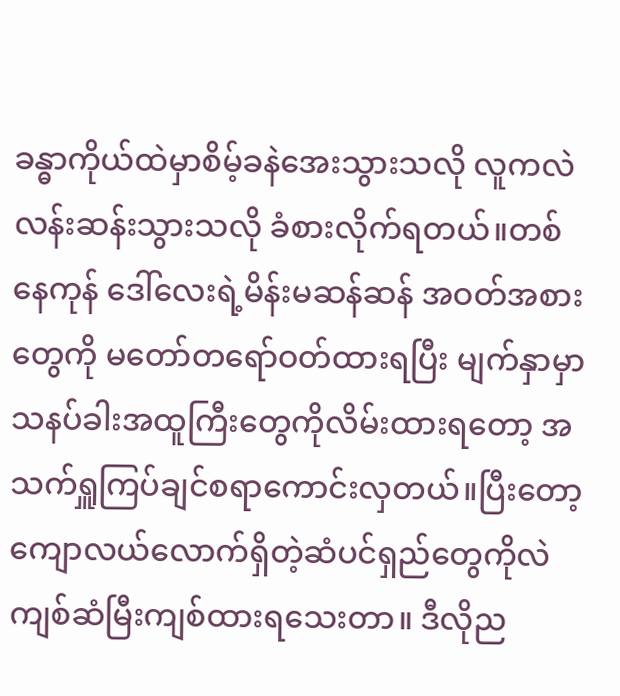ခန္ဓာကိုယ်ထဲမှာစိမ့်ခနဲအေးသွားသလို လူကလဲလန်းဆန်းသွားသလို ခံစားလိုက်ရတယ်။တစ်နေကုန် ဒေါ်လေးရဲ့မိန်းမဆန်ဆန် အဝတ်အစားတွေကို မတော်တရော်ဝတ်ထားရပြီး မျက်နှာမှာသနပ်ခါးအထူကြီးတွေကိုလိမ်းထားရတော့ အသက်ရှူကြပ်ချင်စရာကောင်းလှတယ်။ပြီးတော့ ကျောလယ်လောက်ရှိတဲ့ဆံပင်ရှည်တွေကိုလဲကျစ်ဆံမြီးကျစ်ထားရသေးတာ။ ဒီလိုည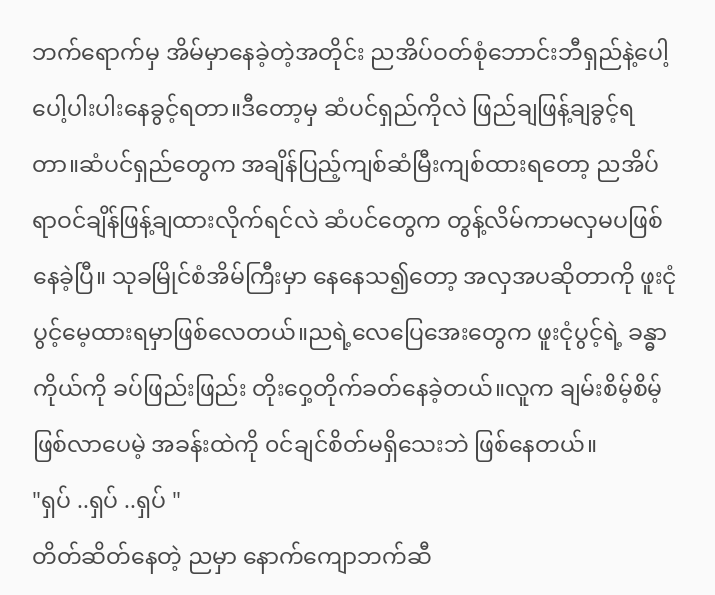ဘက်ရောက်မှ အိမ်မှာနေခဲ့တဲ့အတိုင်း ညအိပ်ဝတ်စုံဘောင်းဘီရှည်နဲ့ပေါ့ပေါ့ပါးပါးနေခွင့်ရတာ။ဒီတော့မှ ဆံပင်ရှည်ကိုလဲ ဖြည်ချဖြန့်ချခွင့်ရတာ။ဆံပင်ရှည်တွေက အချိန်ပြည့်ကျစ်ဆံမြီးကျစ်ထားရတော့ ညအိပ်ရာဝင်ချိန်ဖြန့်ချထားလိုက်ရင်လဲ ဆံပင်တွေက တွန့်လိမ်ကာမလှမပဖြစ်နေခဲ့ပြီ။ သုခမြိုင်စံအိမ်ကြီးမှာ နေနေသ၍တော့ အလှအပဆိုတာကို ဖူးငုံပွင့်မေ့ထားရမှာဖြစ်လေတယ်။ညရဲ့လေပြေအေးတွေက ဖူးငုံပွင့်ရဲ့ ခန္ဓာကိုယ်ကို ခပ်ဖြည်းဖြည်း တိုးဝှေ့တိုက်ခတ်နေခဲ့တယ်။လူက ချမ်းစိမ့်စိမ့်ဖြစ်လာပေမဲ့ အခန်းထဲကို ၀င်ချင်စိတ်မရှိသေးဘဲ ဖြစ်နေတယ်။
"ရှပ် ..ရှပ် ..ရှပ် "
တိတ်ဆိတ်နေတဲ့ ညမှာ နောက်ကျောဘက်ဆီ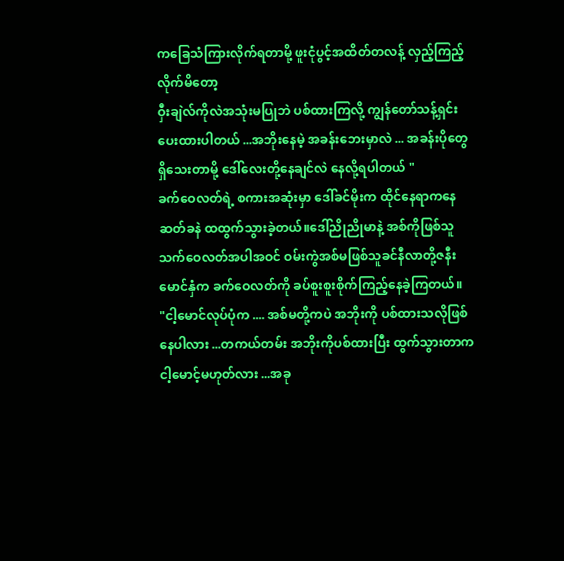ကခြေသံကြားလိုက်ရတာမို့ ဖူးငုံပွင့်အထိတ်တလန့် လှည့်ကြည့်လိုက်မိတော့
ဝှီးချဲလ်ကိုလဲအသုံးမပြုဘဲ ပစ်ထားကြလို့ ကျွန်တော်သန့်ရှင်းပေးထားပါတယ် ...အဘိုးနေမဲ့ အခန်းဘေးမှာလဲ ... အခန်းပိုတွေ ရှိသေးတာမို့ ဒေါ်လေးတို့နေချင်လဲ နေလို့ရပါတယ် "
ခက်ဝေလတ်ရဲ့ စကားအဆုံးမှာ ဒေါ်ခင်မိုးက ထိုင်နေရာကနေ ဆတ်ခနဲ ထထွက်သွားခဲ့တယ်။ဒေါ်ညိုညိုမာနဲ့ အစ်ကိုဖြစ်သူသက်ဝေလတ်အပါအဝင် ဝမ်းကွဲအစ်မဖြစ်သူခင်နီလာတို့ဇနီးမောင်နှံက ခက်ဝေလတ်ကို ခပ်စူးစူးစိုက်ကြည့်နေခဲ့ကြတယ်။
"ငါ့မောင်လုပ်ပုံက .... အစ်မတို့ကပဲ အဘိုးကို ပစ်ထားသလိုဖြစ်နေပါလား ...တကယ်တမ်း အဘိုးကိုပစ်ထားပြီး ထွက်သွားတာက ငါ့မောင့်မဟုတ်လား ...အခု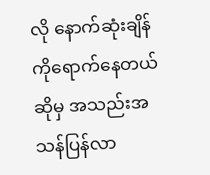လို နောက်ဆုံးချိန်ကိုရောက်နေတယ် ဆိုမှ အသည်းအသန်ပြန်လာ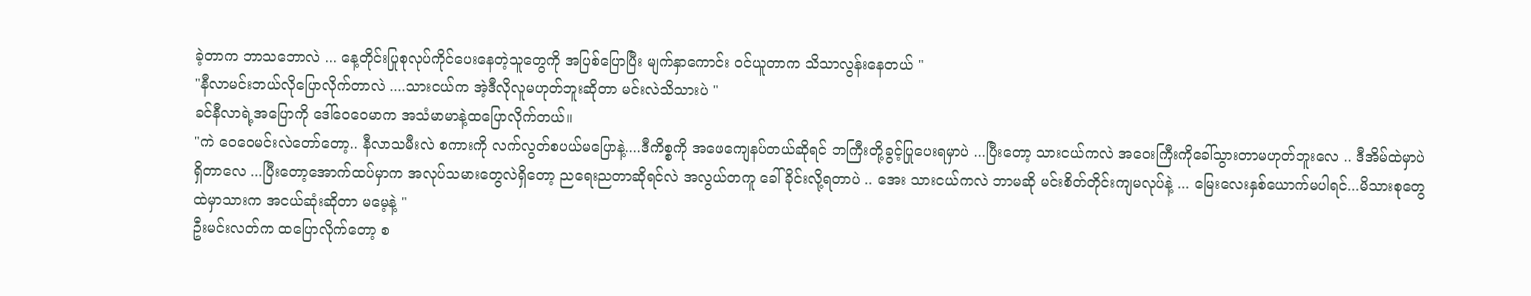ခဲ့တာက ဘာသဘောလဲ ... နေ့တိုင်းပြုစုလုပ်ကိုင်ပေးနေတဲ့သူတွေကို အပြစ်ပြောပြီး မျက်နှာကောင်း ဝင်ယူတာက သိသာလွန်းနေတယ် "
"နီလာမင်းဘယ်လိုပြောလိုက်တာလဲ ....သားငယ်က အဲ့ဒီလိုလူမဟုတ်ဘူးဆိုတာ မင်းလဲသိသားပဲ "
ခင်နီလာရဲ့အပြောကို ဒေါ်ဝေဝေမာက အသံမာမာနဲ့ထပြောလိုက်တယ်။
"ကဲ ဝေဝေမင်းလဲတော်တော့.. နီလာသမီးလဲ စကားကို လက်လွတ်စပယ်မပြောနဲ့....ဒီကိစ္စကို အဖေကျေနပ်တယ်ဆိုရင် ဘကြီးတို့ခွင့်ပြုပေးရမှာပဲ ...ပြီးတော့ သားငယ်ကလဲ အဝေးကြီးကိုခေါ်သွားတာမဟုတ်ဘူးလေ .. ဒီအိမ်ထဲမှာပဲ ရှိတာလေ ...ပြီးတော့အောက်ထပ်မှာက အလုပ်သမားတွေလဲရှိတော့ ညရေးညတာဆိုရင်လဲ အလွယ်တကူ ခေါ်ခိုင်းလို့ရတာပဲ .. အေး သားငယ်ကလဲ ဘာမဆို မင်းစိတ်တိုင်းကျမလုပ်နဲ့ ... မြေးလေးနှစ်ယောက်မပါရင်...မိသားစုတွေထဲမှာသားက အငယ်ဆုံးဆိုတာ မမေ့နဲ့ "
ဦးမင်းလတ်က ထပြောလိုက်တော့ စ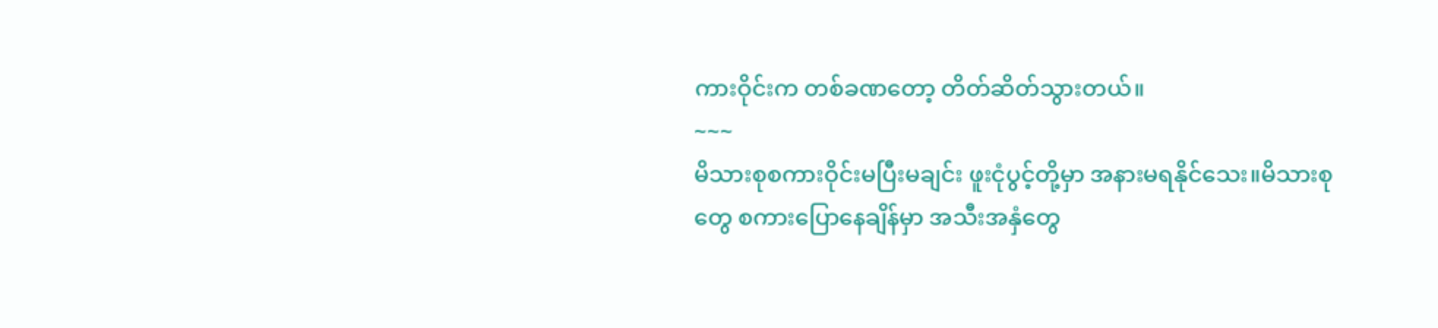ကားဝိုင်းက တစ်ခဏတော့ တိတ်ဆိတ်သွားတယ်။
~~~
မိသားစုစကားဝိုင်းမပြီးမချင်း ဖူးငုံပွင့်တို့မှာ အနားမရနိုင်သေး။မိသားစုတွေ စကားပြောနေချိန်မှာ အသီးအနှံတွေ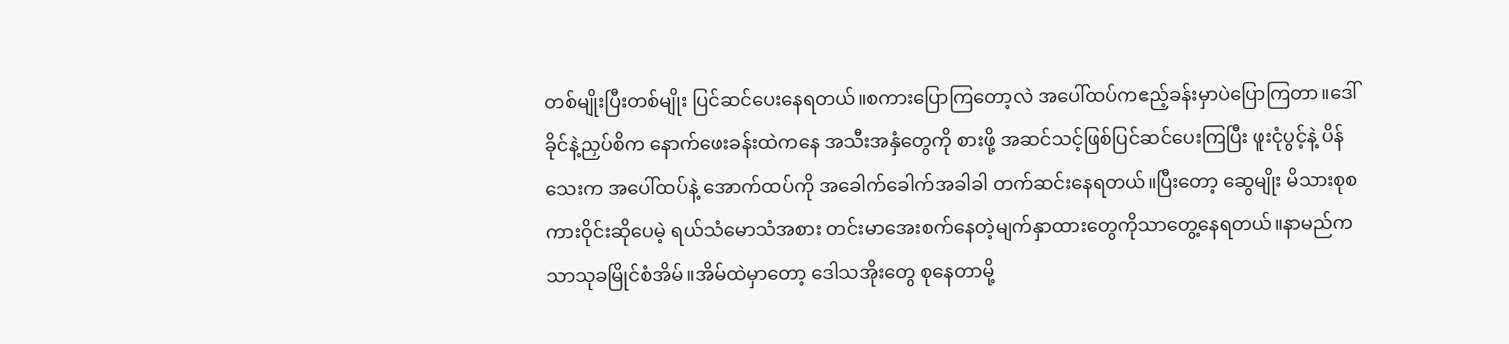တစ်မျိုးပြီးတစ်မျိုး ပြင်ဆင်ပေးနေရတယ်။စကားပြောကြတော့လဲ အပေါ်ထပ်ကဧည့်ခန်းမှာပဲပြောကြတာ။ဒေါ်ခိုင်နဲ့ညှပ်စိက နောက်ဖေးခန်းထဲကနေ အသီးအနှံတွေကို စားဖို့ အဆင်သင့်ဖြစ်ပြင်ဆင်ပေးကြပြီး ဖူးငုံပွင့်နဲ့ ပိန်သေးက အပေါ်ထပ်နဲ့ အောက်ထပ်ကို အခေါက်ခေါက်အခါခါ တက်ဆင်းနေရတယ်။ပြီးတော့ ဆွေမျိုး မိသားစုစကားဝိုင်းဆိုပေမဲ့ ရယ်သံမောသံအစား တင်းမာအေးစက်နေတဲ့မျက်နှာထားတွေကိုသာတွေ့နေရတယ်။နာမည်ကသာသုခမြိုင်စံအိမ်။အိမ်ထဲမှာတော့ ဒေါသအိုးတွေ စုနေတာမို့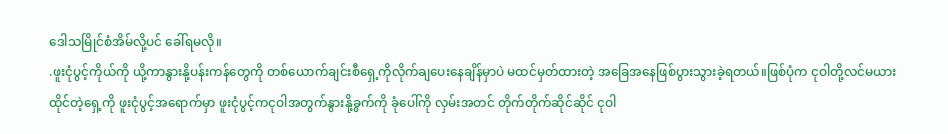ဒေါသမြိုင်စံအိမ်လို့ပင် ခေါ်ရမလို။
.ဖူးငုံပွင့်ကိုယ်ကို ယို့ကာနွားနို့ပန်းကန်တွေကို တစ်ယောက်ချင်းစီရှေ့ကိုလိုက်ချပေးနေချိန်မှာပဲ မထင်မှတ်ထားတဲ့ အခြေအနေဖြစ်ပွားသွားခဲ့ရတယ်။ဖြစ်ပုံက ငုဝါတို့လင်မယားထိုင်တဲ့ရှေ့ကို ဖူးငုံပွင့်အရောက်မှာ ဖူးငုံပွင့်ကငုဝါအတွက်နွားနို့ခွက်ကို ခုံပေါ်ကို လှမ်းအတင် တိုက်တိုက်ဆိုင်ဆိုင် ငုဝါ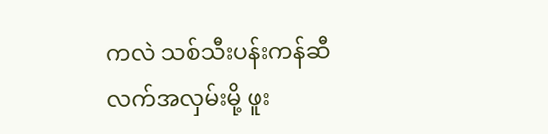ကလဲ သစ်သီးပန်းကန်ဆီ လက်အလှမ်းမို့ ဖူး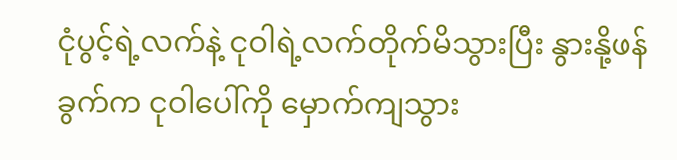ငုံပွင့်ရဲ့လက်နဲ့ ငုဝါရဲ့လက်တိုက်မိသွားပြီး နွားနို့ဖန်ခွက်က ငုဝါပေါ်ကို မှောက်ကျသွား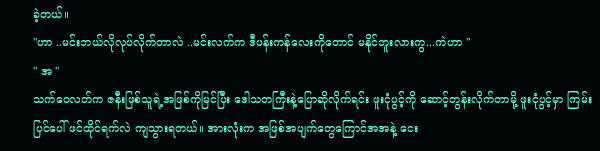ခဲ့တယ်။
"ဟာ ..မင်းဘယ်လိုလုပ်လိုက်တာလဲ ..မင်းလက်က ဒီပန်းကန်လေးကိုတောင် မနိုင်ဘူးလားကွ...ကဲဟာ "
" အ "
သက်ဝေလတ်က ဇနီးဖြစ်သူရဲ့အဖြစ်ကိုမြင်ပြီး ဒေါသတကြီးနဲ့ပြောဆိုလိုက်ရင်း ဖူးငုံပွင့်ကို ဆောင့်တွန်းလိုက်တာမို့ ဖူးငုံပွင့်မှာ ကြမ်းပြင်ပေါ် ဖင်ထိုင်ရက်လဲ ကျသွားရတယ်။ အားလုံးက အဖြစ်အပျက်တွေကြောင်အအနဲ့ ငေး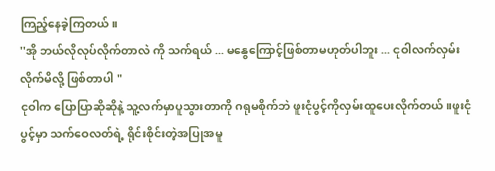ကြည့်နေခဲ့ကြတယ်။
''အို ဘယ်လိုလုပ်လိုက်တာလဲ ကို သက်ရယ် ... မနွေကြောင့်ဖြစ်တာမဟုတ်ပါဘူး ... ငုဝါလက်လှမ်းလိုက်မိလို့ ဖြစ်တာပါ "
ငုဝါက ပြောပြာဆိုဆိုနဲ့ သူ့လက်မှာပူသွားတာကို ဂရုမစိုက်ဘဲ ဖူးငုံပွင့်ကိုလှမ်းထူပေးလိုက်တယ်။ဖူးငုံပွင့်မှာ သက်ဝေလတ်ရဲ့ ရိုင်းစိုင်းတဲ့အပြုအမူ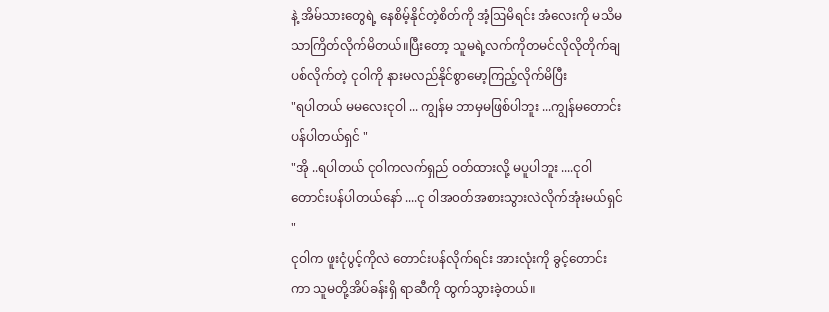နဲ့ အိမ်သားတွေရဲ့ နေစိမ့်နိုင်တဲ့စိတ်ကို အံ့ဩမိရင်း အံလေးကို မသိမသာကြိတ်လိုက်မိတယ်။ပြီးတော့ သူမရဲ့လက်ကိုတမင်လိုလိုတိုက်ချပစ်လိုက်တဲ့ ငုဝါကို နားမလည်နိုင်စွာမော့ကြည့်လိုက်မိပြီး
"ရပါတယ် မမလေးငုဝါ ... ကျွန်မ ဘာမှမဖြစ်ပါဘူး ...ကျွန်မတောင်းပန်ပါတယ်ရှင် "
"အို ..ရပါတယ် ငုဝါကလက်ရှည် ဝတ်ထားလို့ မပူပါဘူး ....ငုဝါ တောင်းပန်ပါတယ်နော် ....ငု ဝါအ၀တ်အစားသွားလဲလိုက်အုံးမယ်ရှင် "
ငုဝါက ဖူးငုံပွင့်ကိုလဲ တောင်းပန်လိုက်ရင်း အားလုံးကို ခွင့်တောင်းကာ သူမတို့အိပ်ခန်းရှိ ရာဆီကို ထွက်သွားခဲ့တယ်။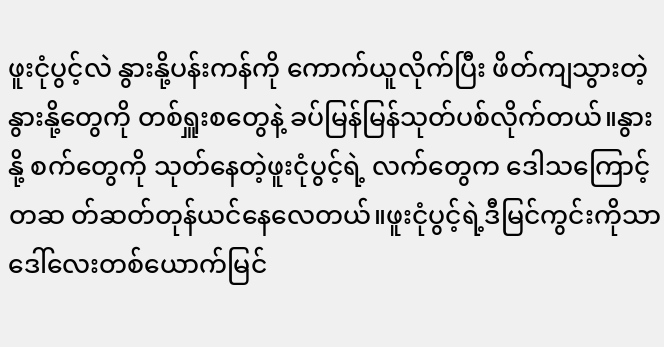ဖူးငုံပွင့်လဲ နွားနို့ပန်းကန်ကို ကောက်ယူလိုက်ပြီး ဖိတ်ကျသွားတဲ့နွားနို့တွေကို တစ်ရှူးစတွေနဲ့ ခပ်မြန်မြန်သုတ်ပစ်လိုက်တယ်။နွားနို့ စက်တွေကို သုတ်နေတဲ့ဖူးငုံပွင့်ရဲ့ လက်တွေက ဒေါသကြောင့်တဆ တ်ဆတ်တုန်ယင်နေလေတယ်။ဖူးငုံပွင့်ရဲ့ဒီမြင်ကွင်းကိုသာ ဒေါ်လေးတစ်ယောက်မြင်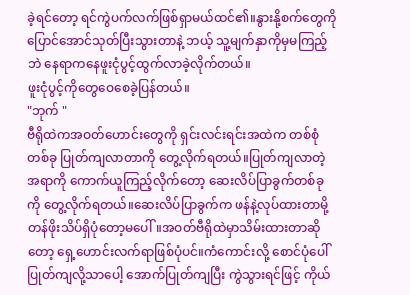ခဲ့ရင်တော့ ရင်ကွဲပက်လက်ဖြစ်ရှာမယ်ထင်၏။နွားနို့စက်တွေကို ပြောင်အောင်သုတ်ပြီးသွားတာနဲ့ ဘယ့် သူ့မျက်နှာကိုမှမကြည့်ဘဲ နေရာကနေဖူးငုံပွင့်ထွက်လာခဲ့လိုက်တယ်။
ဖူးငုံပွင့်ကိုတွေဝေစေခဲ့ပြန်တယ်။
"ဘုက် "
ဗီရိုထဲကအဝတ်ဟောင်းတွေကို ရှင်းလင်းရင်းအထဲက တစ်စုံတစ်ခု ပြုတ်ကျလာတာကို တွေ့လိုက်ရတယ်။ပြုတ်ကျလာတဲ့အရာကို ကောက်ယူကြည့်လိုက်တော့ ဆေးလိပ်ပြာခွက်တစ်ခုကို တွေ့လိုက်ရတယ်။ဆေးလိပ်ပြာခွက်က ဖန်နဲ့လုပ်ထားတာမို့ တန်ဖိုးသိပ်ရှိပုံတော့မပေါ်။အဝတ်ဗီရိုထဲမှာသိမ်းထားတာဆိုတော့ ရှေ့ဟောင်းလက်ရာဖြစ်ပုံပင်။ကံကောင်းလို့ စောင်ပုံပေါ် ပြုတ်ကျလို့သာပေါ့ အောက်ပြုတ်ကျပြီး ကွဲသွားရင်ဖြင့် ကိုယ်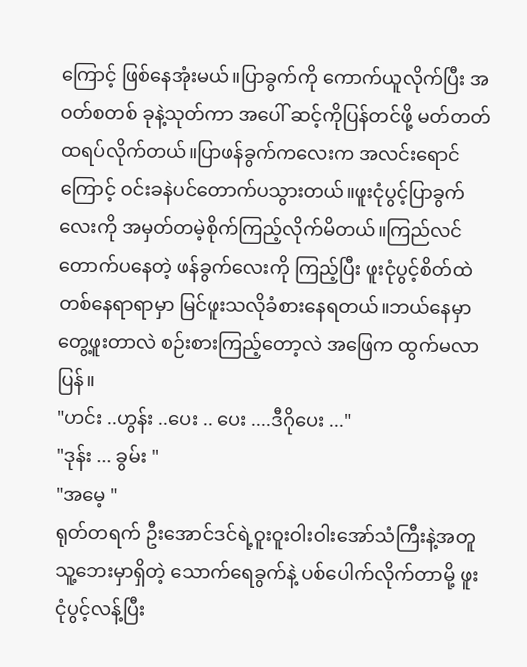ကြောင့် ဖြစ်နေအုံးမယ်။ပြာခွက်ကို ကောက်ယူလိုက်ပြီး အဝတ်စတစ် ခုနဲ့သုတ်ကာ အပေါ် ဆင့်ကိုပြန်တင်ဖို့ မတ်တတ်ထရပ်လိုက်တယ်။ပြာဖန်ခွက်ကလေးက အလင်းရောင်ကြောင့် ဝင်းခနဲပင်တောက်ပသွားတယ်။ဖူးငုံပွင့်ပြာခွက်လေးကို အမှတ်တမဲ့စိုက်ကြည့်လိုက်မိတယ်။ကြည်လင်တောက်ပနေတဲ့ ဖန်ခွက်လေးကို ကြည့်ပြီး ဖူးငုံပွင့်စိတ်ထဲတစ်နေရာရာမှာ မြင်ဖူးသလိုခံစားနေရတယ်။ဘယ်နေမှာ တွေ့ဖူးတာလဲ စဉ်းစားကြည့်တော့လဲ အဖြေက ထွက်မလာပြန်။
"ဟင်း ..ဟွန်း ..ပေး .. ပေး ....ဒီဂိုပေး ..."
"ဒုန်း ... ခွမ်း "
"အမေ့ "
ရုတ်တရက် ဦးအောင်ဒင်ရဲ့ဝူးဝူးဝါးဝါးအော်သံကြီးနဲ့အတူ သူ့ဘေးမှာရှိတဲ့ သောက်ရေခွက်နဲ့ ပစ်ပေါက်လိုက်တာမို့ ဖူးငုံပွင့်လန့်ပြီး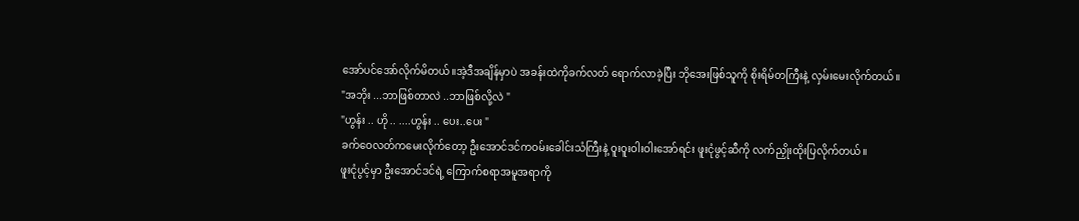အော်ပင်အော်လိုက်မိတယ်။အဲ့ဒီအချိန်မှာပဲ အခန်းထဲကိုခက်လတ် ရောက်လာခဲ့ပြီး ဘိုအေးဖြစ်သူကို စိုးရိမ်တကြီးနဲ့ လှမ်းမေးလိုက်တယ်။
"အဘိုး ...ဘာဖြစ်တာလဲ ..ဘာဖြစ်လို့လဲ "
"ဟွန်း .. ဟို .. ....ဟွန်း .. ပေး..ပေး "
ခက်ဝေလတ်ကမေးလိုက်တော့ ဦးအောင်ဒင်ကဝမ်းခေါင်းသံကြီးနဲ့ ဝူးဝူးဝါးဝါးအော်ရင်း ဖူးငုံဖွင့်ဆီကို လက်ညှိုးထိုးပြလိုက်တယ်။
ဖူးငုံပွင့်မှာ ဦးအောင်ဒင်ရဲ့ ကြောက်စရာအမူအရာကို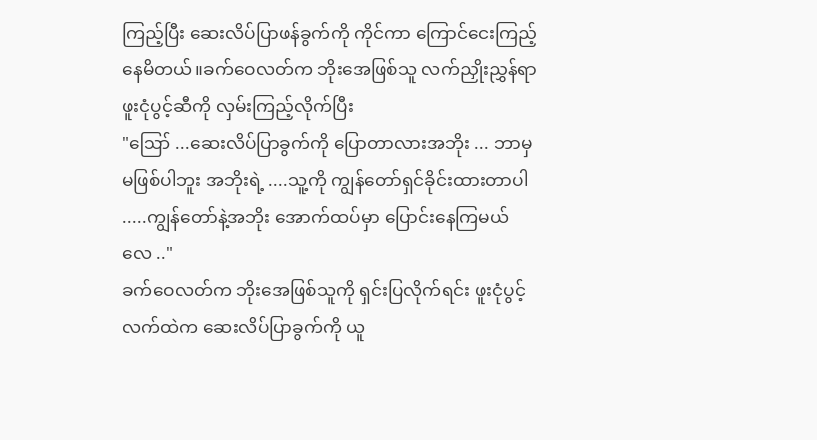ကြည့်ပြီး ဆေးလိပ်ပြာဖန်ခွက်ကို ကိုင်ကာ ကြောင်ငေးကြည့်နေမိတယ်။ခက်ဝေလတ်က ဘိုးအေဖြစ်သူ လက်ညှိုးညွှန်ရာ ဖူးငုံပွင့်ဆီကို လှမ်းကြည့်လိုက်ပြီး
"ဪ ...ဆေးလိပ်ပြာခွက်ကို ပြောတာလားအဘိုး ... ဘာမှမဖြစ်ပါဘူး အဘိုးရဲ့ ....သူ့ကို ကျွန်တော်ရှင်ခိုင်းထားတာပါ .....ကျွန်တော်နဲ့အဘိုး အောက်ထပ်မှာ ပြောင်းနေကြမယ်လေ .."
ခက်ဝေလတ်က ဘိုးအေဖြစ်သူကို ရှင်းပြလိုက်ရင်း ဖူးငုံပွင့်လက်ထဲက ဆေးလိပ်ပြာခွက်ကို ယူ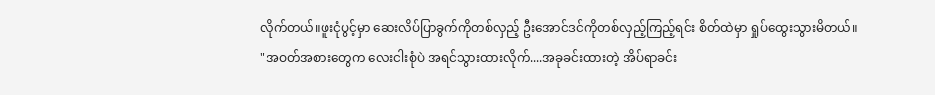လိုက်တယ်။ဖူးငုံပွင့်မှာ ဆေးလိပ်ပြာခွက်ကိုတစ်လှည့် ဦးအောင်ဒင်ကိုတစ်လှည့်ကြည့်ရင်း စိတ်ထဲမှာ ရှုပ်ထွေးသွားမိတယ်။
"အဝတ်အစားတွေက လေးငါးစုံပဲ အရင်သွားထားလိုက်....အခုခင်းထားတဲ့ အိပ်ရာခင်း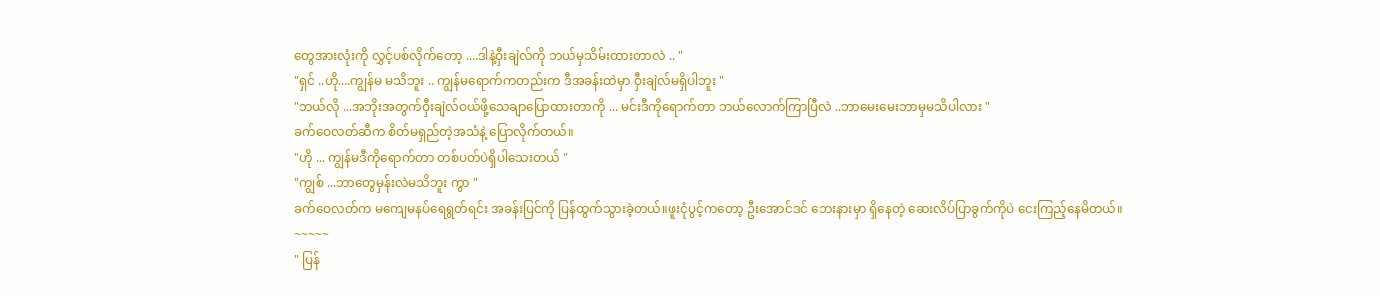တွေအားလုံးကို လွှင့်ပစ်လိုက်တော့ ....ဒါနဲ့ဝှီးချဲလ်ကို ဘယ်မှသိမ်းထားတာလဲ .. "
"ရှင် ..ဟို....ကျွန်မ မသိဘူး .. ကျွန်မရောက်ကတည်းက ဒီအခန်းထဲမှာ ဝှီးချဲလ်မရှိပါဘူး "
"ဘယ်လို ...အဘိုးအတွက်ဝှီးချဲလ်ဝယ်ဖို့သေချာပြောထားတာကို ... မင်းဒီကိုရောက်တာ ဘယ်လောက်ကြာပြီလဲ ..ဘာမေးမေးဘာမှမသိပါလား "
ခက်ဝေလတ်ဆီက စိတ်မရှည်တဲ့အသံနဲ့ ပြောလိုက်တယ်။
"ဟို ... ကျွန်မဒီကိုရောက်တာ တစ်ပတ်ပဲရှိပါသေးတယ် "
"ကျွစ် ...ဘာတွေမှန်းလဲမသိဘူး ကွာ "
ခက်ဝေလတ်က မကျေမနပ်ရေရွတ်ရင်း အခန်းပြင်ကို ပြန်ထွက်သွားခဲ့တယ်။ဖူးငုံပွင့်ကတော့ ဦးအောင်ဒင် ဘေးနားမှာ ရှိနေတဲ့ ဆေးလိပ်ပြာခွက်ကိုပဲ ငေးကြည့်နေမိတယ်။
~~~~~
" ပြန်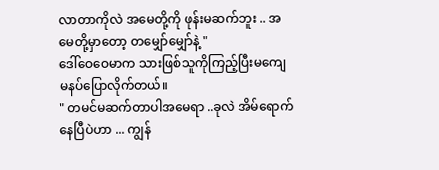လာတာကိုလဲ အမေတို့ကို ဖုန်းမဆက်ဘူး .. အမေတို့မှာတော့ တမျှော်မျှော်နဲ့ "
ဒေါ်ဝေဝေမာက သားဖြစ်သူကိုကြည့်ပြီးမကျေမနပ်ပြောလိုက်တယ်။
" တမင်မဆက်တာပါအမေရာ ..ခုလဲ အိမ်ရောက်နေပြီပဲဟာ ... ကျွန်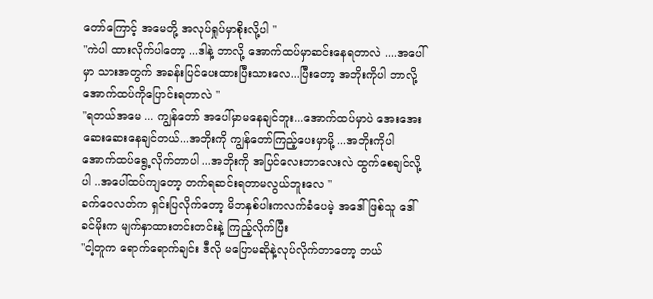တော်ကြောင့် အမေတို့ အလုပ်ရှုပ်မှာစိုးလို့ပါ "
"ကဲပါ ထားလိုက်ပါတော့ ...ဒါနဲ့ ဘာလို့ အောက်ထပ်မှာဆင်းနေရတာလဲ ....အပေါ်မှာ သားအတွက် အခန်းပြင်ပေးထားပြီးသားလေ...ပြီးတော့ အဘိုးကိုပါ ဘာလို့ အောက်ထပ်ကိုပြောင်းရတာလဲ "
"ရတယ်အမေ ... ကျွန်တော် အပေါ်မှာမနေချင်ဘူး...အောက်ထပ်မှာပဲ အေးအေးဆေးဆေးနေချင်တယ်...အဘိုးကို ကျွန်တော်ကြည့်ပေးမှာမို့ ...အဘိုးကိုပါ အောက်ထပ်ရွေ့လိုက်တာပါ ...အဘိုးကို အပြင်လေးဘာလေးလဲ ထွက်စေချင်လို့ပါ ..အပေါ်ထပ်ကျတော့ တက်ရဆင်းရတာမလွယ်ဘူးလေ "
ခက်ဝေလတ်က ရှင်းပြလိုက်တော့ မိဘနှစ်ပါးကလက်ခံပေမဲ့ အဒေါ်ဖြစ်သူ ဒေါ်ခင်မိုးက မျက်နှာထားတင်းတင်းနဲ့ ကြည့်လိုက်ပြီး
"ငါ့တူက ရောက်ရောက်ချင်း ဒီလို မပြောမဆိုနဲ့လုပ်လိုက်တာတော့ ဘယ်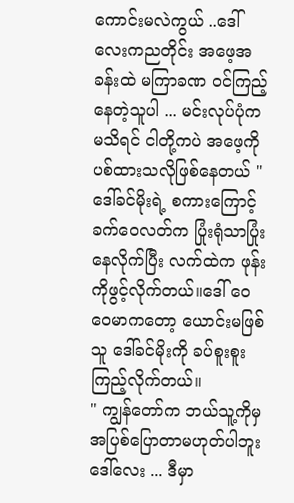ကောင်းမလဲကွယ် ..ဒေါ်လေးကညတိုင်း အဖေ့အခန်းထဲ မကြာခဏ ၀င်ကြည့်နေတဲ့သူပါ ... မင်းလုပ်ပုံက မသိရင် ငါတို့ကပဲ အဖေ့ကိုပစ်ထားသလိုဖြစ်နေတယ် "
ဒေါ်ခင်မိုးရဲ့ စကားကြောင့် ခက်ဝေလတ်က ပြုံးရုံသာပြုံးနေလိုက်ပြီး လက်ထဲက ဖုန်းကိုဖွင့်လိုက်တယ်။ဒေါ် ဝေဝေမာကတော့ ယောင်းမဖြစ်သူ ဒေါ်ခင်မိုးကို ခပ်စူးစူးကြည့်လိုက်တယ်။
" ကျွန်တော်က ဘယ်သူ့ကိုမှ အပြစ်ပြောတာမဟုတ်ပါဘူး ဒေါ်လေး ... ဒီမှာ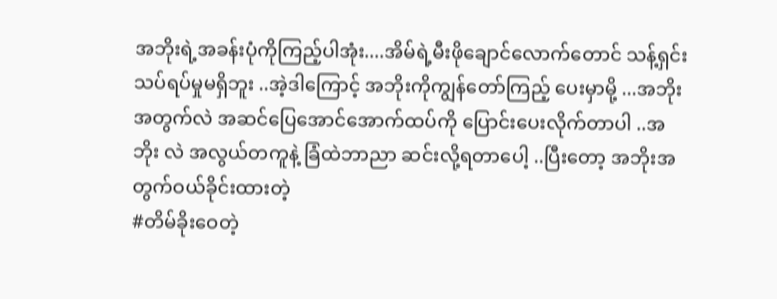အဘိုးရဲ့အခန်းပုံကိုကြည့်ပါအုံး....အိမ်ရဲ့မီးဖိုချောင်လောက်တောင် သန့်ရှင်းသပ်ရပ်မှုမရှိဘူး ..အဲ့ဒါကြောင့် အဘိုးကိုကျွန်တော်ကြည့် ပေးမှာမို့ ...အဘိုးအတွက်လဲ အဆင်ပြေအောင်အောက်ထပ်ကို ပြောင်းပေးလိုက်တာပါ ..အဘိုး လဲ အလွယ်တကူနဲ့ ခြံထဲဘာညာ ဆင်းလို့ရတာပေါ့ ..ပြီးတော့ အဘိုးအတွက်ဝယ်ခိုင်းထားတဲ့
#တိမ်ခိုးဝေတဲ့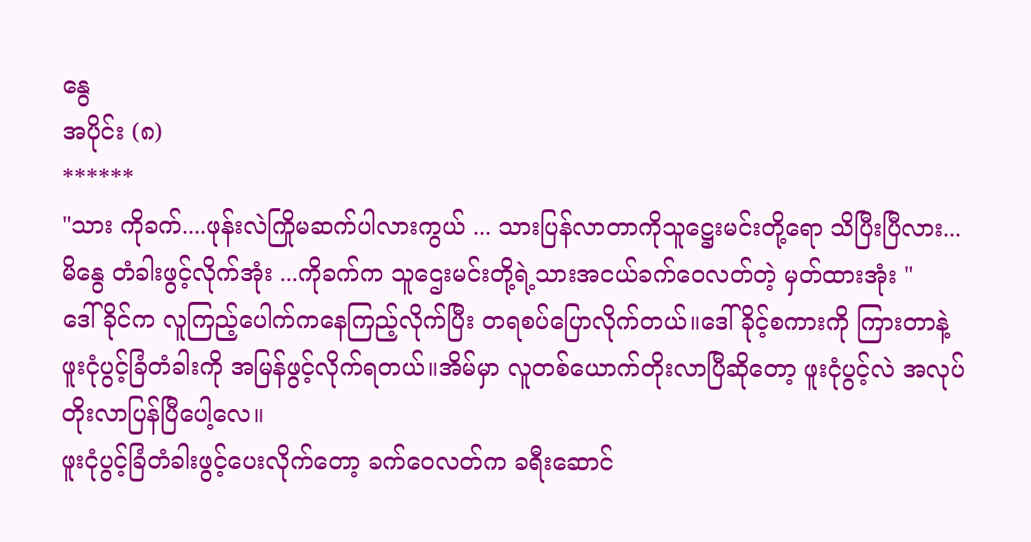နွေ
အပိုင်း (၈)
******
"သား ကိုခက်....ဖုန်းလဲကြိုမဆက်ပါလားကွယ် ... သားပြန်လာတာကိုသူဋ္ဌေးမင်းတို့ရော သိပြီးပြီလား... မိနွေ တံခါးဖွင့်လိုက်အုံး ...ကိုခက်က သူဌေးမင်းတို့ရဲ့သားအငယ်ခက်ဝေလတ်တဲ့ မှတ်ထားအုံး "
ဒေါ်ခိုင်က လူကြည့်ပေါက်ကနေကြည့်လိုက်ပြီး တရစပ်ပြောလိုက်တယ်။ဒေါ်ခိုင့်စကားကို ကြားတာနဲ့ ဖူးငုံပွင့်ခြံတံခါးကို အမြန်ဖွင့်လိုက်ရတယ်။အိမ်မှာ လူတစ်ယောက်တိုးလာပြီဆိုတော့ ဖူးငုံပွင့်လဲ အလုပ်တိုးလာပြန်ပြီပေါ့လေ။
ဖူးငုံပွင့်ခြံတံခါးဖွင့်ပေးလိုက်တော့ ခက်ဝေလတ်က ခရီးဆောင်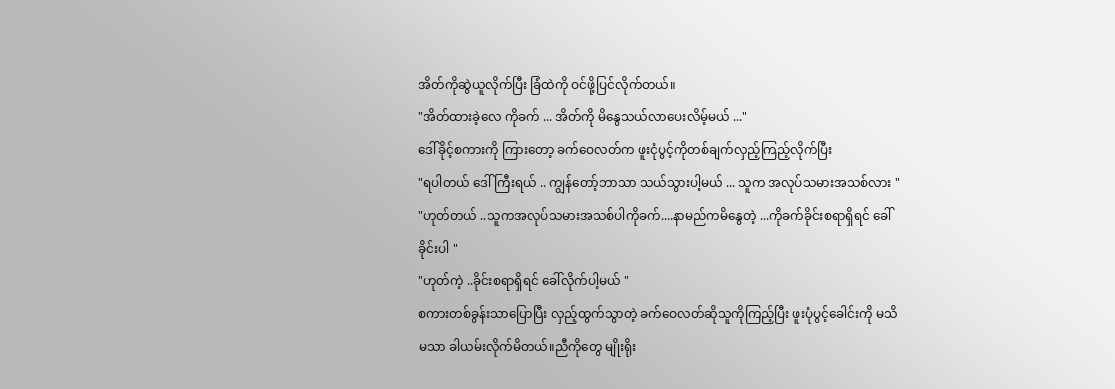အိတ်ကိုဆွဲယူလိုက်ပြီး ခြံထဲကို ဝင်ဖို့ပြင်လိုက်တယ်။
"အိတ်ထားခဲ့လေ ကိုခက် ... အိတ်ကို မိနွေသယ်လာပေးလိမ့်မယ် ..."
ဒေါ်ခိုင့်စကားကို ကြားတော့ ခက်ဝေလတ်က ဖူးငုံပွင့်ကိုတစ်ချက်လှည့်ကြည့်လိုက်ပြီး
"ရပါတယ် ဒေါ်ကြီးရယ် .. ကျွန်တော့်ဘာသာ သယ်သွားပါ့မယ် ... သူက အလုပ်သမားအသစ်လား "
"ဟုတ်တယ် ..သူကအလုပ်သမားအသစ်ပါကိုခက်....နာမည်ကမိနွေတဲ့ ...ကိုခက်ခိုင်းစရာရှိရင် ခေါ်ခိုင်းပါ "
"ဟုတ်ကဲ့ ..ခိုင်းစရာရှိရင် ခေါ်လိုက်ပါ့မယ် "
စကားတစ်ခွန်းသာပြောပြီး လှည့်ထွက်သွာတဲ့ ခက်ဝေလတ်ဆိုသူကိုကြည့်ပြီး ဖူးပုံပွင့်ခေါင်းကို မသိမသာ ခါယမ်းလိုက်မိတယ်။ညီကိုတွေ မျိုးရိုး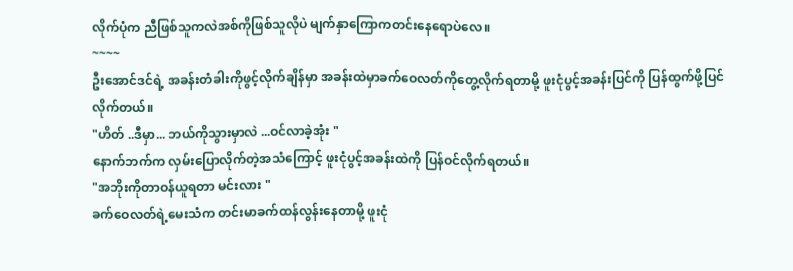လိုက်ပုံက ညီဖြစ်သူကလဲအစ်ကိုဖြစ်သူလိုပဲ မျက်နှာကြောကတင်းနေရောပဲလေ။
~~~~
ဦးအောင်ဒင်ရဲ့ အခန်းတံခါးကိုဖွင့်လိုက်ချိန်မှာ အခန်းထဲမှာခက်ဝေလတ်ကိုတွေ့လိုက်ရတာမို့ ဖူးငုံပွင့်အခန်းပြင်ကို ပြန်ထွက်ဖို့ပြင် လိုက်တယ်။
"ဟိတ် ..ဒီမှာ... ဘယ်ကိုသွားမှာလဲ ...ဝင်လာခဲ့အုံး "
နောက်ဘက်က လှမ်းပြောလိုက်တဲ့အသံကြောင့် ဖူးငုံပွင့်အခန်းထဲကို ပြန်ဝင်လိုက်ရတယ်။
"အဘိုးကိုတာဝန်ယူရတာ မင်းလား "
ခက်ဝေလတ်ရဲ့မေးသံက တင်းမာခက်ထန်လွန်းနေတာမို့ ဖူးငုံ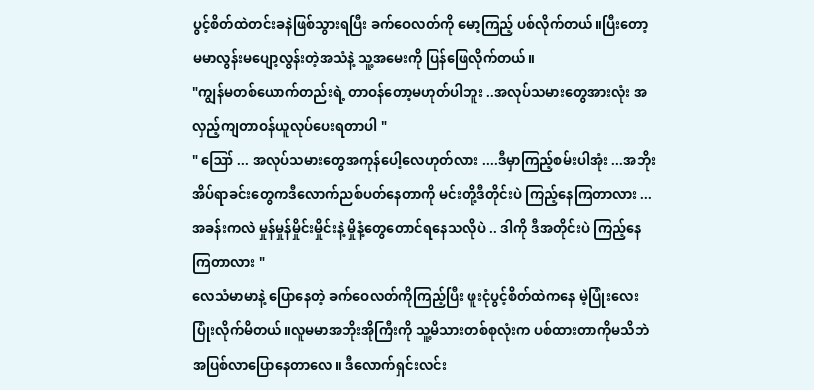ပွင့်စိတ်ထဲတင်းခနဲဖြစ်သွားရပြီး ခက်ဝေလတ်ကို မော့ကြည့် ပစ်လိုက်တယ်။ပြီးတော့ မမာလွန်းမပျော့လွန်းတဲ့အသံနဲ့ သူ့အမေးကို ပြန်ဖြေလိုက်တယ်။
"ကျွန်မတစ်ယောက်တည်းရဲ့ တာဝန်တော့မဟုတ်ပါဘူး ..အလုပ်သမားတွေအားလုံး အလှည့်ကျတာဝန်ယူလုပ်ပေးရတာပါ "
" ဪ ... အလုပ်သမားတွေအကုန်ပေါ့လေဟုတ်လား ....ဒီမှာကြည့်စမ်းပါအုံး ...အဘိုးအိပ်ရာခင်းတွေကဒီလောက်ညစ်ပတ်နေတာကို မင်းတို့ဒီတိုင်းပဲ ကြည့်နေကြတာလား ...အခန်းကလဲ မှုန်မှုန်မှိုင်းမှိုင်းနဲ့ မှိုနံ့တွေတောင်ရနေသလိုပဲ .. ဒါကို ဒီအတိုင်းပဲ ကြည့်နေကြတာလား "
လေသံမာမာနဲ့ ပြောနေတဲ့ ခက်ဝေလတ်ကိုကြည့်ပြီး ဖူးငုံပွင့်စိတ်ထဲကနေ မဲ့ပြုံးလေးပြုံးလိုက်မိတယ်။လူမမာအဘိုးအိုကြီးကို သူ့မိသားတစ်စုလုံးက ပစ်ထားတာကိုမသိဘဲ အပြစ်လာပြောနေတာလေ။ ဒီလောက်ရှင်းလင်း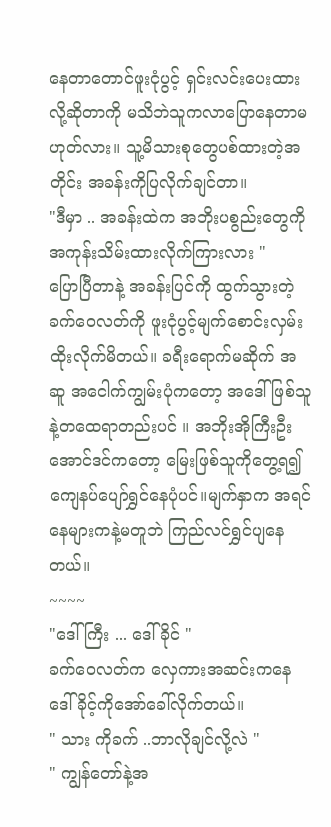နေတာတောင်ဖူးငုံပွင့် ရှင်းလင်းပေးထားလို့ဆိုတာကို မသိဘဲသူကလာပြောနေတာမဟုတ်လား။ သူ့မိသားစုတွေပစ်ထားတဲ့အတိုင်း အခန်းကိုပြလိုက်ချင်တာ။
"ဒီမှာ .. အခန်းထဲက အဘိုးပစွည်းတွေကိုအကုန်းသိမ်းထားလိုက်ကြားလား "
ပြောပြီတာနဲ့ အခန်းပြင်ကို ထွက်သွားတဲ့ ခက်ဝေလတ်ကို ဖူးငုံပွင့်မျက်စောင်းလှမ်းထိုးလိုက်မိတယ်။ ခရီးရောက်မဆိုက် အဆူ အငေါက်ကျွမ်းပုံကတော့ အဒေါ်ဖြစ်သူနဲ့တထေရာတည်းပင် ။ အဘိုးအိုကြီးဦးအောင်ဒင်ကတော့ မြေးဖြစ်သူကိုတွေ့ရ၍ ကျေနပ်ပျော်ရွှင်နေပုံပင်။မျက်နှာက အရင်နေများကနဲ့မတူဘဲ ကြည်လင်ရွှင်ပျနေတယ်။
~~~~
"ဒေါ်ကြီး ... ဒေါ်ခိုင် "
ခက်ဝေလတ်က လှေကားအဆင်းကနေ ဒေါ်ခိုင့်ကိုအော်ခေါ်လိုက်တယ်။
" သား ကိုခက် ..ဘာလိုချင်လို့လဲ "
" ကျွန်တော်နဲ့အ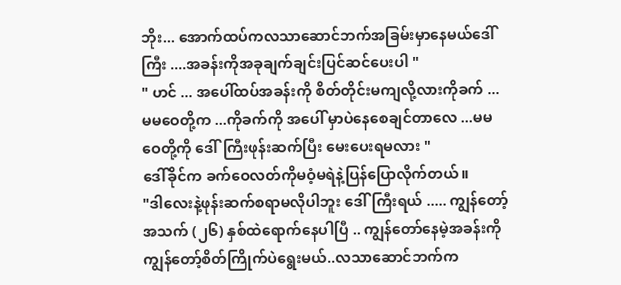ဘိုး... အောက်ထပ်ကလသာဆောင်ဘက်အခြမ်းမှာနေမယ်ဒေါ်ကြီး ....အခန်းကိုအခုချက်ချင်းပြင်ဆင်ပေးပါ "
" ဟင် ... အပေါ်ထပ်အခန်းကို စိတ်တိုင်းမကျလို့လားကိုခက် ... မမဝေတို့က ...ကိုခက်ကို အပေါ် မှာပဲနေစေချင်တာလေ ...မမဝေတို့ကို ဒေါ်ကြီးဖုန်းဆက်ပြီး မေးပေးရမလား "
ဒေါ်ခိုင်က ခက်ဝေလတ်ကိုမဝံ့မရဲနဲ့ပြန်ပြောလိုက်တယ်။
"ဒါလေးနဲ့ဖုန်းဆက်စရာမလိုပါဘူး ဒေါ်ကြီးရယ် ..... ကျွန်တော့်အသက် (၂၆) နှစ်ထဲရောက်နေပါပြီ .. ကျွန်တော်နေမဲ့အခန်းကို ကျွန်တော့်စိတ်ကြိုက်ပဲရွေးမယ်..လသာဆောင်ဘက်က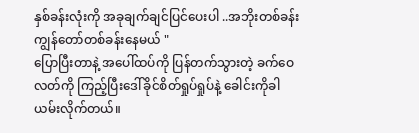နှစ်ခန်းလုံးကို အခုချက်ချင်ပြင်ပေးပါ ..အဘိုးတစ်ခန်းကျွန်တော်တစ်ခန်းနေမယ် "
ပြောပြီးတာနဲ့ အပေါ်ထပ်ကို ပြန်တက်သွားတဲ့ ခက်ဝေလတ်ကို ကြည့်ပြီးဒေါ်ခိုင်စိတ်ရှုပ်ရှုပ်နဲ့ ခေါင်းကိုခါယမ်းလိုက်တယ်။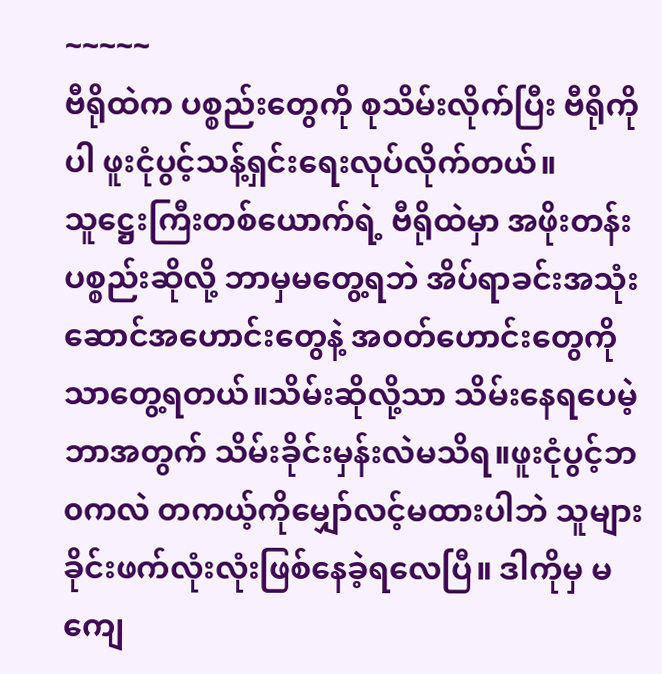~~~~~
ဗီရိုထဲက ပစ္စည်းတွေကို စုသိမ်းလိုက်ပြီး ဗီရိုကိုပါ ဖူးငုံပွင့်သန့်ရှင်းရေးလုပ်လိုက်တယ်။ သူဋ္ဌေးကြီးတစ်ယောက်ရဲ့ ဗီရိုထဲမှာ အဖိုးတန်းပစ္စည်းဆိုလို့ ဘာမှမတွေ့ရဘဲ အိပ်ရာခင်းအသုံးဆောင်အဟောင်းတွေနဲ့ အဝတ်ဟောင်းတွေကိုသာတွေ့ရတယ်။သိမ်းဆိုလို့သာ သိမ်းနေရပေမဲ့ ဘာအတွက် သိမ်းခိုင်းမှန်းလဲမသိရ။ဖူးငုံပွင့်ဘ၀ကလဲ တကယ့်ကိုမျှော်လင့်မထားပါဘဲ သူများခိုင်းဖက်လုံးလုံးဖြစ်နေခဲ့ရလေပြီ။ ဒါကိုမှ မကျေ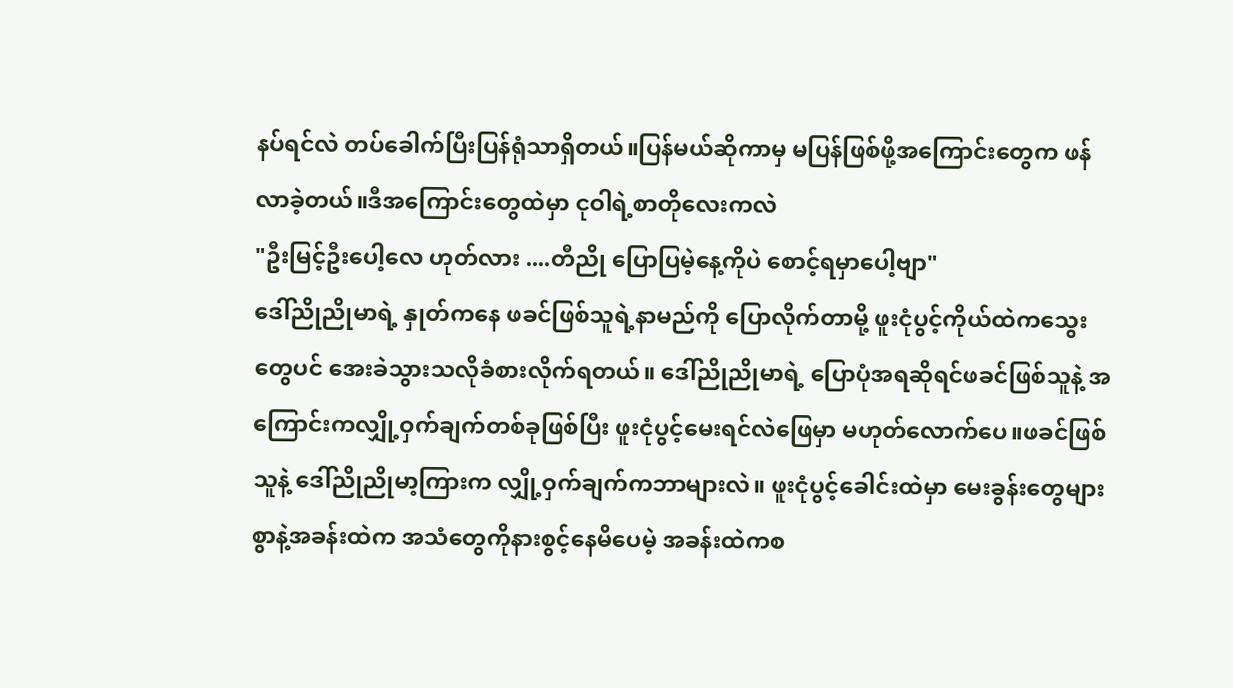နပ်ရင်လဲ တပ်ခေါက်ပြီးပြန်ရုံသာရှိတယ်။ပြန်မယ်ဆိုကာမှ မပြန်ဖြစ်ဖို့အကြောင်းတွေက ဖန်လာခဲ့တယ်။ဒီအကြောင်းတွေထဲမှာ ငုဝါရဲ့စာတိုလေးကလဲ
"ဦးမြင့်ဦးပေါ့လေ ဟုတ်လား ....တီညို ပြောပြမဲ့နေ့ကိုပဲ စောင့်ရမှာပေါ့ဗျာ"
ဒေါ်ညိုညိုမာရဲ့ နှုတ်ကနေ ဖခင်ဖြစ်သူရဲ့နာမည်ကို ပြောလိုက်တာမို့ ဖူးငုံပွင့်ကိုယ်ထဲကသွေးတွေပင် အေးခဲသွားသလိုခံစားလိုက်ရတယ်။ ဒေါ်ညိုညိုမာရဲ့ ပြောပုံအရဆိုရင်ဖခင်ဖြစ်သူနဲ့ အကြောင်းကလျှို့ဝှက်ချက်တစ်ခုဖြစ်ပြီး ဖူးငုံပွင့်မေးရင်လဲဖြေမှာ မဟုတ်လောက်ပေ။ဖခင်ဖြစ်သူနဲ့ ဒေါ်ညိုညိုမာ့ကြားက လျှို့ဝှက်ချက်ကဘာများလဲ။ ဖူးငုံပွင့်ခေါင်းထဲမှာ မေးခွန်းတွေများစွာနဲ့အခန်းထဲက အသံတွေကိုနားစွင့်နေမိပေမဲ့ အခန်းထဲကစ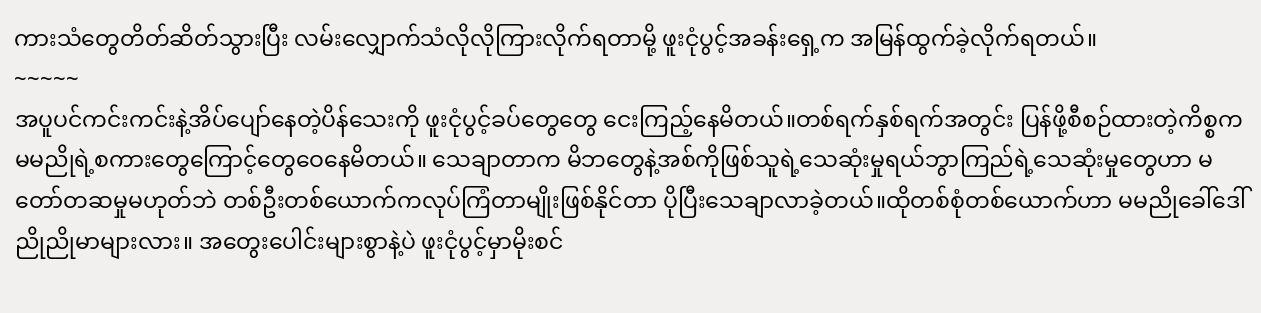ကားသံတွေတိတ်ဆိတ်သွားပြီး လမ်းလျှောက်သံလိုလိုကြားလိုက်ရတာမို့ ဖူးငုံပွင့်အခန်းရှေ့က အမြန်ထွက်ခဲ့လိုက်ရတယ်။
~~~~~
အပူပင်ကင်းကင်းနဲ့အိပ်ပျော်နေတဲ့ပိန်သေးကို ဖူးငုံပွင့်ခပ်တွေတွေ ငေးကြည့်နေမိတယ်။တစ်ရက်နှစ်ရက်အတွင်း ပြန်ဖို့စီစဉ်ထားတဲ့ကိစ္စက မမညိုရဲ့စကားတွေကြောင့်တွေဝေနေမိတယ်။ သေချာတာက မိဘတွေနဲ့အစ်ကိုဖြစ်သူရဲ့သေဆုံးမှုရယ်ဘွာကြည်ရဲ့သေဆုံးမှုတွေဟာ မတော်တဆမှုမဟုတ်ဘဲ တစ်ဦးတစ်ယောက်ကလုပ်ကြံတာမျိုးဖြစ်နိုင်တာ ပိုပြီးသေချာလာခဲ့တယ်။ထိုတစ်စုံတစ်ယောက်ဟာ မမညိုခေါ်ဒေါ်ညိုညိုမာများလား။ အတွေးပေါင်းများစွာနဲ့ပဲ ဖူးငုံပွင့်မှာမိုးစင်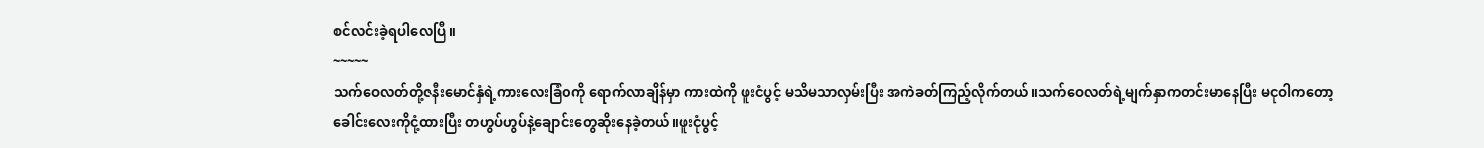စင်လင်းခဲ့ရပါလေပြီ။
~~~~~
သက်ဝေလတ်တို့ဇနီးမောင်နှံရဲ့ကားလေးခြံ၀ကို ရောက်လာချိန်မှာ ကားထဲကို ဖူးငံပွင့် မသိမသာလှမ်းပြီး အကဲခတ်ကြည့်လိုက်တယ်။သက်ဝေလတ်ရဲ့မျက်နှာကတင်းမာနေပြီး မငုဝါကတော့ခေါင်းလေးကိုငုံ့ထားပြီး တဟွပ်ဟွပ်နဲ့ချောင်းတွေဆိုးနေခဲ့တယ်။ဖူးငုံပွင့်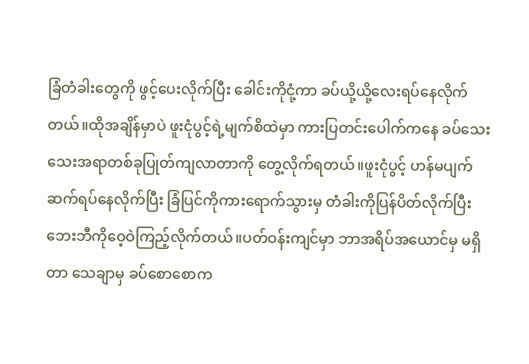ခြံတံခါးတွေကို ဖွင့်ပေးလိုက်ပြီး ခေါင်းကိုငုံ့ကာ ခပ်ယို့ယို့လေးရပ်နေလိုက်တယ်။ထိုအချိန်မှာပဲ ဖူးငုံပွင့်ရဲ့မျက်စိထဲမှာ ကားပြတင်းပေါက်ကနေ ခပ်သေးသေးအရာတစ်ခုပြုတ်ကျလာတာကို တွေ့လိုက်ရတယ်။ဖူးငုံပွင့် ဟန်မပျက် ဆက်ရပ်နေလိုက်ပြီး ခြံပြင်ကိုကားရောက်သွားမှ တံခါးကိုပြန်ပိတ်လိုက်ပြီး ဘေးဘီကိုဝေ့ဝဲကြည့်လိုက်တယ်။ပတ်ဝန်းကျင်မှာ ဘာအရိပ်အယောင်မှ မရှိတာ သေချာမှ ခပ်စောစောက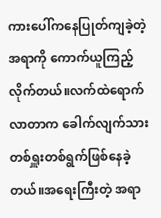ကားပေါ်ကနေပြုတ်ကျခဲ့တဲ့အရာကို ကောက်ယူကြည့်လိုက်တယ်။လက်ထဲရောက်လာတာက ခေါက်လျက်သားတစ်ရှူးတစ်ရွက်ဖြစ်နေခဲ့တယ်။အရေးကြီးတဲ့ အရာ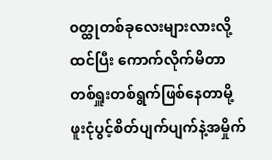၀တ္ထုတစ်ခုလေးများလားလို့ ထင်ပြီး ကောက်လိုက်မိတာ တစ်ရှူးတစ်ရွက်ဖြစ်နေတာမို့ ဖူးငုံပွင့်စိတ်ပျက်ပျက်နဲ့အမှိုက်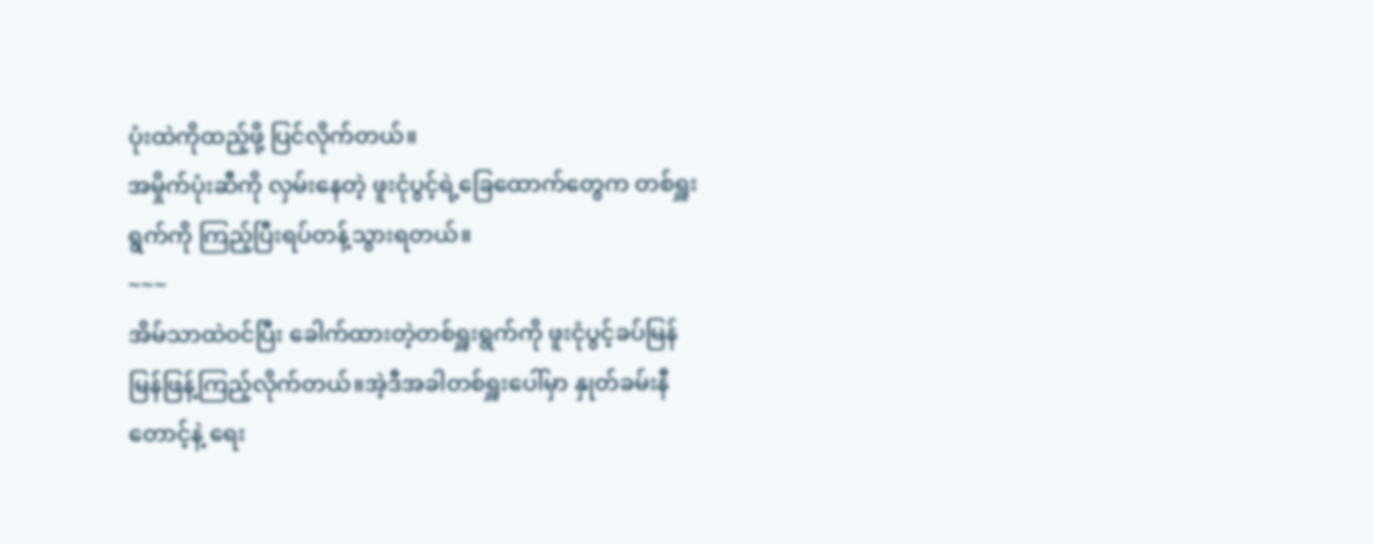ပုံးထဲကိုထည့်ဖို့ ပြင်လိုက်တယ်။
အမှိုက်ပုံးဆီကို လှမ်းနေတဲ့ ဖူးငုံပွင့်ရဲ့ခြေထောက်တွေက တစ်ရှူးရွက်ကို ကြည့်ပြီးရပ်တန့်သွားရတယ်။
~~~
အိမ်သာထဲဝင်ပြီး ခေါက်ထားတဲ့တစ်ရှူးရွက်ကို ဖူးငုံပွင့်ခပ်မြန်မြန်ဖြန့်ကြည့်လိုက်တယ်။အဲ့ဒီအခါတစ်ရှူးပေါ်မှာ နှုတ်ခမ်းနီတောင့်နဲ့ ရေး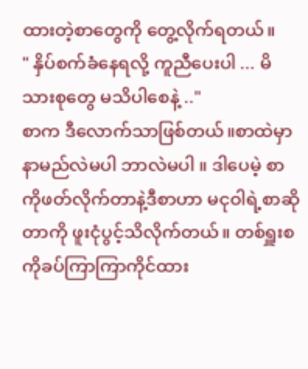ထားတဲ့စာတွေကို တွေ့လိုက်ရတယ်။
" နှိပ်စက်ခံနေရလို့ ကူညီပေးပါ ... မိသားစုတွေ မသိပါစေနဲ့ .."
စာက ဒီလောက်သာဖြစ်တယ်။စာထဲမှာနာမည်လဲမပါ ဘာလဲမပါ ။ ဒါပေမဲ့ စာကိုဖတ်လိုက်တာနဲ့ဒီစာဟာ မငုဝါရဲ့စာဆိုတာကို ဖူးငုံပွင့်သိလိုက်တယ်။ တစ်ရှူးစကိုခပ်ကြာကြာကိုင်ထား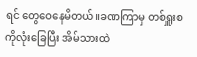ရင် တွေဝေနေမိတယ်။ခဏကြာမှ တစ်ရှူးစကိုလုံးခြေပြီး အိမ်သားထဲ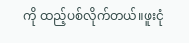ကို ထည့်ပစ်လိုက်တယ်။ဖူးငုံ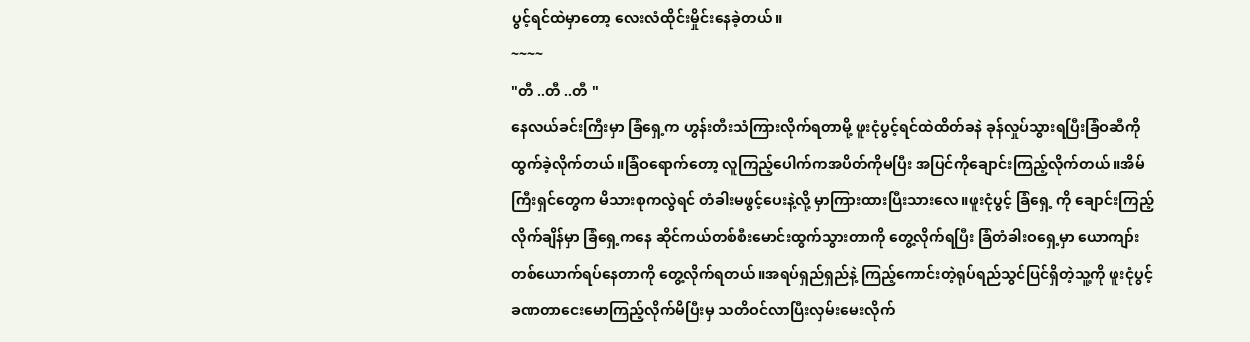ပွင့်ရင်ထဲမှာတော့ လေးလံထိုင်းမှိုင်းနေခဲ့တယ်။
~~~~
"တီ ..တီ ..တီ "
နေလယ်ခင်းကြီးမှာ ခြံရှေ့က ဟွန်းတီးသံကြားလိုက်ရတာမို့ ဖူးငုံပွင့်ရင်ထဲထိတ်ခနဲ ခုန်လှုပ်သွားရပြီးခြံဝဆီကို ထွက်ခဲ့လိုက်တယ်။ခြံဝရောက်တော့ လူကြည့်ပေါက်ကအပိတ်ကိုမပြီး အပြင်ကိုချောင်းကြည့်လိုက်တယ်။အိမ်ကြီးရှင်တွေက မိသားစုကလွဲရင် တံခါးမဖွင့်ပေးနဲ့လို့ မှာကြားထားပြီးသားလေ။ဖူးငုံပွင့် ခြံရှေ့ ကို ချောင်းကြည့်လိုက်ချိန်မှာ ခြံရှေ့ကနေ ဆိုင်ကယ်တစ်စီးမောင်းထွက်သွားတာကို တွေ့လိုက်ရပြီး ခြံတံခါးဝရှေ့မှာ ယောကျာ်းတစ်ယောက်ရပ်နေတာကို တွေ့လိုက်ရတယ်။အရပ်ရှည်ရှည်နဲ့ ကြည့်ကောင်းတဲ့ရုပ်ရည်သွင်ပြင်ရှိတဲ့သူ့ကို ဖူးငုံပွင့်ခဏတာငေးမောကြည့်လိုက်မိပြီးမှ သတိဝင်လာပြီးလှမ်းမေးလိုက်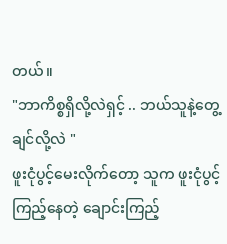တယ်။
"ဘာကိစ္စရှိလို့လဲရှင့် .. ဘယ်သူနဲ့တွေ့ချင်လို့လဲ "
ဖူးငုံပွင့်မေးလိုက်တော့ သူက ဖူးငုံပွင့်ကြည့်နေတဲ့ ချောင်းကြည့်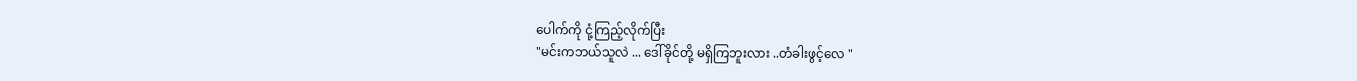ပေါက်ကို ငုံ့ကြည့်လိုက်ပြီး
"မင်းကဘယ်သူလဲ ... ဒေါ်ခိုင်တို့ မရှိကြဘူးလား ..တံခါးဖွင့်လေ "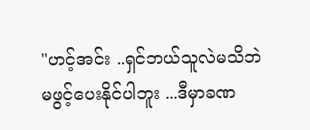"ဟင့်အင်း ..ရှင်ဘယ်သူလဲမသိဘဲမဖွင့်ပေးနိုင်ပါဘူး ...ဒီမှာခဏ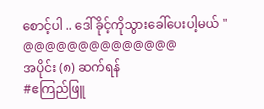စောင့်ပါ .. ဒေါ်ခိုင့်ကိုသွားခေါ်ပေးပါ့မယ် "
@@@@@@@@@@@@@@
အပိုင်း (၈) ဆက်ရန်
#ဧကြည်ဖြူ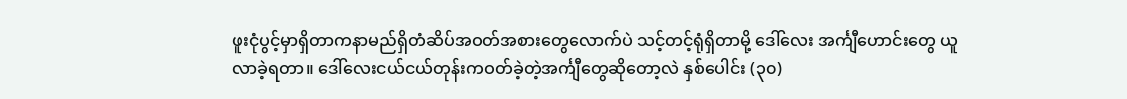ဖူးငုံပွင့်မှာရှိတာကနာမည်ရှိတံဆိပ်အဝတ်အစားတွေလောက်ပဲ သင့်တင့်ရုံရှိတာမို့ ဒေါ်လေး အင်္ကျီဟောင်းတွေ ယူလာခဲ့ရတာ။ ဒေါ်လေးငယ်ငယ်တုန်းကဝတ်ခဲ့တဲ့အင်္ကျီတွေဆိုတော့လဲ နှစ်ပေါင်း (၃၀)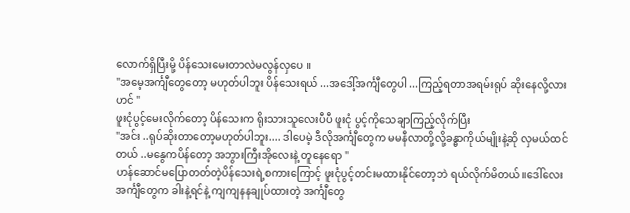လောက်ရှိပြီးမို့ ပိန်သေးမေးတာလဲမလွန်လှပေ ။
"အမေ့အင်္ကျီတွေတော့ မဟုတ်ပါဘူး ပိန်သေးရယ် ...အဒေါ့်အင်္ကျီတွေပါ ...ကြည့်ရတာအရမ်းရုပ် ဆိုးနေလို့လားဟင် "
ဖူးငုံပွင့်မေးလိုက်တော့ ပိန်သေးက ရိုးသားသူလေးပီပီ ဖူးငုံ ပွင့်ကိုသေချာကြည့်လိုက်ပြီး
"အင်း ..ရုပ်ဆိုးတာတော့မဟုတ်ပါဘူး.... ဒါပေမဲ့ ဒီလိုအင်္ကျီတွေက မမနီလာတို့လို့ခန္ဓာကိုယ်မျိုးနဲ့ဆို လှမယ်ထင်တယ် ..မနွေကပိန်တော့ အဘွားကြီးအိုလေးနဲ့ တူနေရော "
ဟန်ဆောင်မပြောတတ်တဲ့ပိန်သေးရဲ့စကားကြောင့် ဖူးငုံပွင့်တင်းမထားနိုင်တော့ဘဲ ရယ်လိုက်မိတယ်။ဒေါ်လေးအင်္ကျီတွေက ခါးနဲ့ရင်နဲ့ ကျကျနနချုပ်ထားတဲ့ အင်္ကျီတွေ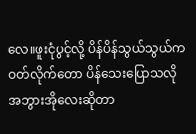လေ။ဖူးငုံပွင့်လို့ ပိန်ပိန်သွယ်သွယ်ကဝတ်လိုက်တော ပိန်သေးပြောသလို အဘွားအိုလေးဆိုတာ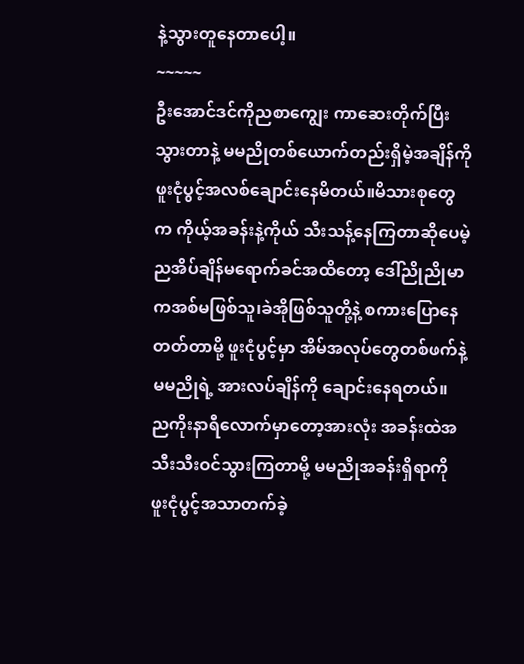နဲ့သွားတူနေတာပေါ့။
~~~~~
ဦးအောင်ဒင်ကိုညစာကျွေး ကာဆေးတိုက်ပြီးသွားတာနဲ့ မမညိုတစ်ယောက်တည်းရှိမဲ့အချိန်ကို ဖူးငုံပွင့်အလစ်ချောင်းနေမိတယ်။မိသားစုတွေက ကိုယ့်အခန်းနဲ့ကိုယ် သီးသန့်နေကြတာဆိုပေမဲ့ ညအိပ်ချိန်မရောက်ခင်အထိတော့ ဒေါ်ညိုညိုမာကအစ်မဖြစ်သူ၊ခဲအိုဖြစ်သူတို့နဲ့ စကားပြောနေတတ်တာမို့ ဖူးငုံပွင့်မှာ အိမ်အလုပ်တွေတစ်ဖက်နဲ့ မမညိုရဲ့ အားလပ်ချိန်ကို ချောင်းနေရတယ်။
ညကိုးနာရီလောက်မှာတော့အားလုံး အခန်းထဲအသီးသီးဝင်သွားကြတာမို့ မမညိုအခန်းရှိရာကို ဖူးငုံပွင့်အသာတက်ခဲ့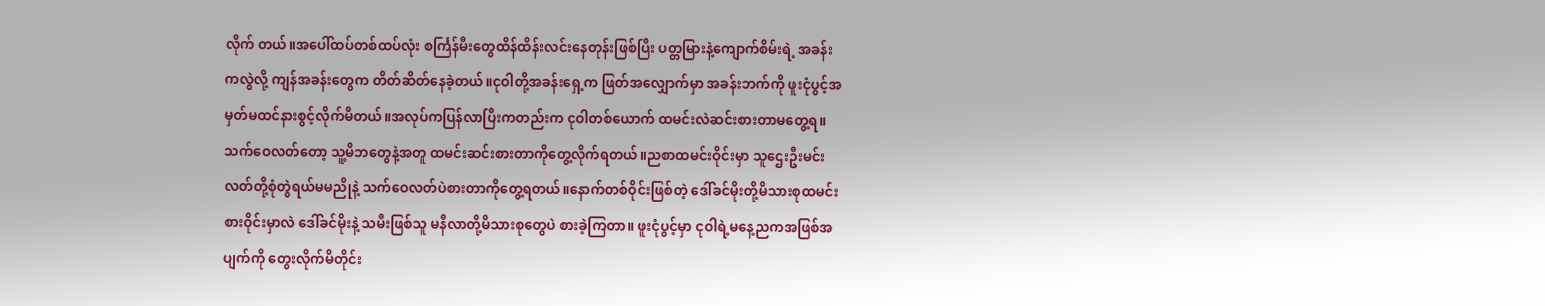လိုက် တယ်။အပေါ်ထပ်တစ်ထပ်လုံး စင်္ကြန်မီးတွေထိန်ထိန်းလင်းနေတုန်းဖြစ်ပြီး ပတ္တမြားနဲ့ကျောက်စိမ်းရဲ့ အခန်းကလွဲလို့ ကျန်အခန်းတွေက တိတ်ဆိတ်နေခဲ့တယ်။ငုဝါတို့အခန်းရှေ့က ဖြတ်အလျှောက်မှာ အခန်းဘက်ကို ဖူးငုံပွင့်အမှတ်မထင်နားစွင့်လိုက်မိတယ်။အလုပ်ကပြန်လာပြီးကတည်းက ငုဝါတစ်ယောက် ထမင်းလဲဆင်းစားတာမတွေ့ရ။ သက်ဝေလတ်တော့ သူ့မိဘတွေနဲ့အတူ ထမင်းဆင်းစားတာကိုတွေ့လိုက်ရတယ်။ညစာထမင်းဝိုင်းမှာ သူဌေးဦးမင်းလတ်တို့စုံတွဲရယ်မမညိုနဲ့ သက်ဝေလတ်ပဲစားတာကိုတွေ့ရတယ်။နောက်တစ်ဝိုင်းဖြစ်တဲ့ ဒေါ်ခင်မိုးတို့မိသားစုထမင်းစားဝိုင်းမှာလဲ ဒေါ်ခင်မိုးနဲ့ သမီးဖြစ်သူ မနီလာတို့မိသားစုတွေပဲ စားခဲ့ကြတာ။ ဖူးငုံပွင့်မှာ ငုဝါရဲ့မနေ့ညကအဖြစ်အပျက်ကို တွေးလိုက်မိတိုင်း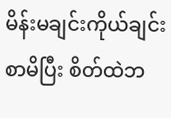မိန်းမချင်းကိုယ်ချင်းစာမိပြီး စိတ်ထဲဘ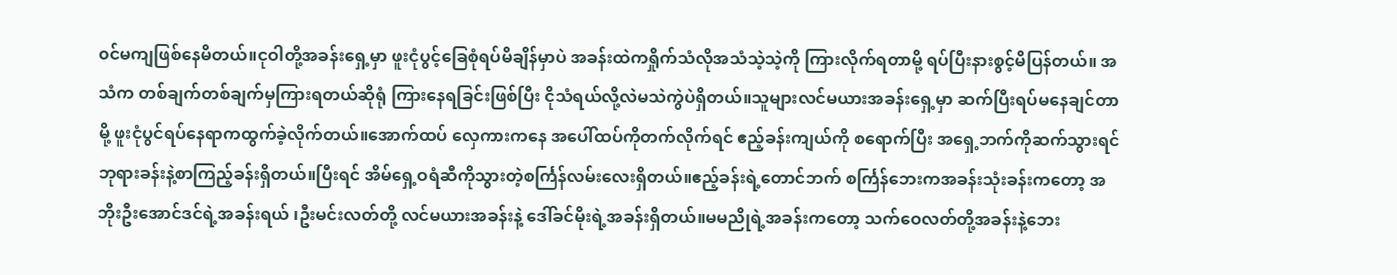၀င်မကျဖြစ်နေမိတယ်။ငုဝါတို့အခန်းရှေ့မှာ ဖူးငုံပွင့်ခြေစုံရပ်မိချိန်မှာပဲ အခန်းထဲကရှိုက်သံလိုအသံသဲ့သဲ့ကို ကြားလိုက်ရတာမို့ ရပ်ပြီးနားစွင့်မိပြန်တယ်။ အသံက တစ်ချက်တစ်ချက်မှကြားရတယ်ဆိုရုံ ကြားနေရခြင်းဖြစ်ပြီး ငိုသံရယ်လို့လဲမသဲကွဲပဲရှိတယ်။သူများလင်မယားအခန်းရှေ့မှာ ဆက်ပြီးရပ်မနေချင်တာမို့ ဖူးငုံပွင်ရပ်နေရာကထွက်ခဲ့လိုက်တယ်။အောက်ထပ် လှေကားကနေ အပေါ်ထပ်ကိုတက်လိုက်ရင် ဧည့်ခန်းကျယ်ကို စရောက်ပြီး အရှေ့ဘက်ကိုဆက်သွားရင် ဘုရားခန်းနဲ့စာကြည့်ခန်းရှိတယ်။ပြီးရင် အိမ်ရှေ့ဝရံဆီကိုသွားတဲ့စင်္ကြန်လမ်းလေးရှိတယ်။ဧည့်ခန်းရဲ့တောင်ဘက် စင်္ကြန်ဘေးကအခန်းသုံးခန်းကတော့ အဘိုးဦးအောင်ဒင်ရဲ့အခန်းရယ် ၊ဦးမင်းလတ်တို့ လင်မယားအခန်းနဲ့ ဒေါ်ခင်မိုးရဲ့အခန်းရှိတယ်။မမညိုရဲ့အခန်းကတော့ သက်ဝေလတ်တို့အခန်းနဲ့ဘေး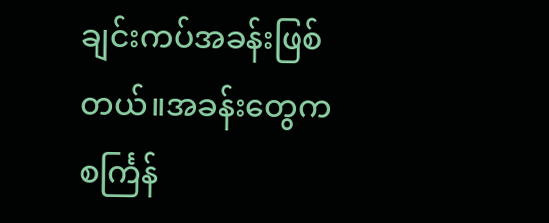ချင်းကပ်အခန်းဖြစ်တယ်။အခန်းတွေက စင်္ကြန်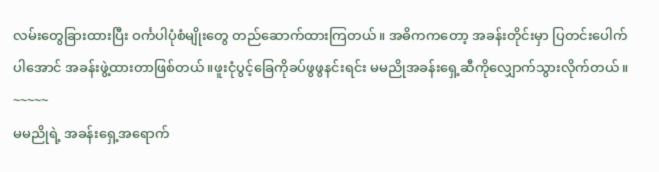လမ်းတွေခြားထားပြီး ဝင်္ကပါပုံစံမျိုးတွေ တည်ဆောက်ထားကြတယ်။ အဓိကကတော့ အခန်းတိုင်းမှာ ပြတင်းပေါက်ပါအောင် အခန်းဖွဲ့ထားတာဖြစ်တယ်။ဖူးငုံပွင့်ခြေကိုခပ်ဖွဖွနင်းရင်း မမညိုအခန်းရှေ့ဆီကိုလျှောက်သွားလိုက်တယ်။
~~~~~
မမညိုရဲ့ အခန်းရှေ့အရောက်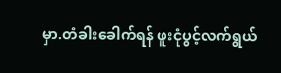မှာ.တံခါးခေါက်ရန် ဖူးငုံပွင့်လက်ရွယ်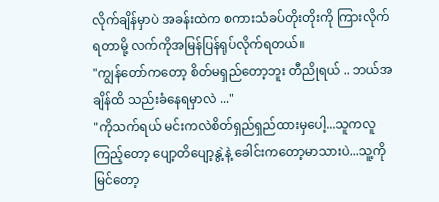လိုက်ချိန်မှာပဲ အခန်းထဲက စကားသံခပ်တိုးတိုးကို ကြားလိုက်ရတာမို့ လက်ကိုအမြန်ပြန်ရုပ်လိုက်ရတယ်။
"ကျွန်တော်ကတော့ စိတ်မရှည်တော့ဘူး တီညိုရယ် .. ဘယ်အချိန်ထိ သည်းခံနေရမှာလဲ ..."
"ကိုသက်ရယ် မင်းကလဲစိတ်ရှည်ရှည်ထားမှပေါ့...သူကလူကြည့်တော့ ပျော့တိပျော့နွဲ့နဲ့ ခေါင်းကတော့မာသားပဲ...သူ့ကိုမြင်တော့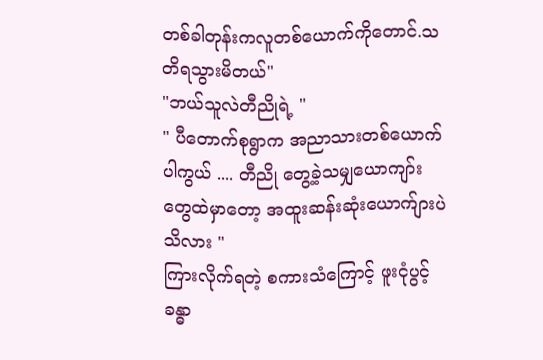တစ်ခါတုန်းကလူတစ်ယောက်ကိုတောင်.သတိရသွားမိတယ်"
"ဘယ်သူလဲတီညိုရဲ့ "
" ပီတောက်စုရွာက အညာသားတစ်ယောက်ပါကွယ် .... တီညို တွေ့ခဲ့သမျှယောကျာ်းတွေထဲမှာတော့ အထူးဆန်းဆုံးယောက်ျားပဲ သိလား "
ကြားလိုက်ရတဲ့ စကားသံကြောင့် ဖူးငုံပွင့်ခန္ဓာ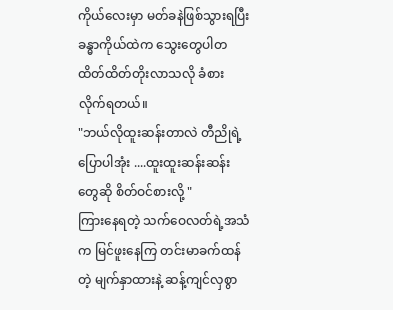ကိုယ်လေးမှာ မတ်ခနဲဖြစ်သွားရပြီး ခန္ဓာကိုယ်ထဲက သွေးတွေပါတထိတ်ထိတ်တိုးလာသလို ခံစားလိုက်ရတယ်။
"ဘယ်လိုထူးဆန်းတာလဲ တီညိုရဲ့ ပြောပါအုံး ....ထူးထူးဆန်းဆန်းတွေဆို စိတ်ဝင်စားလို့ "
ကြားနေရတဲ့ သက်ဝေလတ်ရဲ့အသံက မြင်ဖူးနေကြ တင်းမာခက်ထန်တဲ့ မျက်နှာထားနဲ့ ဆန့်ကျင်လှစွာ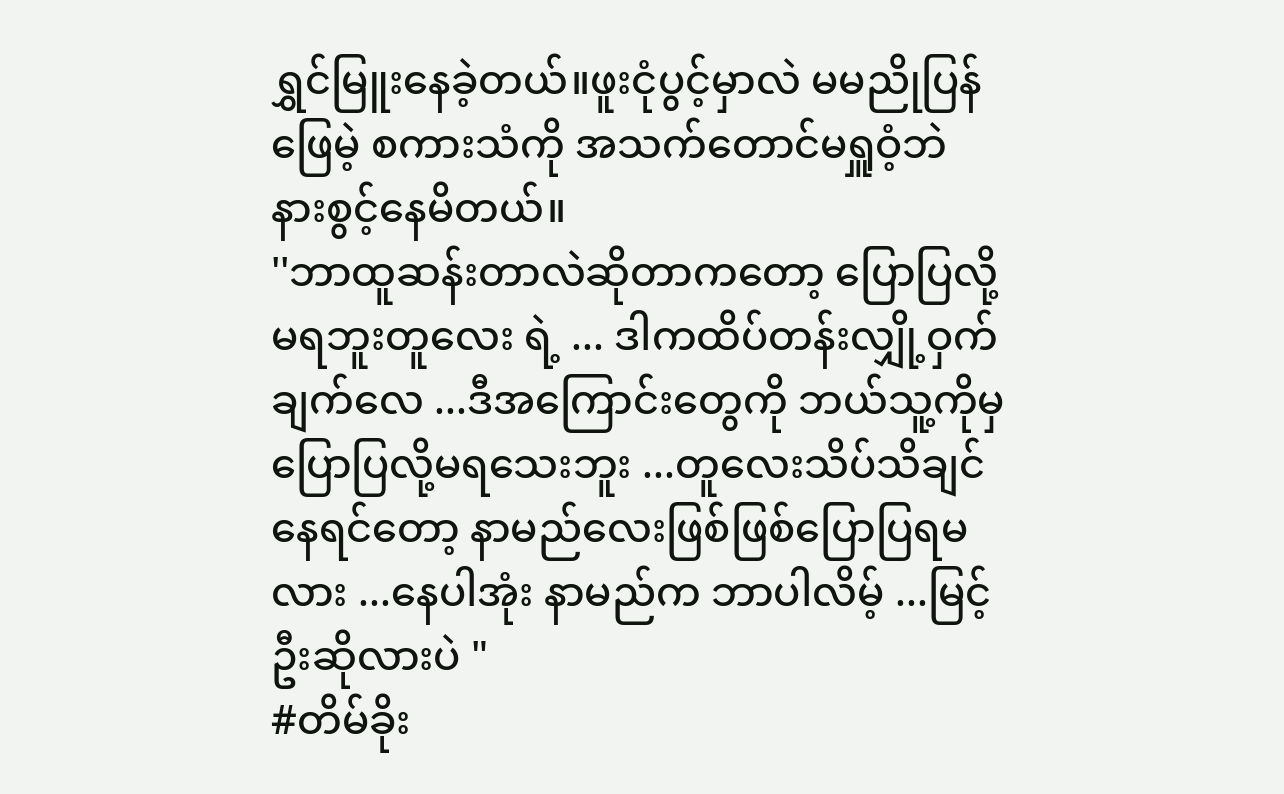ရွှင်မြူးနေခဲ့တယ်။ဖူးငုံပွင့်မှာလဲ မမညိုပြန်ဖြေမဲ့ စကားသံကို အသက်တောင်မရှူဝံ့ဘဲ နားစွင့်နေမိတယ်။
''ဘာထူဆန်းတာလဲဆိုတာကတော့ ပြောပြလို့မရဘူးတူလေး ရဲ့ ... ဒါကထိပ်တန်းလျှို့ဝှက်ချက်လေ ...ဒီအကြောင်းတွေကို ဘယ်သူ့ကိုမှ ပြောပြလို့မရသေးဘူး ...တူလေးသိပ်သိချင်နေရင်တော့ နာမည်လေးဖြစ်ဖြစ်ပြောပြရမလား ...နေပါအုံး နာမည်က ဘာပါလိမ့် ...မြင့်ဦးဆိုလားပဲ "
#တိမ်ခိုး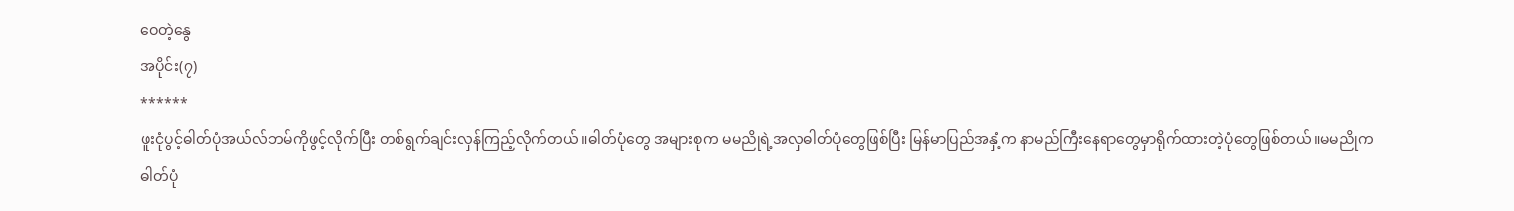ဝေတဲ့နွေ
အပိုင်း(၇)
******
ဖူးငုံပွင့်ဓါတ်ပုံအယ်လ်ဘမ်ကိုဖွင့်လိုက်ပြီး တစ်ရွက်ချင်းလှန်ကြည့်လိုက်တယ်။ဓါတ်ပုံတွေ အများစုက မမညိုရဲ့အလှဓါတ်ပုံတွေဖြစ်ပြီး မြန်မာပြည်အနှံ့က နာမည်ကြီးနေရာတွေမှာရိုက်ထားတဲ့ပုံတွေဖြစ်တယ်။မမညိုက ဓါတ်ပုံ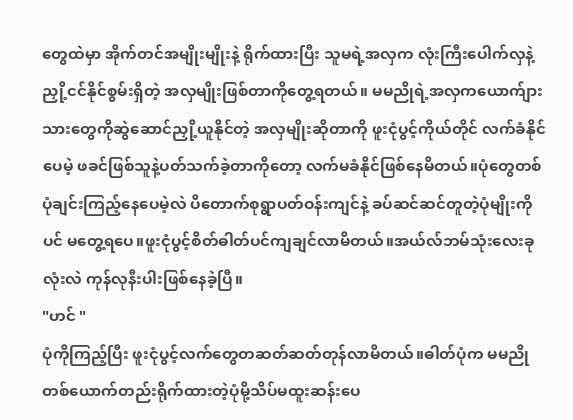တွေထဲမှာ အိုက်တင်အမျိုးမျိုးနဲ့ ရိုက်ထားပြီး သူမရဲ့အလှက လုံးကြီးပေါက်လှနဲ့ ညှို့ငင်နိုင်စွမ်းရှိတဲ့ အလှမျိုးဖြစ်တာကိုတွေ့ရတယ်။ မမညိုရဲ့အလှကယောက်ျားသားတွေကိုဆွဲဆောင်ညှို့ယူနိုင်တဲ့ အလှမျိုးဆိုတာကို ဖူးငုံပွင့်ကိုယ်တိုင် လက်ခံနိုင်ပေမဲ့ ဖခင်ဖြစ်သူနဲ့ပတ်သက်ခဲ့တာကိုတော့ လက်မခံနိုင်ဖြစ်နေမိတယ်။ပုံတွေတစ်ပုံချင်းကြည့်နေပေမဲ့လဲ ပိတောက်စုရွာပတ်ဝန်းကျင်နဲ့ ခပ်ဆင်ဆင်တူတဲ့ပုံမျိုးကိုပင် မတွေ့ရပေ။ဖူးငုံပွင့်စိတ်ဓါတ်ပင်ကျချင်လာမိတယ်။အယ်လ်ဘမ်သုံးလေးခုလုံးလဲ ကုန်လုနီးပါးဖြစ်နေခဲ့ပြီ။
"ဟင် "
ပုံကိုကြည့်ပြီး ဖူးငုံပွင့်လက်တွေတဆတ်ဆတ်တုန်လာမိတယ်။ဓါတ်ပုံက မမညိုတစ်ယောက်တည်းရိုက်ထားတဲ့ပုံမို့သိပ်မထူးဆန်းပေ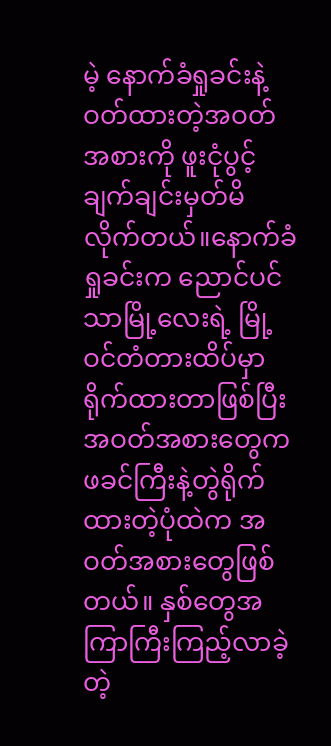မဲ့ နောက်ခံရှုခင်းနဲ့ ဝတ်ထားတဲ့အဝတ်အစားကို ဖူးငုံပွင့်ချက်ချင်းမှတ်မိလိုက်တယ်။နောက်ခံရှုခင်းက ညောင်ပင်သာမြို့လေးရဲ့ မြို့ဝင်တံတားထိပ်မှာရိုက်ထားတာဖြစ်ပြီး အဝတ်အစားတွေက ဖခင်ကြီးနဲ့တွဲရိုက်ထားတဲ့ပုံထဲက အဝတ်အစားတွေဖြစ်တယ်။ နှစ်တွေအကြာကြီးကြည့်လာခဲ့တဲ့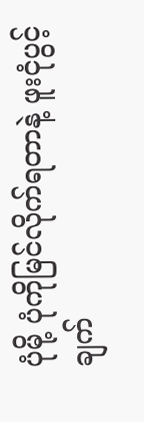ပုံမို့ ပုံကိုမြင်လိုက်ရတာနဲ့ ဖူးငုံပွင့်ချက်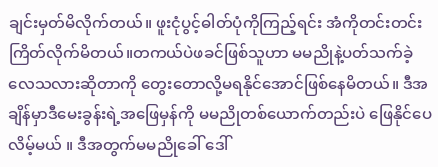ချင်းမှတ်မိလိုက်တယ်။ ဖူးငုံပွင့်ဓါတ်ပုံကိုကြည့်ရင်း အံကိုတင်းတင်းကြိတ်လိုက်မိတယ်။တကယ်ပဲဖခင်ဖြစ်သူဟာ မမညိုနဲ့ပတ်သက်ခဲ့လေသလားဆိုတာကို တွေးတောလို့မရနိုင်အောင်ဖြစ်နေမိတယ်။ ဒီအချိန်မှာဒီမေးခွန်းရဲ့အဖြေမှန်ကို မမညိုတစ်ယောက်တည်းပဲ ဖြေနိုင်ပေလိမ့်မယ် ။ ဒီအတွက်မမညိုခေါ် ဒေါ်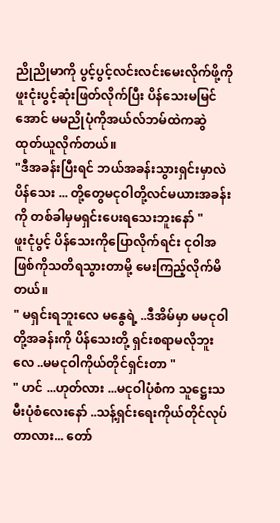ညိုညိုမာကို ပွင့်ပွင့်လင်းလင်းမေးလိုက်ဖို့ကို ဖူးငုံးပွင့်ဆုံးဖြတ်လိုက်ပြီး ပိန်သေးမမြင်အောင် မမညိုပုံကိုအယ်လ်ဘမ်ထဲကဆွဲထုတ်ယူလိုက်တယ်။
"ဒီအခန်းပြီးရင် ဘယ်အခန်းသွားရှင်းမှာလဲ ပိန်သေး ... တို့တွေမငုဝါတို့လင်မယားအခန်းကို တစ်ခါမှမရှင်းပေးရသေးဘူးနော် "
ဖူးငုံပွင့် ပိန်သေးကိုပြောလိုက်ရင်း ငုဝါအဖြစ်ကိုသတိရသွားတာမို့ မေးကြည့်လိုက်မိတယ်။
" မရှင်းရဘူးလေ မနွေရဲ့ ..ဒီအိမ်မှာ မမငုဝါတို့အခန်းကို ပိန်သေးတို့ ရှင်းစရာမလိုဘူးလေ ..မမငုဝါကိုယ်တိုင်ရှင်းတာ "
" ဟင် ...ဟုတ်လား ...မငုဝါပုံစံက သူဋ္ဌေးသမီးပုံစံလေးနော် ..သန့်ရှင်းရေးကိုယ်တိုင်လုပ်တာလား... တော်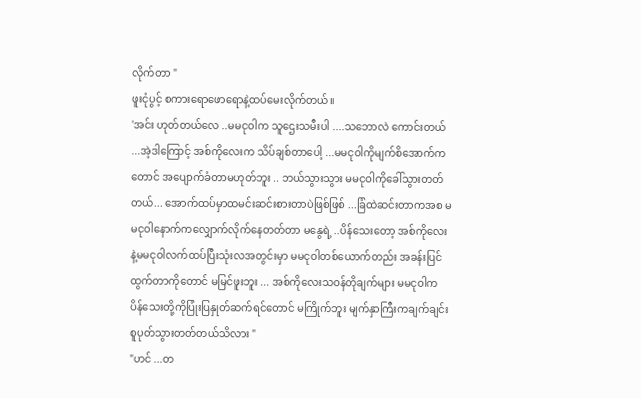လိုက်တာ "
ဖူးငုံပွင့် စကားရောဖောရောနဲ့ထပ်မေးလိုက်တယ်။
'အင်း ဟုတ်တယ်လေ ..မမငုဝါက သူဌေးသမီးပါ ....သဘောလဲ ကောင်းတယ် ...အဲ့ဒါကြောင့် အစ်ကိုလေးက သိပ်ချစ်တာပေါ့ ...မမငုဝါကိုမျက်စိအောက်ကတောင် အပျောက်ခံတာမဟုတ်ဘူး .. ဘယ်သွားသွား မမငုဝါကိုခေါ်သွားတတ်တယ်... အောက်ထပ်မှာထမင်းဆင်းစားတာပဲဖြစ်ဖြစ် ...ခြံထဲဆင်းတာကအစ မမငုဝါနောက်ကလျှောက်လိုက်နေတတ်တာ မနွေရဲ့ ..ပိန်သေးတော့ အစ်ကိုလေးနဲ့မမငုဝါလက်ထပ်ပြီးသုံးလအတွင်းမှာ မမငုဝါတစ်ယောက်တည်း အခန်းပြင်ထွက်တာကိုတောင် မမြင်ဖူးဘူး ... အစ်ကိုလေးသဝန်တိုချက်များ မမငုဝါက ပိန်သေးတို့ကိုပြုံးပြနှုတ်ဆက်ရင်တောင် မကြိုက်ဘူး မျက်နှာကြီးကချက်ချင်းစူပုတ်သွားတတ်တယ်သိလား "
"ဟင် ...တ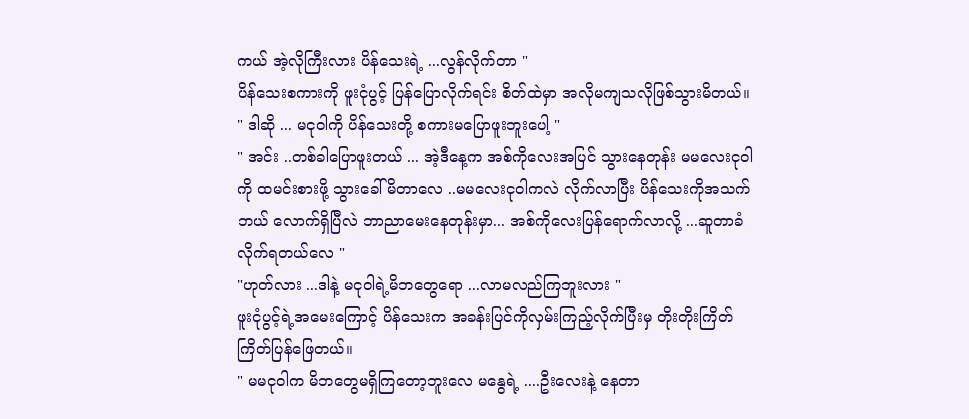ကယ် အဲ့လိုကြီးလား ပိန်သေးရဲ့ ...လွန်လိုက်တာ "
ပိန်သေးစကားကို ဖူးငုံပွင့် ပြန်ပြောလိုက်ရင်း စိတ်ထဲမှာ အလိုမကျသလိုဖြစ်သွားမိတယ်။
" ဒါဆို ... မငုဝါကို ပိန်သေးတို့ စကားမပြောဖူးဘူးပေါ့ "
" အင်း ..တစ်ခါပြောဖူးတယ် ... အဲ့ဒီနေ့က အစ်ကိုလေးအပြင် သွားနေတုန်း မမလေးငုဝါကို ထမင်းစားဖို့ သွားခေါ် မိတာလေ ..မမလေးငုဝါကလဲ လိုက်လာပြီး ပိန်သေးကိုအသက်ဘယ် လောက်ရှိပြီလဲ ဘာညာမေးနေတုန်းမှာ... အစ်ကိုလေးပြန်ရောက်လာလို့ ...ဆူတာခံလိုက်ရတယ်လေ "
"ဟုတ်လား ...ဒါနဲ့ မငုဝါရဲ့မိဘတွေရော ...လာမလည်ကြဘူးလား "
ဖူးငုံပွင့်ရဲ့အမေးကြောင့် ပိန်သေးက အခန်းပြင်ကိုလှမ်းကြည့်လိုက်ပြီးမှ တိုးတိုးကြိတ်ကြိတ်ပြန်ဖြေတယ်။
" မမငုဝါက မိဘတွေမရှိကြတော့ဘူးလေ မနွေရဲ့ ....ဦးလေးနဲ့ နေတာ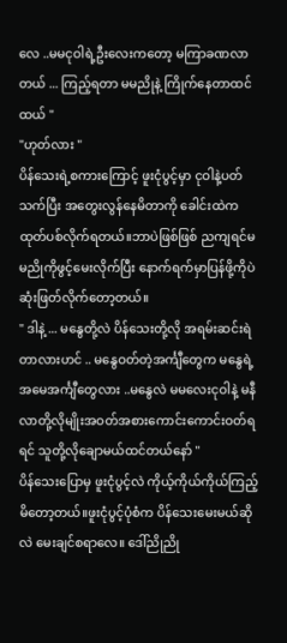လေ ..မမငုဝါရဲ့ဦးလေးကတော့ မကြာခဏလာတယ် ... ကြည့်ရတာ မမညိုနဲ့ ကြိုက်နေတာထင်ထယ် "
"ဟုတ်လား "
ပိန်သေးရဲ့စကားကြောင့် ဖူးငုံပွင့်မှာ ငုဝါနဲ့ပတ်သက်ပြီး အတွေးလွန်နေမိတာကို ခေါင်းထဲက ထုတ်ပစ်လိုက်ရတယ်။ဘာပဲဖြစ်ဖြစ် ညကျရင်မမညိုကိုဖွင့်မေးလိုက်ပြီး နောက်ရက်မှာပြန်ဖို့ကိုပဲဆုံးဖြတ်လိုက်တော့တယ်။
" ဒါနဲ့ ... မနွေတို့လဲ ပိန်သေးတို့လို အရမ်းဆင်းရဲတာလားဟင် .. မနွေဝတ်တဲ့အင်္ကျီတွေက မနွေရဲ့အမေအင်္ကျီတွေလား ..မနွေလဲ မမလေးငုဝါနဲ့ မနီလာတို့လိုမျိုးအဝတ်အစားကောင်းကောင်းဝတ်ရရင် သူတို့လိုချောမယ်ထင်တယ်နော် "
ပိန်သေးပြောမှ ဖူးငုံပွင့်လဲ ကိုယ့်ကိုယ်ကိုယ်ကြည့်မိတော့တယ်။ဖူးငုံပွင့်ပုံစံက ပိန်သေးမေးမယ်ဆိုလဲ မေးချင်စရာလေ။ ဒေါ်ညိုညို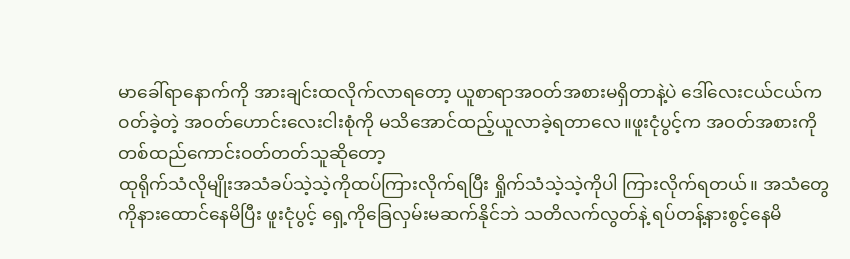မာခေါ်ရာနောက်ကို အားချင်းထလိုက်လာရတော့ ယူစာရာအဝတ်အစားမရှိတာနဲ့ပဲ ဒေါ်လေးငယ်ငယ်ကဝတ်ခဲ့တဲ့ အဝတ်ဟောင်းလေးငါးစုံကို မသိအောင်ထည့်ယူလာခဲ့ရတာလေ။ဖူးငုံပွင့်က အဝတ်အစားကိုတစ်ထည်ကောင်းဝတ်တတ်သူဆိုတော့
ထုရိုက်သံလိုမျိုးအသံခပ်သဲ့သဲ့ကိုထပ်ကြားလိုက်ရပြီး ရှိုက်သံသဲ့သဲ့ကိုပါ ကြားလိုက်ရတယ်။ အသံတွေကိုနားထောင်နေမိပြီး ဖူးငုံပွင့် ရှေ့ကိုခြေလှမ်းမဆက်နိုင်ဘဲ သတိလက်လွတ်နဲ့ ရပ်တန့်နားစွင့်နေမိ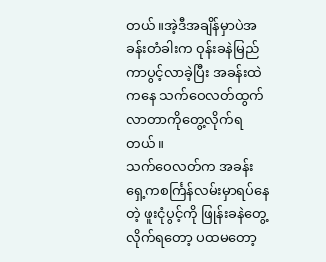တယ်။အဲ့ဒီအချိန်မှာပဲအခန်းတံခါးက ဝုန်းခနဲမြည်ကာပွင့်လာခဲ့ပြီး အခန်းထဲကနေ သက်ဝေလတ်ထွက်လာတာကိုတွေ့လိုက်ရတယ်။
သက်ဝေလတ်က အခန်းရှေ့ကစင်္ကြန်လမ်းမှာရပ်နေတဲ့ ဖူးငုံပွင့်ကို ဖြုန်းခနဲတွေ့လိုက်ရတော့ ပထမတော့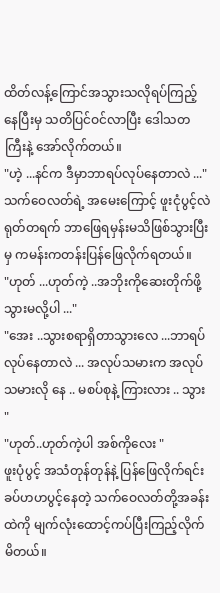ထိတ်လန့်ကြောင်အသွားသလိုရပ်ကြည့်နေပြီးမှ သတိပြင်ဝင်လာပြီး ဒေါသတကြီးနဲ့ အော်လိုက်တယ်။
"ဟဲ့ ...နင်က ဒီမှာဘာရပ်လုပ်နေတာလဲ ..."
သက်ဝေလတ်ရဲ့ အမေးကြောင့် ဖူးငုံပွင့်လဲရုတ်တရက် ဘာဖြေရမှန်းမသိဖြစ်သွားပြီးမှ ကမန်းကတန်းပြန်ဖြေလိုက်ရတယ်။
"ဟုတ် ...ဟုတ်ကဲ့ ..အဘိုးကိုဆေးတိုက်ဖို့သွားမလို့ပါ ..."
"အေး ..သွားစရာရှိတာသွားလေ ...ဘာရပ်လုပ်နေတာလဲ ... အလုပ်သမားက အလုပ်သမားလို နေ .. မစပ်စုနဲ့ ကြားလား .. သွား "
"ဟုတ်..ဟုတ်ကဲ့ပါ အစ်ကိုလေး "
ဖူးပုံပွင့် အသံတုန်တုန်နဲ့ ပြန်ဖြေလိုက်ရင်း ခပ်ဟဟပွင့်နေတဲ့ သက်ဝေလတ်တို့အခန်းထဲကို မျက်လုံးထောင့်ကပ်ပြီးကြည့်လိုက်မိတယ်။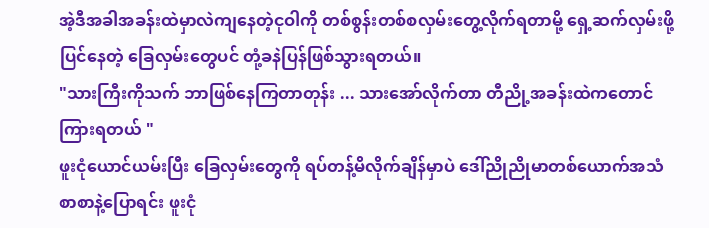အဲ့ဒီအခါအခန်းထဲမှာလဲကျနေတဲ့ငုဝါကို တစ်စွန်းတစ်စလှမ်းတွေ့လိုက်ရတာမို့ ရှေ့ဆက်လှမ်းဖို့ ပြင်နေတဲ့ ခြေလှမ်းတွေပင် တုံ့ခနဲပြန်ဖြစ်သွားရတယ်။
"သားကြီးကိုသက် ဘာဖြစ်နေကြတာတုန်း ... သားအော်လိုက်တာ တီညို့အခန်းထဲကတောင် ကြားရတယ် "
ဖူးငုံယောင်ယမ်းပြီး ခြေလှမ်းတွေကို ရပ်တန့်မိလိုက်ချိန်မှာပဲ ဒေါ်ညိုညိုမာတစ်ယောက်အသံစာစာနဲ့ပြောရင်း ဖူးငုံ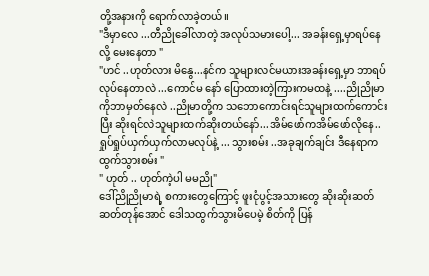တို့အနားကို ရောက်လာခဲ့တယ်။
"ဒီမှာလေ ...တီညိုခေါ်လာတဲ့ အလုပ်သမားပေါ့... အခန်းရှေ့မှာရပ်နေလို့ မေးနေတာ "
"ဟင် ..ဟုတ်လား မိနွေ...နင်က သူများလင်မယားအခန်းရှေ့မှာ ဘာရပ်လုပ်နေတာလဲ ...ကောင်မ နော် ပြောထားတဲ့ကြားကမထနဲ့ ....ညိုညိုမာကိုဘာမှတ်နေလဲ ..ညိုမာတို့က သဘောကောင်းရင်သူများထက်ကောင်းပြီး ဆိုးရင်လဲသူများထက်ဆိုးတယ်နော်...အိမ်ဖော်ကအိမ်ဖော်လိုနေ.. ရှုပ်ရှုပ်ယှက်ယှက်လာမလုပ်နဲ့ ... သွားစမ်း ..အခုချက်ချင်း ဒီနေရာက ထွက်သွားစမ်း "
" ဟုတ် .. ဟုတ်ကဲ့ပါ မမညို"
ဒေါ်ညိုညိုမာရဲ့ စကားတွေကြောင့် ဖူးငုံပွင့်အသားတွေ ဆိုးဆိုးဆတ်ဆတ်တုန်အောင် ဒေါသထွက်သွားမိပေမဲ့ စိတ်ကို ပြန်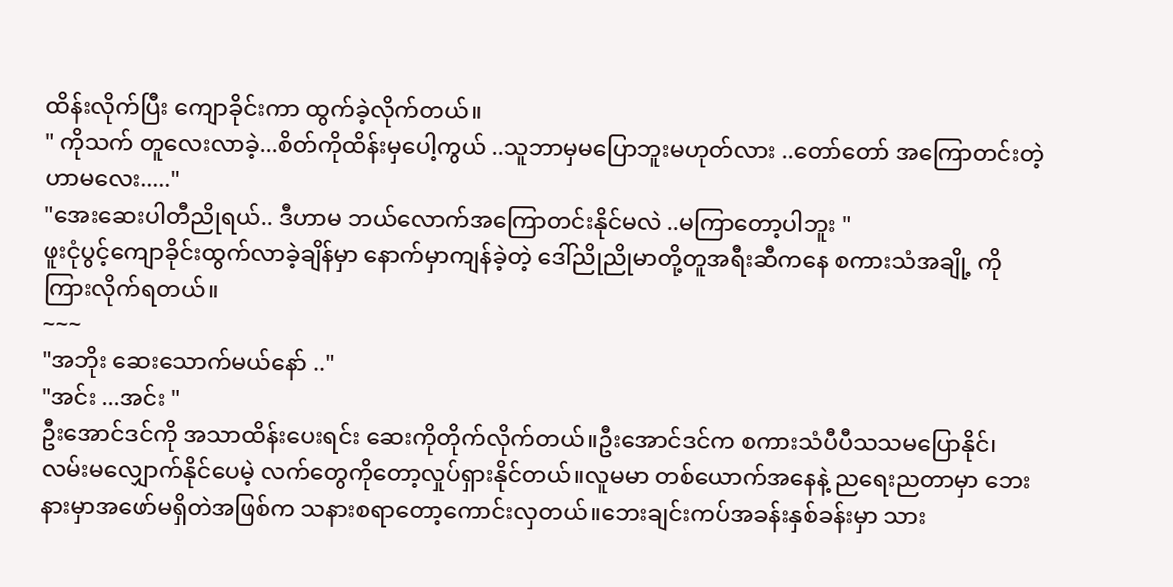ထိန်းလိုက်ပြီး ကျောခိုင်းကာ ထွက်ခဲ့လိုက်တယ်။
" ကိုသက် တူလေးလာခဲ့...စိတ်ကိုထိန်းမှပေါ့ကွယ် ..သူဘာမှမပြောဘူးမဟုတ်လား ..တော်တော် အကြောတင်းတဲ့ဟာမလေး....."
"အေးဆေးပါတီညိုရယ်.. ဒီဟာမ ဘယ်လောက်အကြောတင်းနိုင်မလဲ ..မကြာတော့ပါဘူး "
ဖူးငုံပွင့်ကျောခိုင်းထွက်လာခဲ့ချိန်မှာ နောက်မှာကျန်ခဲ့တဲ့ ဒေါ်ညိုညိုမာတို့တူအရီးဆီကနေ စကားသံအချို့ ကိုကြားလိုက်ရတယ်။
~~~
"အဘိုး ဆေးသောက်မယ်နော် .."
"အင်း ...အင်း "
ဦးအောင်ဒင်ကို အသာထိန်းပေးရင်း ဆေးကိုတိုက်လိုက်တယ်။ဦးအောင်ဒင်က စကားသံပီပီသသမပြောနိုင်၊လမ်းမလျှောက်နိုင်ပေမဲ့ လက်တွေကိုတော့လှုပ်ရှားနိုင်တယ်။လူမမာ တစ်ယောက်အနေနဲ့ ညရေးညတာမှာ ဘေးနားမှာအဖော်မရှိတဲအဖြစ်က သနားစရာတော့ကောင်းလှတယ်။ဘေးချင်းကပ်အခန်းနှစ်ခန်းမှာ သား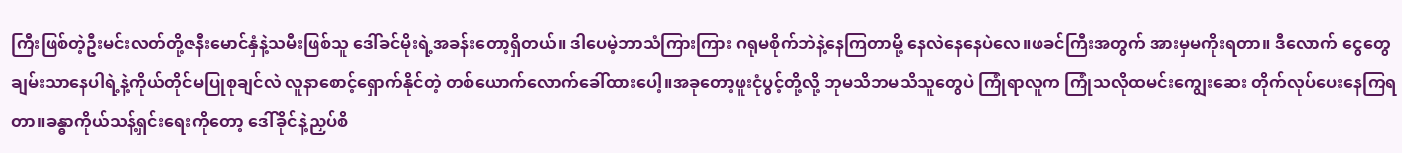ကြီးဖြစ်တဲ့ဦးမင်းလတ်တို့ဇနီးမောင်နှံနဲ့သမီးဖြစ်သူ ဒေါ်ခင်မိုးရဲ့အခန်းတော့ရှိတယ်။ ဒါပေမဲ့ဘာသံကြားကြား ဂရုမစိုက်ဘဲနဲ့နေကြတာမို့ နေလဲနေနေပဲလေ။ဖခင်ကြီးအတွက် အားမှမကိုးရတာ။ ဒီလောက် ငွေတွေ ချမ်းသာနေပါရဲ့နဲ့ကိုယ်တိုင်မပြုစုချင်လဲ လူနာစောင့်ရှောက်နိုင်တဲ့ တစ်ယောက်လောက်ခေါ်ထားပေါ့။အခုတော့ဖူးငုံပွင့်တို့လို့ ဘုမသိဘမသိသူတွေပဲ ကြုံရာလူက ကြုံသလိုထမင်းကျွေးဆေး တိုက်လုပ်ပေးနေကြရတာ။ခန္ဓာကိုယ်သန့်ရှင်းရေးကိုတော့ ဒေါ်ခိုင်နဲ့ညှပ်စိ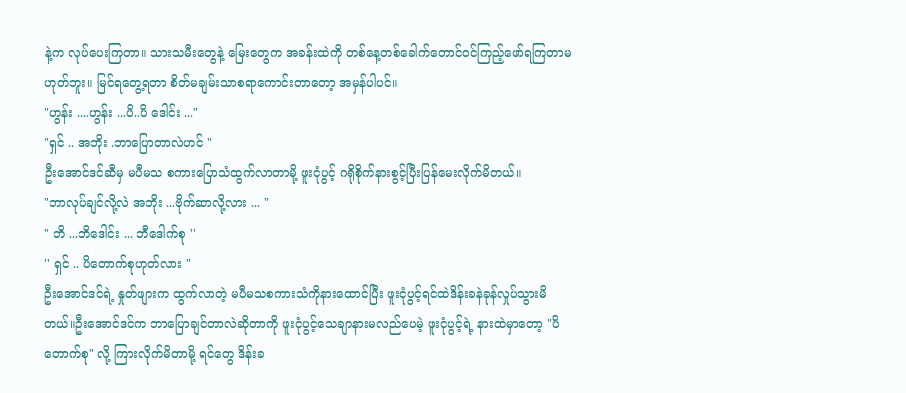နဲ့က လုပ်ပေးကြတာ။ သားသမီးတွေနဲ့ မြေးတွေက အခန်းထဲကို တစ်နေ့တစ်ခေါက်တောင်ဝင်ကြည့်ဖော်ရကြတာမဟုတ်ဘူး။ မြင်ရတွေ့ရတာ စိတ်မချမ်းသာစရာကောင်းတာတော့ အမှန်ပါပင်။
"ဟွန်း ....ဟွန်း ...ပိ..ပိ ဒေါင်း ..."
"ရှင် .. အဘိုး .ဘာပြောတာလဲဟင် "
ဦးအောင်ဒင်ဆီမှ မပီမသ စကားပြောသံထွက်လာတာမို့ ဖူးငုံပွင့် ဂရိုစိုက်နားစွင့်ပြီးပြန်မေးလိုက်မိတယ်။
"ဘာလုပ်ချင်လို့လဲ အဘိုး ...ဗိုက်ဆာလို့လား ... "
" ဘိ ...ဘိဒေါင်း ... ဘီဒေါက်စု ''
'' ရှင် .. ပိတောက်စုဟုတ်လား "
ဦးအောင်ဒင်ရဲ့ နှုတ်ဖျားက ထွက်လာတဲ့ မပီမသစကားသံကိုနားထောင်ပြီး ဖူးငုံပွင့်ရင်ထဲဒိန်းခနဲခုန်လှုပ်သွားမိတယ်။ဦးအောင်ဒင်က ဘာပြောချင်တာလဲဆိုတာကို ဖူးငုံပွင့်သေချာနားမလည်ပေမဲ့ ဖူးငုံပွင့်ရဲ့ နားထဲမှာတော့ "ပိတောက်စု" လို့ ကြားလိုက်မိတာမို့ ရင်တွေ ဒိန်းခ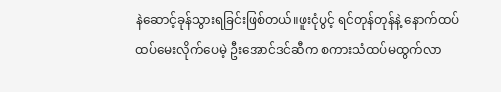နဲဆောင့်ခုန်သွားရခြင်းဖြစ်တယ်။ဖူးငုံပွင့် ရင်တုန်တုန်နဲ့ နောက်ထပ် ထပ်မေးလိုက်ပေမဲ့ ဦးအောင်ဒင်ဆီက စကားသံထပ်မထွက်လာ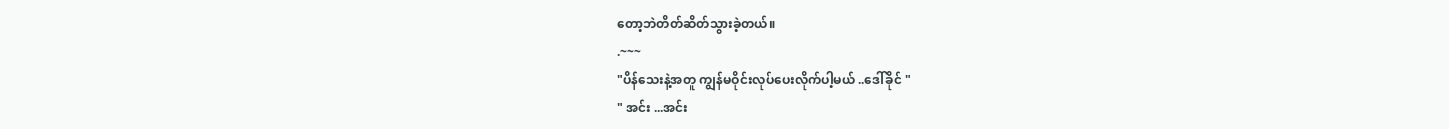တော့ဘဲတိတ်ဆိတ်သွားခဲ့တယ်။
.~~~
"ပိန်သေးနဲ့အတူ ကျွန်မဝိုင်းလုပ်ပေးလိုက်ပါ့မယ် ..ဒေါ်ခိုင် "
" အင်း ...အင်း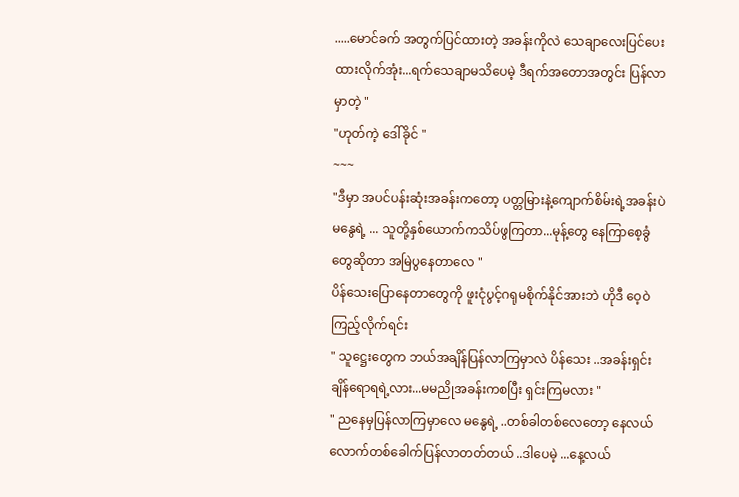.....မောင်ခက် အတွက်ပြင်ထားတဲ့ အခန်းကိုလဲ သေချာလေးပြင်ပေးထားလိုက်အုံး...ရက်သေချာမသိပေမဲ့ ဒီရက်အတောအတွင်း ပြန်လာမှာတဲ့ "
"ဟုတ်ကဲ့ ဒေါ်ခိုင် "
~~~
"ဒီမှာ အပင်ပန်းဆုံးအခန်းကတော့ ပတ္တမြားနဲ့ကျောက်စိမ်းရဲ့အခန်းပဲ မနွေရဲ့ ... သူတို့နှစ်ယောက်ကသိပ်ဖွကြတာ...မုန့်တွေ နေကြာစေ့ခွံတွေဆိုတာ အမြဲပွနေတာလေ "
ပိန်သေးပြောနေတာတွေကို ဖူးငုံပွင့်ဂရုမစိုက်နိုင်အားဘဲ ဟိုဒီ ဝေ့ဝဲကြည့်လိုက်ရင်း
" သူဋ္ဌေးတွေက ဘယ်အချိန်ပြန်လာကြမှာလဲ ပိန်သေး ..အခန်းရှင်းချိန်ရောရရဲ့လား...မမညိုအခန်းကစပြီး ရှင်းကြမလား "
" ညနေမှပြန်လာကြမှာလေ မနွေရဲ့ ..တစ်ခါတစ်လေတော့ နေလယ်လောက်တစ်ခေါက်ပြန်လာတတ်တယ် ..ဒါပေမဲ့ ...နေ့လယ်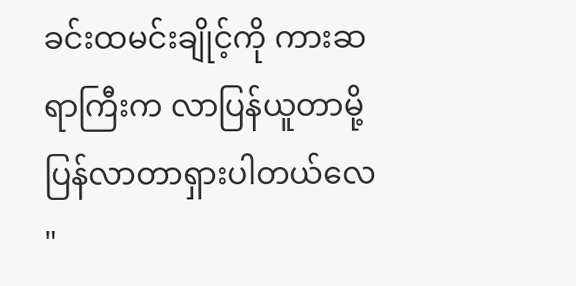ခင်းထမင်းချိုင့်ကို ကားဆရာကြီးက လာပြန်ယူတာမို့ ပြန်လာတာရှားပါတယ်လေ "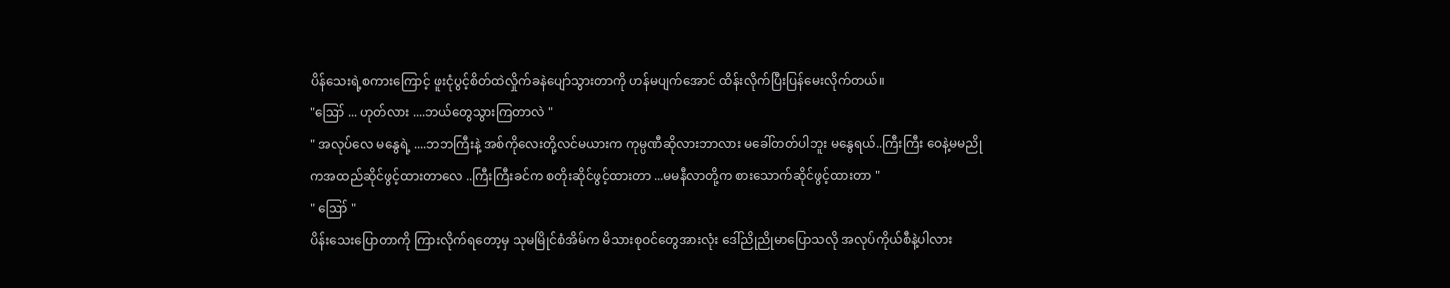ပိန်သေးရဲ့စကားကြောင့် ဖူးငုံပွင့်စိတ်ထဲလှိုက်ခနဲပျော်သွားတာကို ဟန်မပျက်အောင် ထိန်းလိုက်ပြီးပြန်မေးလိုက်တယ်။
"ဪ ... ဟုတ်လား ....ဘယ်တွေသွားကြတာလဲ "
" အလုပ်လေ မနွေရဲ့ ....ဘဘကြီးနဲ့ အစ်ကိုလေးတို့လင်မယားက ကုမ္ပဏီဆိုလားဘာလား မခေါ်တတ်ပါဘူး မနွေရယ်..ကြီးကြီး ဝေနဲ့မမညိုကအထည်ဆိုင်ဖွင့်ထားတာလေ ..ကြီးကြီးခင်က စတိုးဆိုင်ဖွင့်ထားတာ ...မမနီလာတို့က စားသောက်ဆိုင်ဖွင့်ထားတာ "
" ဪ "
ပိန်းသေးပြောတာကို ကြားလိုက်ရတော့မှ သုမမြိုင်စံအိမ်က မိသားစုဝင်တွေအားလုံး ဒေါ်ညိုညိုမာပြောသလို အလုပ်ကိုယ်စီနဲ့ပါလား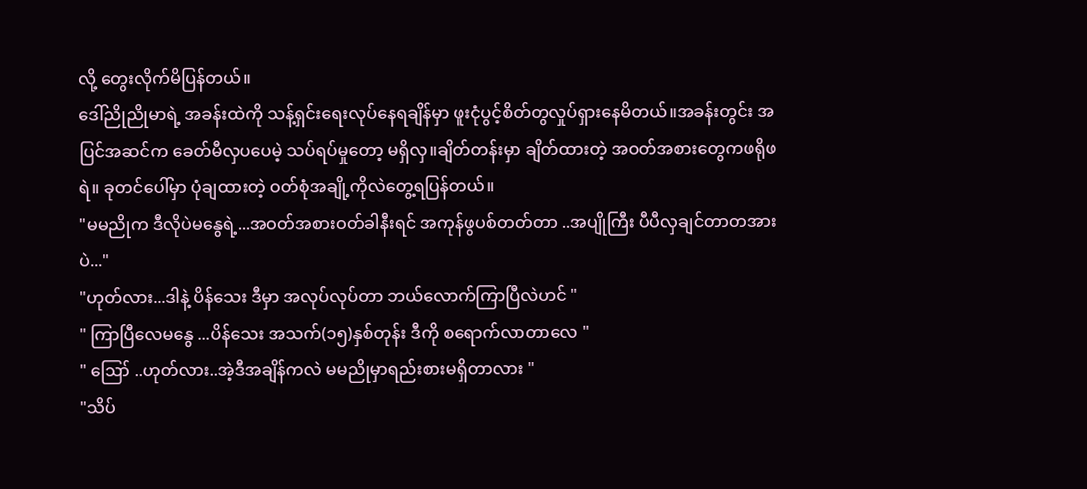လို့ တွေးလိုက်မိပြန်တယ်။
ဒေါ်ညိုညိုမာရဲ့ အခန်းထဲကို သန့်ရှင်းရေးလုပ်နေရချိန်မှာ ဖူးငုံပွင့်စိတ်တွလှုပ်ရှားနေမိတယ်။အခန်းတွင်း အပြင်အဆင်က ခေတ်မီလှပပေမဲ့ သပ်ရပ်မှုတော့ မရှိလှ။ချိတ်တန်းမှာ ချိတ်ထားတဲ့ အဝတ်အစားတွေကဖရိုဖရဲ။ ခုတင်ပေါ်မှာ ပုံချထားတဲ့ ဝတ်စုံအချို့ကိုလဲတွေ့ရပြန်တယ်။
"မမညိုက ဒီလိုပဲမနွေရဲ့...အဝတ်အစားဝတ်ခါနီးရင် အကုန်ဖွပစ်တတ်တာ ..အပျိုကြီး ပီပီလှချင်တာတအားပဲ..."
"ဟုတ်လား...ဒါနဲ့ ပိန်သေး ဒီမှာ အလုပ်လုပ်တာ ဘယ်လောက်ကြာပြီလဲဟင် "
" ကြာပြီလေမနွေ ...ပိန်သေး အသက်(၁၅)နှစ်တုန်း ဒီကို စရောက်လာတာလေ "
" ဪ ..ဟုတ်လား..အဲ့ဒီအချိန်ကလဲ မမညိုမှာရည်းစားမရှိတာလား "
"သိပ်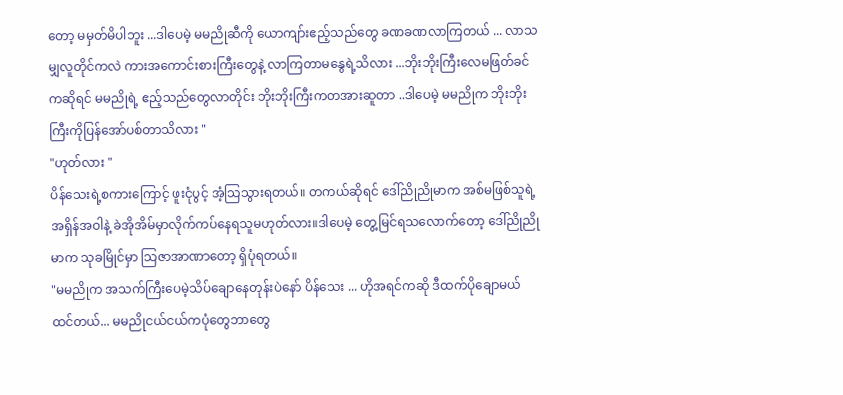တော့ မမှတ်မိပါဘူး ...ဒါပေမဲ့ မမညိုဆီကို ယောကျာ်းဧည့်သည်တွေ ခဏခဏလာကြတယ် ... လာသမျှလူတိုင်ကလဲ ကားအကောင်းစားကြီးတွေနဲ့ လာကြတာမနွေရဲ့သိလား ...ဘိုးဘိုးကြီးလေမဖြတ်ခင်ကဆိုရင် မမညိုရဲ့ ဧည့်သည်တွေလာတိုင်း ဘိုးဘိုးကြီးကတအားဆူတာ ..ဒါပေမဲ့ မမညိုက ဘိုးဘိုးကြီးကိုပြန်အော်ပစ်တာသိလား "
"ဟုတ်လား "
ပိန်သေးရဲ့စကားကြောင့် ဖူးငုံပွင့် အံ့သြသွားရတယ်။ တကယ်ဆိုရင် ဒေါ်ညိုညိုမာက အစ်မဖြစ်သူရဲ့ အရှိန်အဝါနဲ့ ခဲအိုအိမ်မှာလိုက်ကပ်နေရသူမဟုတ်လား။ဒါပေမဲ့ တွေ့မြင်ရသလောက်တော့ ဒေါ်ညိုညိုမာက သုခမြိုင်မှာ သြဇာအာဏာတော့ ရှိပုံရတယ်။
"မမညိုက အသက်ကြီးပေမဲ့သိပ်ချောနေတုန်းပဲနော် ပိန်သေး ... ဟိုအရင်ကဆို ဒီထက်ပိုချောမယ်ထင်တယ်... မမညိုငယ်ငယ်ကပုံတွေဘာတွေ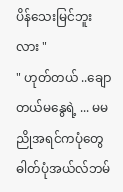ပိန်သေးမြင်ဘူးလား "
" ဟုတ်တယ် ..ချောတယ်မနွေရဲ့ ... မမညိုအရင်ကပုံတွေ ဓါတ်ပုံအယ်လ်ဘမ်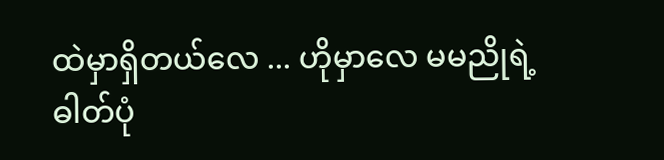ထဲမှာရှိတယ်လေ ... ဟိုမှာလေ မမညိုရဲ့ ဓါတ်ပုံ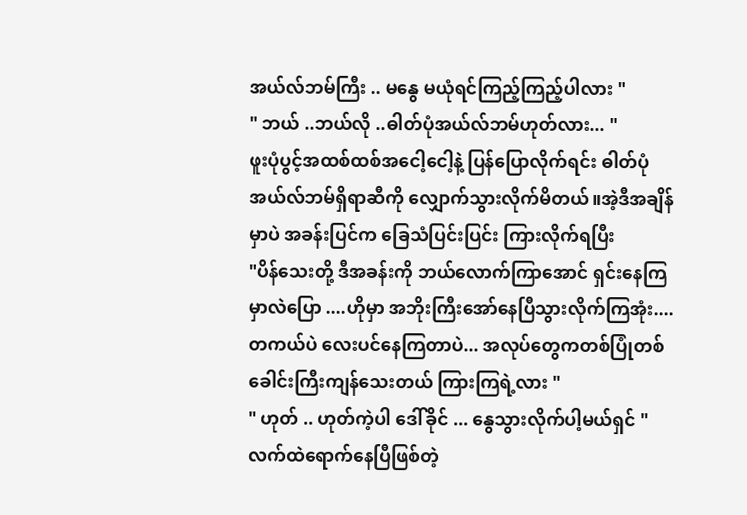အယ်လ်ဘမ်ကြီး .. မနွေ မယုံရင်ကြည့်ကြည့်ပါလား "
" ဘယ် ..ဘယ်လို ..ဓါတ်ပုံအယ်လ်ဘမ်ဟုတ်လား... "
ဖူးပုံပွင့်အထစ်ထစ်အငေါ့ငေါ့နဲ့ ပြန်ပြောလိုက်ရင်း ဓါတ်ပုံအယ်လ်ဘမ်ရှိရာဆီကို လျှောက်သွားလိုက်မိတယ်။အဲ့ဒီအချိန်မှာပဲ အခန်းပြင်က ခြေသံပြင်းပြင်း ကြားလိုက်ရပြီး
"ပိန်သေးတို့ ဒီအခန်းကို ဘယ်လောက်ကြာအောင် ရှင်းနေကြမှာလဲပြော ....ဟိုမှာ အဘိုးကြီးအော်နေပြီသွားလိုက်ကြအုံး....တကယ်ပဲ လေးပင်နေကြတာပဲ... အလုပ်တွေကတစ်ပြုံတစ်ခေါင်းကြီးကျန်သေးတယ် ကြားကြရဲ့လား "
" ဟုတ် .. ဟုတ်ကဲ့ပါ ဒေါ်ခိုင် ... နွေသွားလိုက်ပါ့မယ်ရှင် "
လက်ထဲရောက်နေပြီဖြစ်တဲ့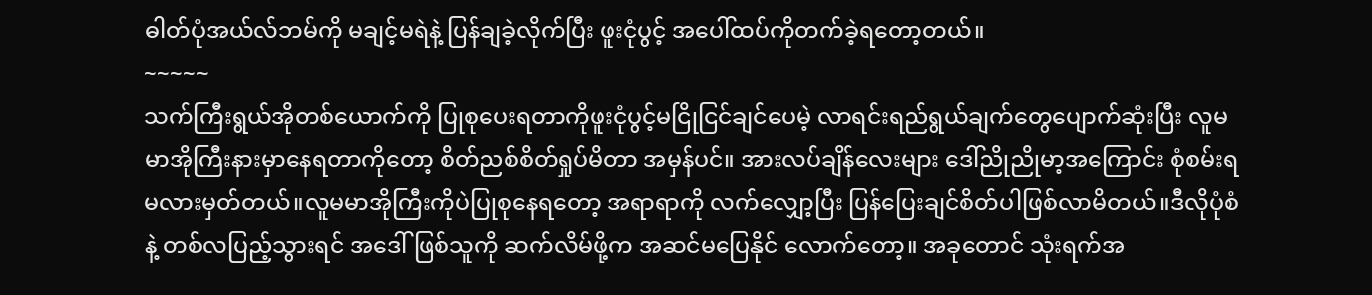ဓါတ်ပုံအယ်လ်ဘမ်ကို မချင့်မရဲနဲ့ ပြန်ချခဲ့လိုက်ပြီး ဖူးငုံပွင့် အပေါ်ထပ်ကိုတက်ခဲ့ရတော့တယ်။
~~~~~
သက်ကြီးရွယ်အိုတစ်ယောက်ကို ပြုစုပေးရတာကိုဖူးငုံပွင့်မငြိုငြင်ချင်ပေမဲ့ လာရင်းရည်ရွယ်ချက်တွေပျောက်ဆုံးပြီး လူမမာအိုကြီးနားမှာနေရတာကိုတော့ စိတ်ညစ်စိတ်ရှုပ်မိတာ အမှန်ပင်။ အားလပ်ချိန်လေးများ ဒေါ်ညိုညိုမာ့အကြောင်း စုံစမ်းရမလားမှတ်တယ်။လူမမာအိုကြီးကိုပဲပြုစုနေရတော့ အရာရာကို လက်လျှော့ပြီး ပြန်ပြေးချင်စိတ်ပါဖြစ်လာမိတယ်။ဒီလိုပုံစံနဲ့ တစ်လပြည့်သွားရင် အဒေါ်ဖြစ်သူကို ဆက်လိမ်ဖို့က အဆင်မပြေနိုင် လောက်တော့။ အခုတောင် သုံးရက်အ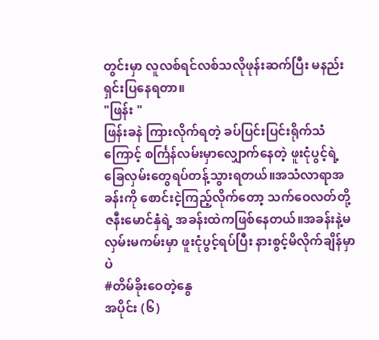တွင်းမှာ လူလစ်ရင်လစ်သလိုဖုန်းဆက်ပြီး မနည်းရှင်းပြနေရတာ။
"ဖြန်း "
ဖြန်းခနဲ ကြားလိုက်ရတဲ့ ခပ်ပြင်းပြင်းရိုက်သံကြောင့် စင်္ကြန်လမ်းမှာလျှောက်နေတဲ့ ဖူးငုံပွင့်ရဲ့ခြေလှမ်းတွေရပ်တန့်သွားရတယ်။အသံလာရာအခန်းကို စောင်းငဲ့ကြည့်လိုက်တော့ သက်ဝေလတ်တို့ဇနီးမောင်နှံရဲ့ အခန်းထဲကဖြစ်နေတယ်။အခန်းနဲ့မလှမ်းမကမ်းမှာ ဖူးငုံပွင့်ရပ်ပြီး နားစွင့်မိလိုက်ချိန်မှာပဲ
#တိမ်ခိုးဝေတဲ့နွေ
အပိုင်း (၆)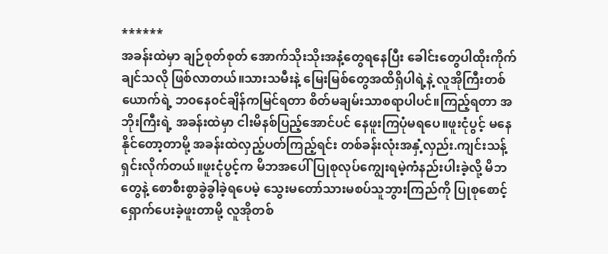******
အခန်းထဲမှာ ချဉ်စုတ်စုတ် အောက်သိုးသိုးအနံ့တွေရနေပြီး ခေါင်းတွေပါထိုးကိုက်ချင်သလို ဖြစ်လာတယ်။သားသမီးနဲ့ မြေးမြစ်တွေအထိရှိပါရဲ့နဲ့ လူအိုကြီးတစ်ယောက်ရဲ့ ဘ၀နေ၀င်ချိန်ကမြင်ရတာ စိတ်မချမ်းသာစရာပါပင်။ကြည့်ရတာ အဘိုးကြီးရဲ့ အခန်းထဲမှာ ငါးမိနစ်ပြည့်အောင်ပင် နေဖူးကြပုံမရပေ။ဖူးငုံပွင့် မနေနိုင်တော့တာမို့ အခန်းထဲလှည့်ပတ်ကြည့်ရင်း တစ်ခန်းလုံးအနှံ့လှည်း.ကျင်းသန့်ရှင်းလိုက်တယ်။ဖူးငုံပွင့်က မိဘအပေါ် ပြုစုလုပ်ကျွေးရမဲ့ကံနည်းပါးခဲ့လို့ မိဘတွေနဲ့ စောစီးစွာခွဲခွါခဲ့ရပေမဲ့ သွေးမတော်သားမစပ်သူဘွားကြည်ကို ပြုစုစောင့်ရှောက်ပေးခဲ့ဖူးတာမို့ လူအိုတစ်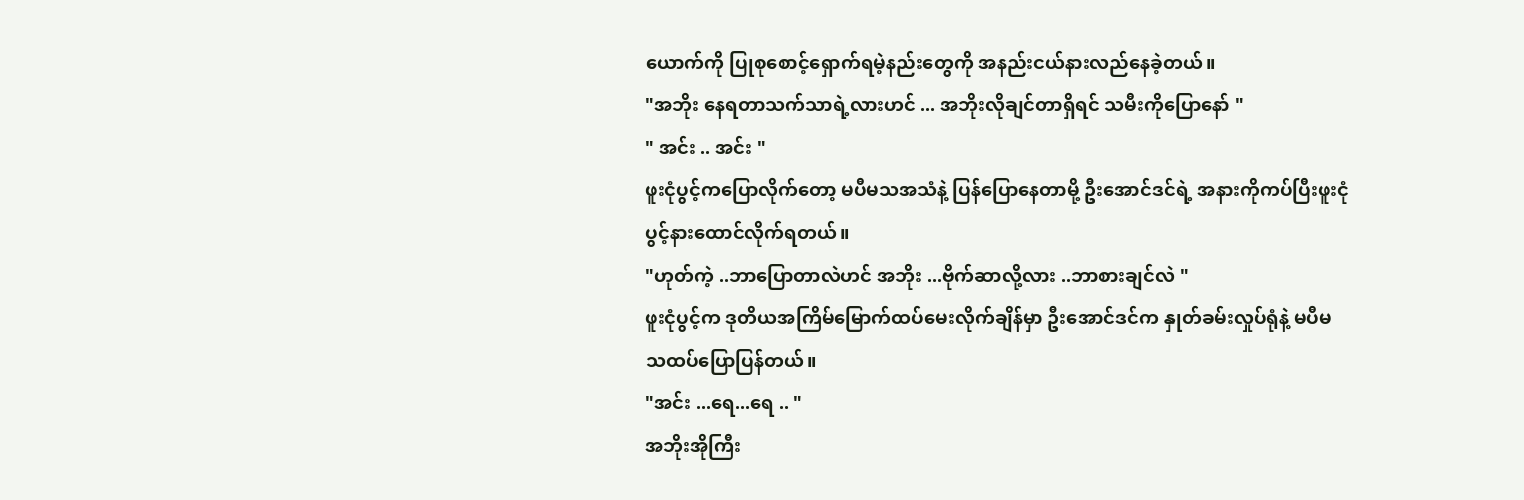ယောက်ကို ပြုစုစောင့်ရှောက်ရမဲ့နည်းတွေကို အနည်းငယ်နားလည်နေခဲ့တယ်။
"အဘိုး နေရတာသက်သာရဲ့လားဟင် ... အဘိုးလိုချင်တာရှိရင် သမီးကိုပြောနော် "
" အင်း .. အင်း "
ဖူးငုံပွင့်ကပြောလိုက်တော့ မပီမသအသံနဲ့ ပြန်ပြောနေတာမို့ ဦးအောင်ဒင်ရဲ့ အနားကိုကပ်ပြီးဖူးငုံပွင့်နားထောင်လိုက်ရတယ်။
"ဟုတ်ကဲ့ ..ဘာပြောတာလဲဟင် အဘိုး ...ဗိုက်ဆာလို့လား ..ဘာစားချင်လဲ "
ဖူးငုံပွင့်က ဒုတိယအကြိမ်မြောက်ထပ်မေးလိုက်ချိန်မှာ ဦးအောင်ဒင်က နှုတ်ခမ်းလှုပ်ရုံနဲ့ မပီမသထပ်ပြောပြန်တယ်။
"အင်း ...ရေ...ရေ .. "
အဘိုးအိုကြီး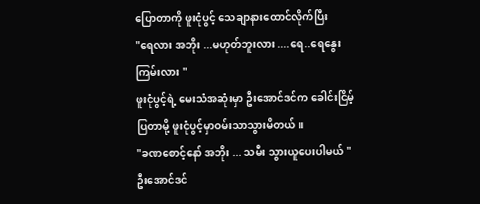ပြောတာကို ဖူးငုံပွင့် သေချာနားထောင်လိုက်ပြီး
"ရေလား အဘိုး ...မဟုတ်ဘူးလား ....ရေ..ရေနွေးကြမ်းလား "
ဖူးငုံပွင့်ရဲ့ မေးသံအဆုံးမှာ ဦးအောင်ဒင်က ခေါင်းငြိမ့်ပြတာမို့ ဖူးငုံပွင့်မှာဝမ်းသာသွားမိတယ်။
"ခဏစောင့်နော် အဘိုး ... သမီး သွားယူပေးပါမယ် "
ဦးအောင်ဒင်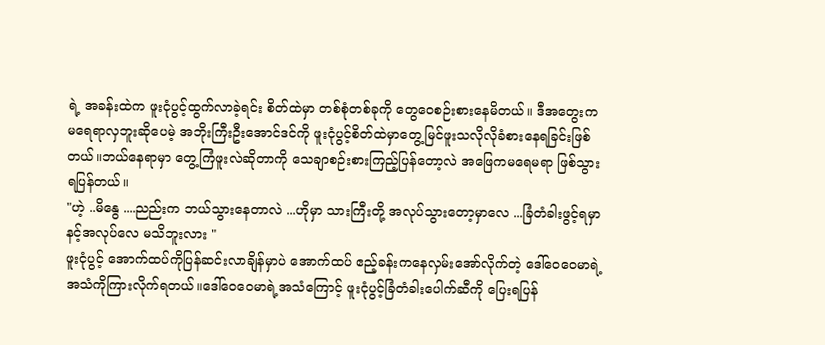ရဲ့ အခန်းထဲက ဖူးငုံပွင့်ထွက်လာခဲ့ရင်း စိတ်ထဲမှာ တစ်စုံတစ်ခုကို တွေဝေစဉ်းစားနေမိတယ်။ ဒီအတွေးက မရေရာလှဘူးဆိုပေမဲ့ အဘိုးကြီးဦးအောင်ဒင်ကို ဖူးငုံပွင့်စိတ်ထဲမှာတွေ့မြင်ဖူးသလိုလိုခံစားနေရခြင်းဖြစ်တယ်။ဘယ်နေရာမှာ တွေ့ကြံဖူးလဲဆိုတာကို သေချာစဉ်းစားကြည့်ပြန်တော့လဲ အဖြေကမရေမရာ ဖြစ်သွားရပြန်တယ်။
"ဟဲ့ ..မိနွေ ....ညည်းက ဘယ်သွားနေတာလဲ ...ဟိုမှာ သားကြီးတို့ အလုပ်သွားတော့မှာလေ ...ခြံတံခါးဖွင့်ရမှာနင့်အလုပ်လေ မသိဘူးလား "
ဖူးငုံပွင့် အောက်ထပ်ကိုပြန်ဆင်းလာချိန်မှာပဲ အောက်ထပ် ဧည့်ခန်းကနေလှမ်းအော်လိုက်တဲ့ ဒေါ်ဝေဝေမာရဲ့ အသံကိုကြားလိုက်ရတယ်။ဒေါ်ဝေဝေမာရဲ့အသံကြောင့် ဖူးငုံပွင့်ခြံတံခါးပေါက်ဆီကို ပြေးရပြန်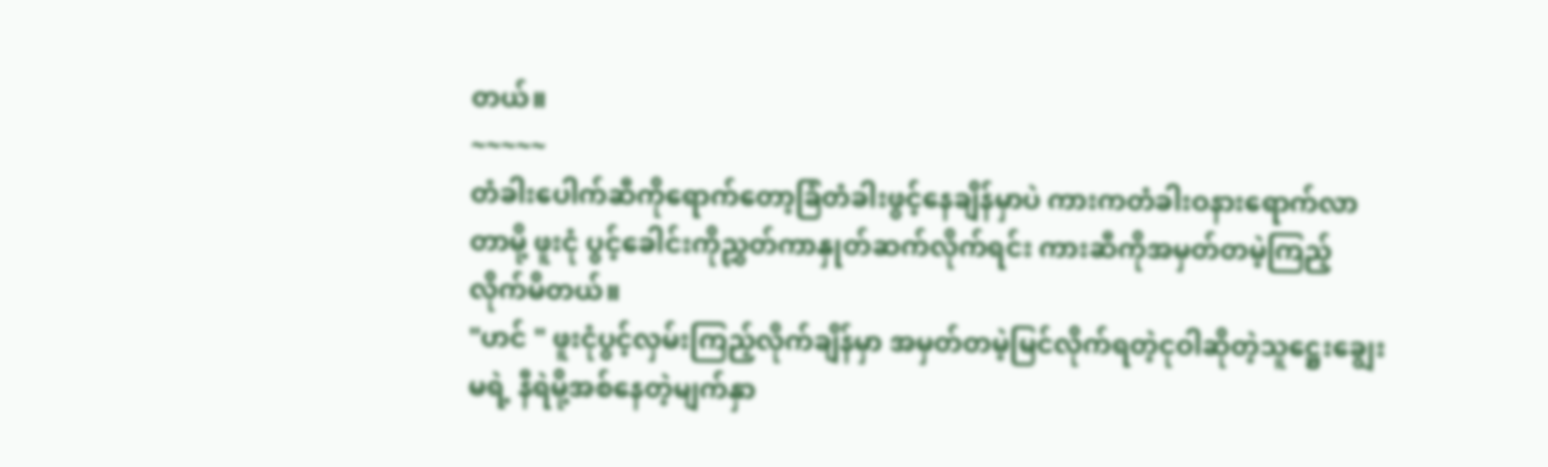တယ်။
~~~~~
တံခါးပေါက်ဆီကိုရောက်တော့ခြံတံခါးဖွင့်နေချိန်မှာပဲ ကားကတံခါးဝနားရောက်လာတာမို့ ဖူးငုံ ပွင့်ခေါင်းကိုညွှတ်ကာနှုတ်ဆက်လိုက်ရင်း ကားဆီကိုအမှတ်တမဲ့ကြည့်လိုက်မိတယ်။
"ဟင် " ဖူးငုံပွင့်လှမ်းကြည့်လိုက်ချိန်မှာ အမှတ်တမဲ့မြင်လိုက်ရတဲ့ငုဝါဆိုတဲ့သူဋ္ဌေးချွေးမရဲ့ နီရဲမို့အစ်နေတဲ့မျက်နှာ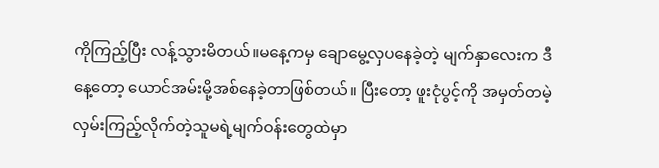ကိုကြည့်ပြီး လန့်သွားမိတယ်။မနေ့ကမှ ချောမွေ့လှပနေခဲ့တဲ့ မျက်နှာလေးက ဒီနေ့တော့ ယောင်အမ်းမို့အစ်နေခဲ့တာဖြစ်တယ်။ ပြီးတော့ ဖူးငုံပွင့်ကို အမှတ်တမဲ့လှမ်းကြည့်လိုက်တဲ့သူမရဲ့မျက်ဝန်းတွေထဲမှာ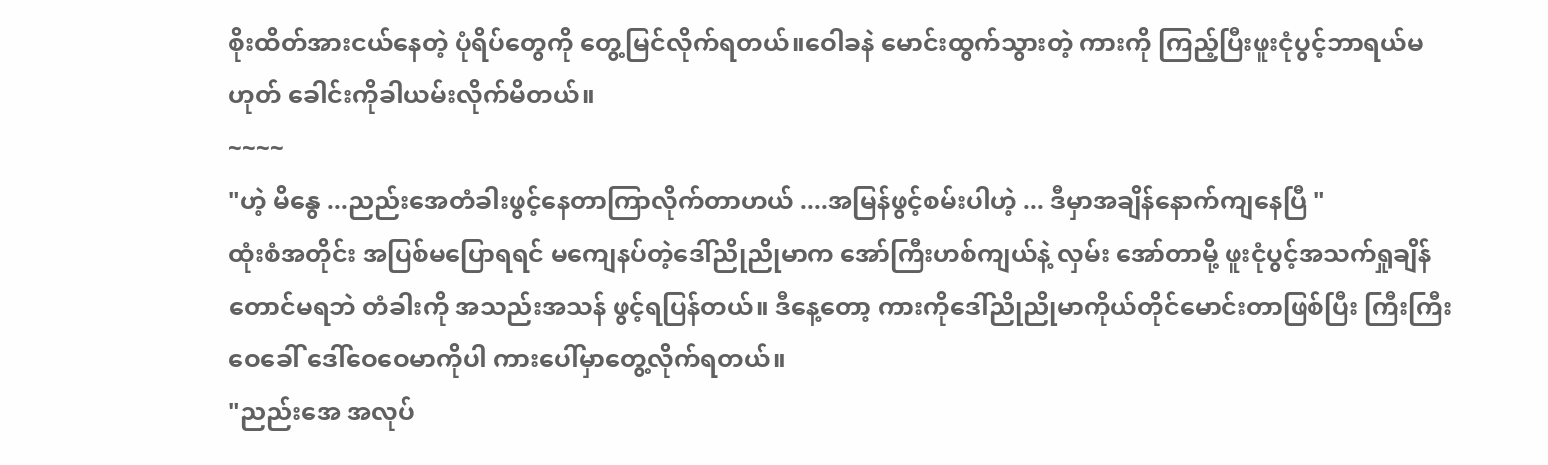စိုးထိတ်အားငယ်နေတဲ့ ပုံရိပ်တွေကို တွေ့မြင်လိုက်ရတယ်။ဝေါခနဲ မောင်းထွက်သွားတဲ့ ကားကို ကြည့်ပြီးဖူးငုံပွင့်ဘာရယ်မဟုတ် ခေါင်းကိုခါယမ်းလိုက်မိတယ်။
~~~~
"ဟဲ့ မိနွေ ...ညည်းအေတံခါးဖွင့်နေတာကြာလိုက်တာဟယ် ....အမြန်ဖွင့်စမ်းပါဟဲ့ ... ဒီမှာအချိန်နောက်ကျနေပြီ "
ထုံးစံအတိုင်း အပြစ်မပြောရရင် မကျေနပ်တဲ့ဒေါ်ညိုညိုမာက အော်ကြီးဟစ်ကျယ်နဲ့ လှမ်း အော်တာမို့ ဖူးငုံပွင့်အသက်ရှုချိန်တောင်မရဘဲ တံခါးကို အသည်းအသန် ဖွင့်ရပြန်တယ်။ ဒီနေ့တော့ ကားကိုဒေါ်ညိုညိုမာကိုယ်တိုင်မောင်းတာဖြစ်ပြီး ကြီးကြီးဝေခေါ် ဒေါ်ဝေဝေမာကိုပါ ကားပေါ်မှာတွေ့လိုက်ရတယ်။
"ညည်းအေ အလုပ်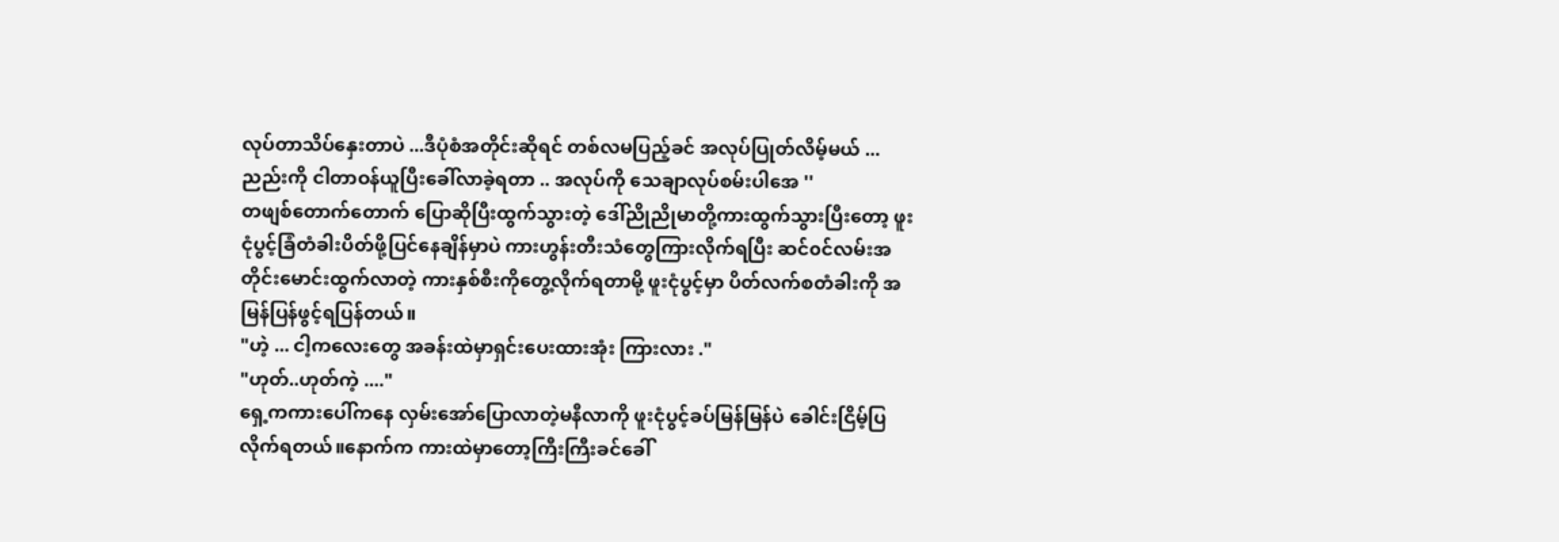လုပ်တာသိပ်နှေးတာပဲ ...ဒီပုံစံအတိုင်းဆိုရင် တစ်လမပြည့်ခင် အလုပ်ပြုတ်လိမ့်မယ် ... ညည်းကို ငါတာဝန်ယူပြီးခေါ်လာခဲ့ရတာ .. အလုပ်ကို သေချာလုပ်စမ်းပါအေ ''
တဖျစ်တောက်တောက် ပြောဆိုပြီးထွက်သွားတဲ့ ဒေါ်ညိုညိုမာတို့ကားထွက်သွားပြီးတော့ ဖူးငုံပွင့်ခြံတံခါးပိတ်ဖို့ပြင်နေချိန်မှာပဲ ကားဟွန်းတီးသံတွေကြားလိုက်ရပြီး ဆင်၀င်လမ်းအတိုင်းမောင်းထွက်လာတဲ့ ကားနှစ်စီးကိုတွေ့လိုက်ရတာမို့ ဖူးငုံပွင့်မှာ ပိတ်လက်စတံခါးကို အမြန်ပြန်ဖွင့်ရပြန်တယ်။
"ဟဲ့ ... ငါ့ကလေးတွေ အခန်းထဲမှာရှင်းပေးထားအုံး ကြားလား ."
"ဟုတ်..ဟုတ်ကဲ့ ...."
ရှေ့ကကားပေါ်ကနေ လှမ်းအော်ပြောလာတဲ့မနီလာကို ဖူးငုံပွင့်ခပ်မြန်မြန်ပဲ ခေါင်းငြိမ့်ပြလိုက်ရတယ်။နောက်က ကားထဲမှာတော့ကြီးကြီးခင်ခေါ်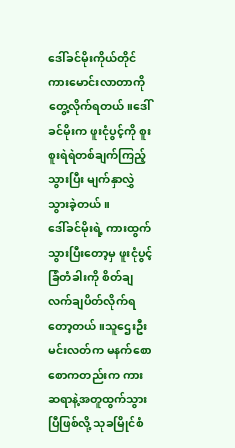ဒေါ်ခင်မိုးကိုယ်တိုင် ကားမောင်းလာတာကို တွေ့လိုက်ရတယ်။ဒေါ်ခင်မိုးက ဖူးငုံပွင့်ကို စူးစူးရဲရဲတစ်ချက်ကြည့်သွားပြီး မျက်နှာလွှဲသွားခဲ့တယ်။
ဒေါ်ခင်မိုးရဲ့ ကားထွက်သွားပြီးတော့မှ ဖူးငုံပွင့်ခြံတံခါးကို စိတ်ချလက်ချပိတ်လိုက်ရတော့တယ်။သူဌေးဦးမင်းလတ်က မနက်စောစောကတည်းက ကား ဆရာနဲ့အတူထွက်သွားပြီဖြစ်လို့ သုခမြိုင်စံ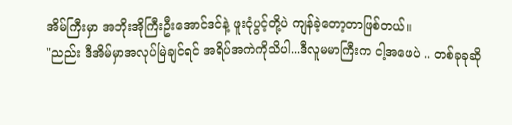အိမ်ကြီးမှာ အဘိုးအိုကြီးဦးအောင်ဒင်နဲ့ ဖူးငုံပွင့်တို့ပဲ ကျန်ခဲ့တော့တာဖြစ်တယ်။
"ညည်း ဒီအိမ်မှာအလုပ်မြဲချင်ရင် အရိပ်အကဲကိုသိပါ...ဒီလူမမာကြီးက ငါ့အဖေပဲ .. တစ်ခုခုဆို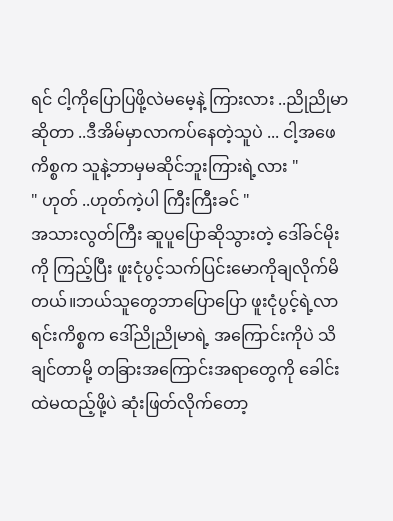ရင် ငါ့ကိုပြောပြဖို့လဲမမေ့နဲ့ ကြားလား ..ညိုညိုမာဆိုတာ ..ဒီအိမ်မှာလာကပ်နေတဲ့သူပဲ ... ငါ့အဖေ ကိစ္စက သူနဲ့ဘာမှမဆိုင်ဘူးကြားရဲ့လား "
" ဟုတ် ..ဟုတ်ကဲ့ပါ ကြီးကြီးခင် "
အသားလွတ်ကြီး ဆူပူပြောဆိုသွားတဲ့ ဒေါ်ခင်မိုးကို ကြည့်ပြီး ဖူးငုံပွင့်သက်ပြင်းမောကိုချလိုက်မိတယ်။ဘယ်သူတွေဘာပြောပြော ဖူးငုံပွင့်ရဲ့လာရင်းကိစ္စက ဒေါ်ညိုညိုမာရဲ့ အကြောင်းကိုပဲ သိချင်တာမို့ တခြားအကြောင်းအရာတွေကို ခေါင်းထဲမထည့်ဖို့ပဲ ဆုံးဖြတ်လိုက်တော့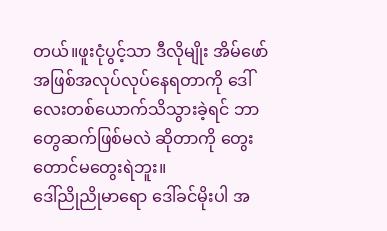တယ်။ဖူးငုံပွင့်သာ ဒီလိုမျိုး အိမ်ဖော်အဖြစ်အလုပ်လုပ်နေရတာကို ဒေါ်လေးတစ်ယောက်သိသွားခဲ့ရင် ဘာတွေဆက်ဖြစ်မလဲ ဆိုတာကို တွေးတောင်မတွေးရဲဘူး။
ဒေါ်ညိုညိုမာရော ဒေါ်ခင်မိုးပါ အ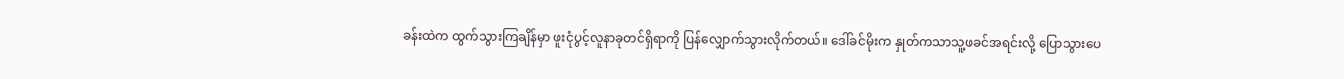ခန်းထဲက ထွက်သွားကြချိန်မှာ ဖူးငုံပွင့်လူနာခုတင်ရှိရာကို ပြန်လျှောက်သွားလိုက်တယ်။ ဒေါ်ခင်မိုးက နှုတ်ကသာသူ့ဖခင်အရင်းလို့ ပြောသွားပေ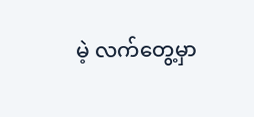မဲ့ လက်တွေ့မှာ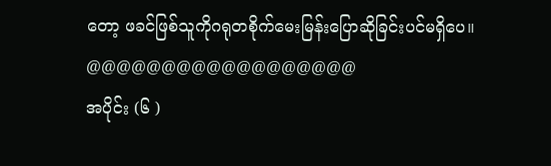တော့ ဖခင်ဖြစ်သူကိုဂရုတစိုက်မေးမြန်းပြောဆိုခြင်းပင်မရှိပေ။
@@@@@@@@@@@@@@@@@@
အပိုင်း (၆ )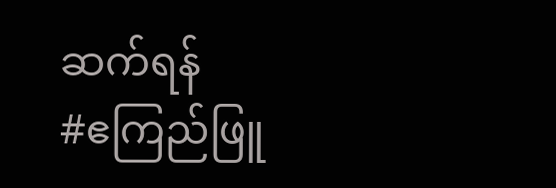ဆက်ရန်
#ဧကြည်ဖြူ